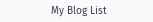My Blog List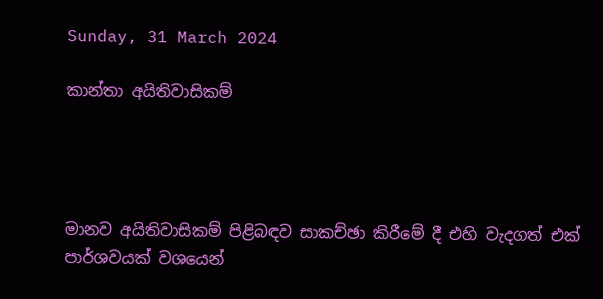Sunday, 31 March 2024

කාන්තා අයිතිවාසිකම්




මානව අයිතිවාසිකම් පිළිබඳව සාකච්ඡා කිරීමේ දී එහි වැදගත් එක් පාර්ශවයක් වශයෙන්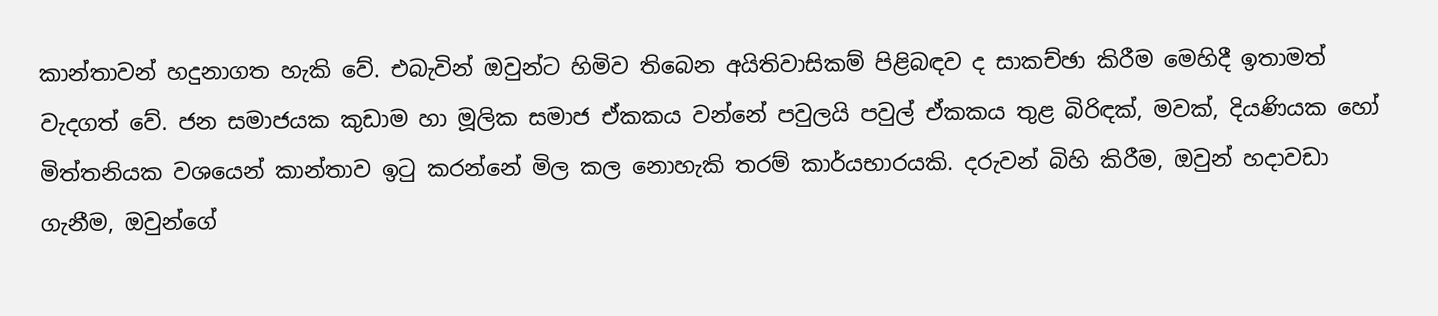කාන්තාවන් හදුනාගත හැකි වේ. එබැවින් ඔවුන්ට හිමිව තිබෙන අයිතිවාසිකම් පිළිබඳව ද සාකච්ඡා කිරීම මෙහිදී ඉතාමත් වැදගත් වේ. ජන සමාජයක කුඩාම හා මූලික සමාජ ඒකකය වන්නේ පවුලයි පවුල් ඒකකය තුළ බිරිඳක්, මවක්, දියණියක හෝ මිත්තනියක වශයෙන් කාන්තාව ඉටු කරන්නේ මිල කල නොහැකි තරම් කාර්යභාරයකි. දරුවන් බිහි කිරීම, ඔවුන් හදාවඩා ගැනීම, ඔවුන්ගේ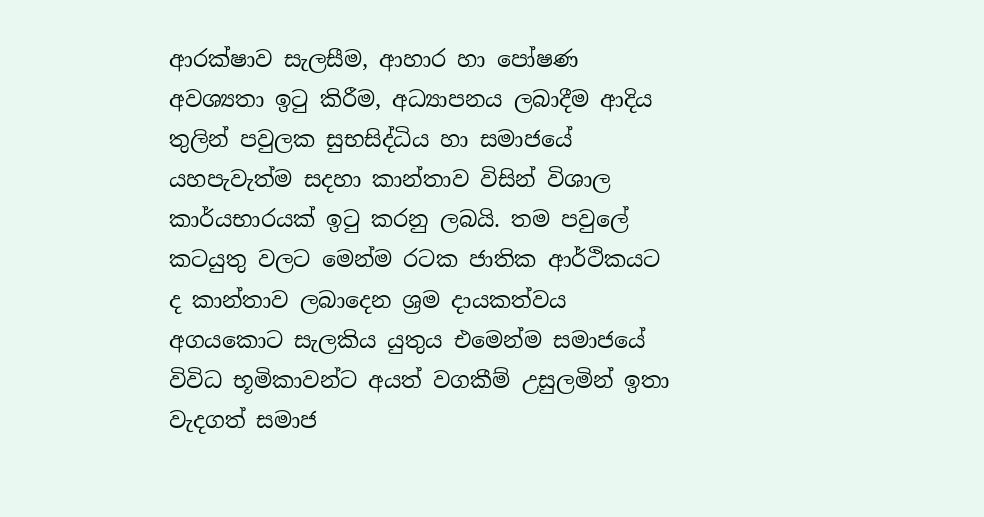ආරක්ෂාව සැලසීම, ආහාර හා පෝෂණ අවශ්‍යතා ඉටු කිරීම, අධ්‍යාපනය ලබාදීම ආදිය තුලින් පවුලක සුභසිද්ධිය හා සමාජයේ යහපැවැත්ම සදහා කාන්තාව විසින් විශාල කාර්යභාරයක් ඉටු කරනු ලබයි. තම පවුලේ කටයුතු වලට මෙන්ම රටක ජාතික ආර්ථිකයට ද කාන්තාව ලබාදෙන ශ්‍රම දායකත්වය අගයකොට සැලකිය යුතුය එමෙන්ම සමාජයේ විවිධ භූමිකාවන්ට අයත් වගකීම් උසුලමින් ඉතා වැදගත් සමාජ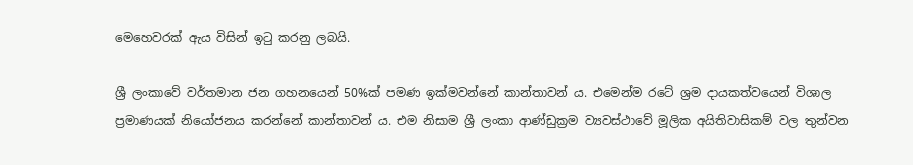මෙහෙවරක් ඇය විසින් ඉටු කරනු ලබයි.

ශ්‍රී ලංකාවේ වර්තමාන ජන ගහනයෙන් 50%ක් පමණ ඉක්මවන්නේ කාන්තාවන්‍ ය. එමෙන්ම රටේ ශ්‍රම දායකත්වයෙන් විශාල ප්‍රමාණයක් නියෝජනය කරන්නේ කාන්තාවන්‍ ය. එම නිසාම ශ්‍රී ලංකා ආණ්ඩුක්‍රම ව්‍යවස්ථාවේ මූලික අයිතිවාසිකම් වල තුන්වන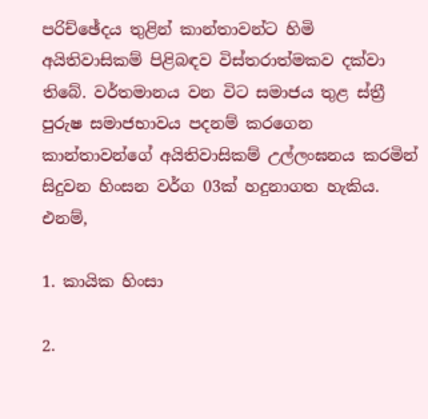පරිච්ඡේදය තුළින් කාන්තාවන්ට හිමි අයිතිවාසිකම් පිළිබඳව විස්තරාත්මකව දක්වා තිබේ. වර්තමානය වන විට සමාජය තුළ ස්ත්‍රී පුරුෂ සමාජභාවය පදනම් කරගෙන කාන්තාවන්ගේ අයිතිවාසිකම් උල්ලංඝනය කරමින් සිදුවන හිංසන වර්ග 03ක් හදුනාගත හැකිය. එනම්,

1. කායික හිංසා

2.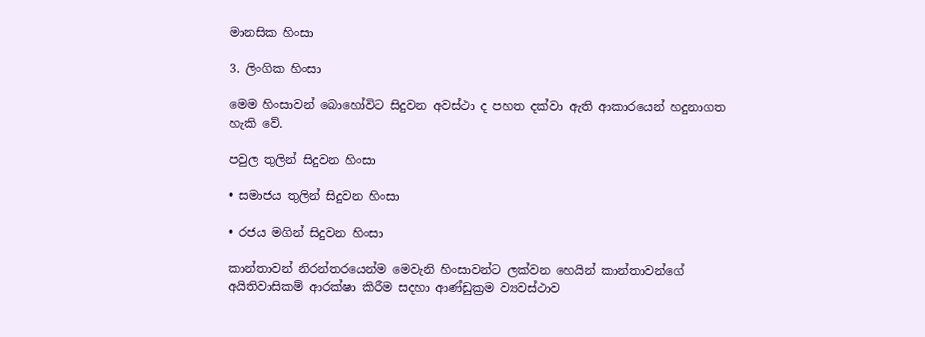මානසික හිංසා

3. ලිංගික හිංසා

මෙම හිංසාවන් බොහෝවිට සිදුවන අවස්ථා ද පහත දක්වා ඇති ආකාරයෙන් හදුනාගත හැකි වේ.

පවුල තුලින් සිදුවන හිංසා

• සමාජය තුලින් සිදුවන හිංසා

• රජය මගින් සිදුවන හිංසා

කාන්තාවන් නිරන්තරයෙන්ම මෙවැනි හිංසාවන්ට ලක්වන හෙයින් කාන්තාවන්ගේ අයිතිවාසිකම් ආරක්ෂා කිරීම සදහා ආණ්ඩුක්‍රම ව්‍යවස්ථාව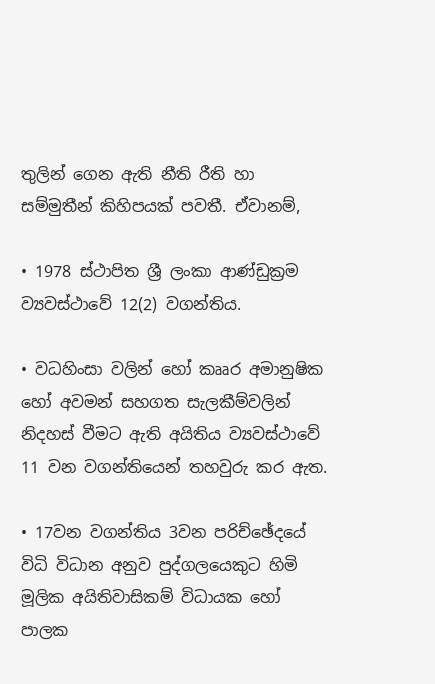තුලින් ගෙන ඇති නීති රීති හා සම්මුතීන් කිහිපයක් පවතී. ඒවානම්,

• 1978 ස්ථාපිත ශ්‍රී ලංකා ආණ්ඩුක්‍රම ව්‍යවස්ථාවේ 12(2) වගන්තිය.

• වධහිංසා වලින් හෝ කෲර අමානුෂික හෝ අවමන් සහගත සැලකීම්වලින් නිදහස් වීමට ඇති අයිතිය ව්‍යවස්ථාවේ 11 වන වගන්තියෙන් තහවුරු කර ඇත.

• 17වන වගන්තිය 3වන පරිච්ඡේදයේ විධි විධාන අනුව පුද්ගලයෙකුට හිමි මූලික අයිතිවාසිකම් විධායක හෝ පාලක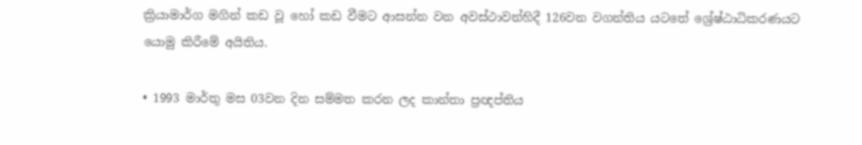ක්‍රියාමාර්ග මගින් කඩ වූ හෝ කඩ වීමට ආසන්න වන අවස්ථාවන්හිදී 126වන වගන්තිය යටතේ ශ්‍රේෂ්ඨාධිකරණයට යොමු කිරීමේ අයිතිය.

• 1993 මාර්තු මස 03වන දින සම්මත කරන ලද කාන්තා ප්‍රඥප්තිය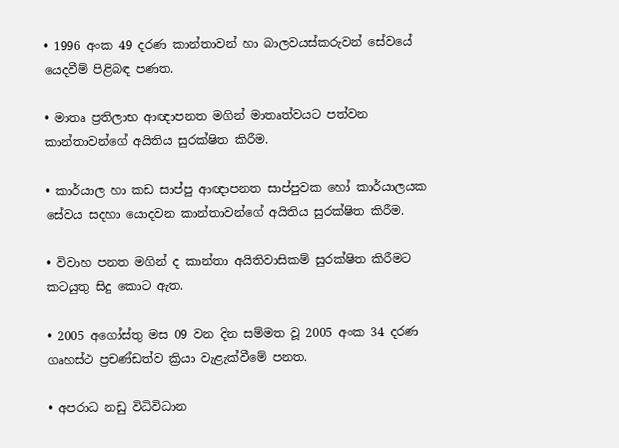• 1996 අංක 49 දරණ කාන්තාවන් හා බාලවයස්කරුවන් සේවයේ යෙදවීම් පිළිබඳ පණත.

• මාතෘ ප්‍රතිලාභ ආඥාපනත මගින් මාතෘත්වයට පත්වන කාන්තාවන්ගේ අයිතිය සුරක්ෂිත කිරීම.

• කාර්යාල හා කඩ සාප්පු ආඥාපනත සාප්පුවක හෝ කාර්යාලයක සේවය සදහා යොදවන කාන්තාවන්ගේ අයිතිය සුරක්ෂිත කිරීම.

• විවාහ පනත මගින් ද කාන්තා අයිතිවාසිකම් සුරක්ෂිත කිරීමට කටයුතු සිදු කොට ඇත.

• 2005 අගෝස්තු මස 09 වන දින සම්මත වූ 2005 අංක 34 දරණ ගෘහස්ථ ප්‍රචණ්ඩත්ව ක්‍රියා වැළැක්වීමේ පනත.

• අපරාධ නඩු විධිවිධාන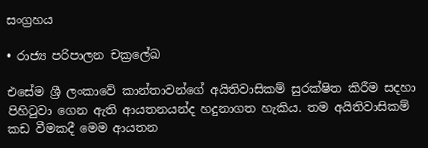සංග්‍රහය

• රාජ්‍ය පරිපාලන චක්‍රලේඛ

එසේම ශ්‍රී ලංකාවේ කාන්තාවන්ගේ අයිතිවාසිකම් සුරක්ෂිත කිරීම සදහා පිහිටුවා ගෙන ඇති ආයතනයන්ද හදුනාගත හැකිය. තම අයිතිවාසිකම් කඩ වීමකදී මෙම ආයතන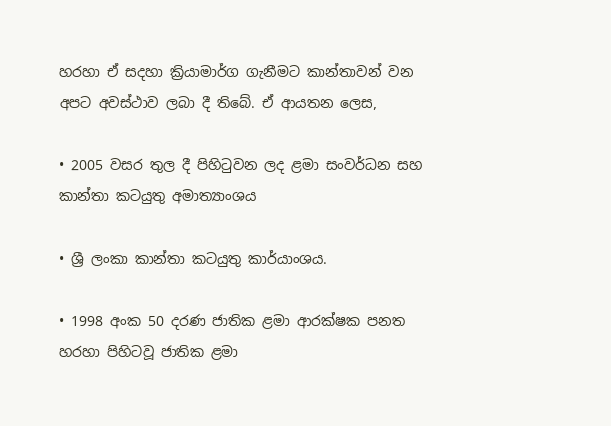හරහා ඒ සදහා ක්‍රියාමාර්ග ගැනීමට කාන්තාවන් වන අපට අවස්ථාව ලබා දී තිබේ. ඒ ආයතන ලෙස,

• 2005 වසර තුල දී පිහිටුවන ලද ළමා සංවර්ධන සහ කාන්තා කටයුතු අමාත්‍යාංශය

• ශ්‍රී ලංකා කාන්තා කටයුතු කාර්යාංශය.

• 1998 අංක 50 දරණ ජාතික ළමා ආරක්ෂක පනත හරහා පිහිටවූ ජාතික ළමා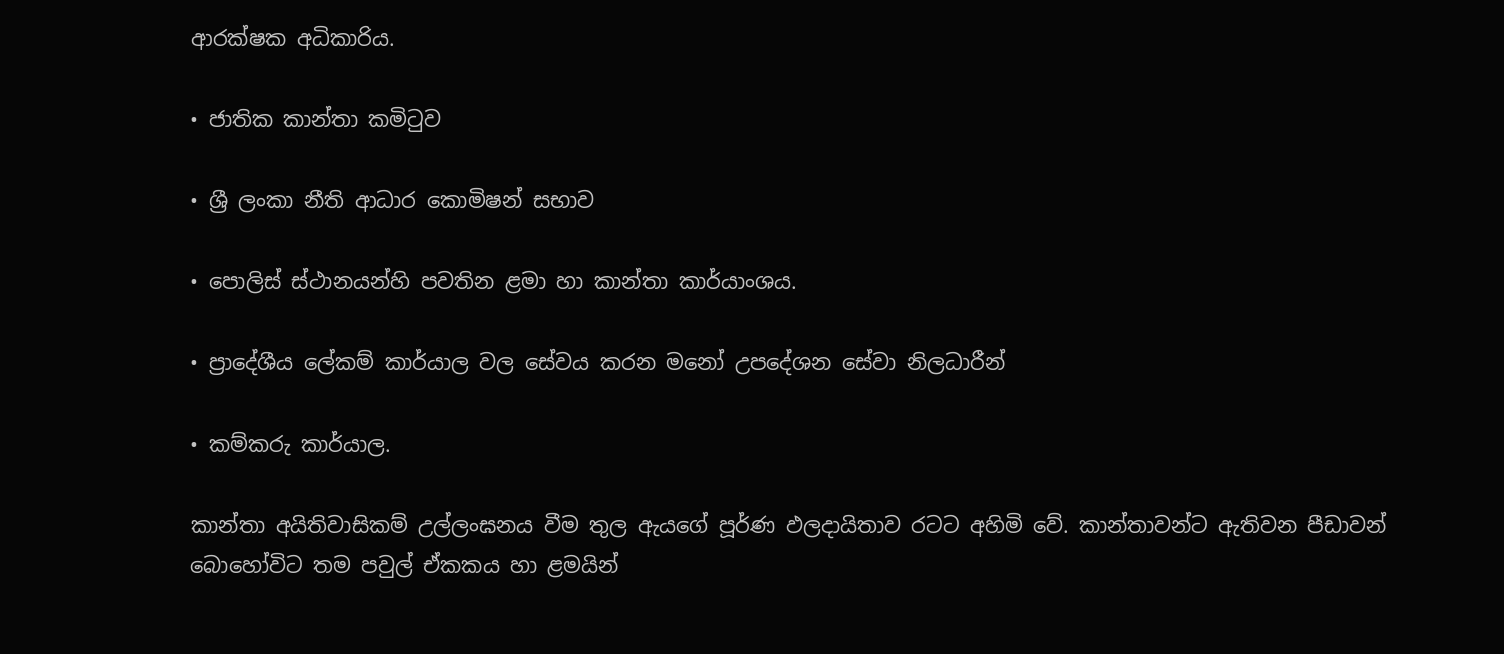ආරක්ෂක අධිකාරිය.

• ජාතික කාන්තා කමිටුව

• ශ්‍රී ලංකා නීති ආධාර කොමිෂන් සභාව

• පොලිස් ස්ථානයන්හි පවතින ළමා හා කාන්තා කාර්යාංශය.

• ප්‍රාදේශීය ලේකම් කාර්යාල වල සේවය කරන මනෝ උපදේශන සේවා නිලධාරීන්

• කම්කරු කාර්යාල.

කාන්තා අයිතිවාසිකම් උල්ලංඝනය වීම තුල ඇයගේ පූර්ණ ඵලදායිතාව රටට අහිමි වේ. කාන්තාවන්ට ඇතිවන පීඩාවන් බොහෝවිට තම පවුල් ඒකකය හා ළමයින්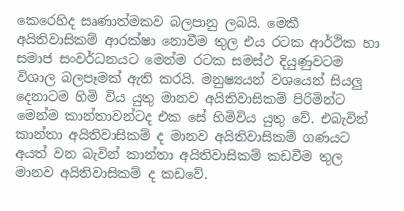කෙරෙහිද සෘණාත්මකව බලපානු ලබයි. මෙකී අයිතිවාසිකම් ආරක්ෂා නොවීම තුල එය රටක ආර්ථික හා සමාජ සංවර්ධනයට මෙන්ම රටක සමස්ථ දියුණුවටම විශාල බලපෑමක් ඇති කරයි. මනුෂ්‍යයන් වශයෙන් සියලු දෙනාටම හිමි විය යුතු මානව අයිතිවාසිකම් පිරිමින්ට මෙන්ම කාන්තාවන්ටද එක සේ හිමිවිය යුතු වේ. එබැවින් කාන්තා අයිතිවාසිකම් ද මානව අයිතිවාසිකම් ගණයට අයත් වන බැවින් කාන්තා අයිතිවාසිකම් කඩවීම තුල මානව අයිතිවාසිකම් ද කඩවේ.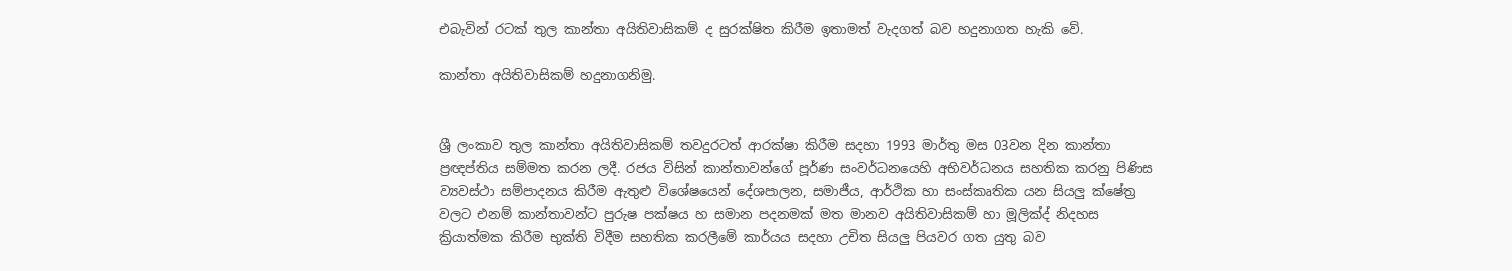එබැවින් රටක් තුල කාන්තා අයිතිවාසිකම් ද සුරක්ෂිත කිරීම ඉතාමත් වැදගත් බව හදුනාගත හැකි වේ.

කාන්තා අයිතිවාසිකම් හදුනාගනිමු.


ශ්‍රී ලංකාව තුල කාන්තා අයිතිවාසිකම් තවදුරටත් ආරක්ෂා කිරීම සදහා 1993 මාර්තු මස 03වන දින කාන්තා ප්‍රඥප්තිය සම්මත කරන ලදී. රජය විසින් කාන්තාවන්ගේ පූර්ණ සංවර්ධනයෙහි අභිවර්ධනය සහතික කරනු පිණිස ව්‍යවස්ථා සම්පාදනය කිරීම ඇතුළු විශේෂයෙන් දේශපාලන, සමාජීය, ආර්ථික හා සංස්කෘතික යන සියලු ක්ෂේත්‍ර වලට එනම් කාන්තාවන්ට පුරුෂ පක්ෂය හ සමාන පදනමක් මත මානව අයිතිවාසිකම් හා මූලික්ද් නිදහස ක්‍රියාත්මක කිරීම භුක්ති විදීම සහතික කරලීමේ කාර්යය සදහා උචිත සියලු පියවර ගත යුතු බව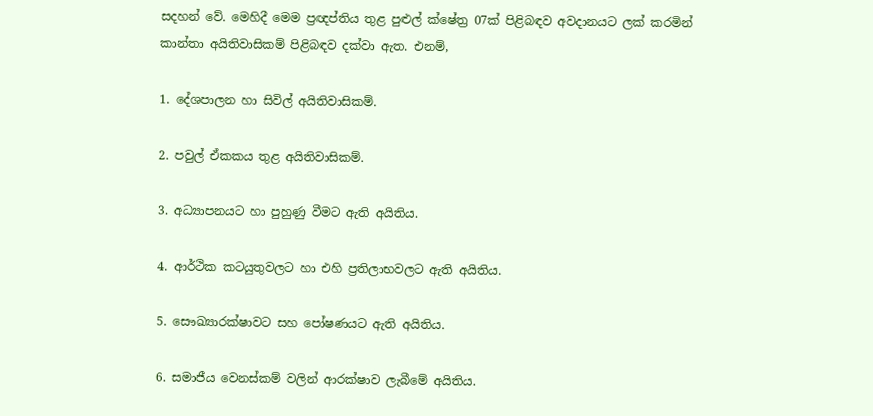සදහන් වේ. මෙහිදී මෙම ප්‍රඥප්තිය තුළ පුළුල් ක්ෂේත්‍ර 07ක් පිළිබඳව අවදානයට ලක් කරමින් කාන්තා අයිතිවාසිකම් පිළිබඳව දක්වා ඇත. එනම්,

1. දේශපාලන හා සිවිල් අයිතිවාසිකම්.

2. පවුල් ඒකකය තුළ අයිතිවාසිකම්.

3. අධ්‍යාපනයට හා පුහුණු වීමට ඇති අයිතිය.

4. ආර්ථික කටයුතුවලට හා එහි ප්‍රතිලාභවලට ඇති අයිතිය.

5. සෞඛ්‍යාරක්ෂාවට සහ පෝෂණයට ඇති අයිතිය.

6. සමාජීය වෙනස්කම් වලින් ආරක්ෂාව ලැබීමේ අයිතිය.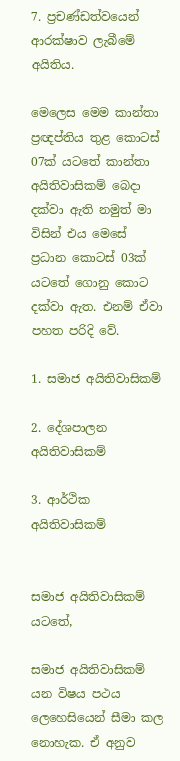7. ප්‍රචණ්ඩත්වයෙන් ආරක්ෂාව ලැබීමේ අයිතිය.

මෙලෙස මෙම කාන්තා ප්‍රඥප්තිය තුළ කොටස් 07ක් යටතේ කාන්තා අයිතිවාසිකම් බෙදා දක්වා ඇති නමුත් මා විසින් එය මෙසේ ප්‍රධාන කොටස් 03ක් යටතේ ගොනු කොට දක්වා ඇත. එනම් ඒවා පහත පරිදි වේ.

1. සමාජ අයිතිවාසිකම්

2. දේශපාලන අයිතිවාසිකම්

3. ආර්ථික අයිතිවාසිකම්


සමාජ අයිතිවාසිකම් යටතේ,

සමාජ අයිතිවාසිකම් යන විෂය පථය ලෙහෙසියෙන් සීමා කල නොහැක. ඒ අනුව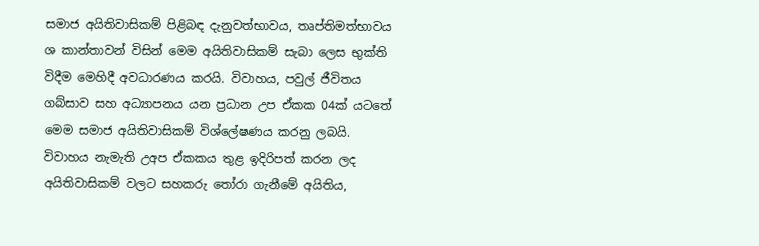සමාජ අයිතිවාසිකම් පිළිබඳ දැනුවත්භාවය, තෘප්තිමත්භාවය ශ කාන්තාවන් විසින් මෙම අයිතිවාසිකම් සැබා ලෙස භුක්ති විදීම මෙහිදී අවධාරණය කරයි. විවාහය, පවුල් ජීවිතය ගබ්සාව සහ අධ්‍යාපනය යන ප්‍රධාන උප ඒකක 04ක් යටතේ මෙම සමාජ අයිතිවාසිකම් විශ්ලේෂණය කරනු ලබයි. විවාහය නැමැති උඅප ඒකකය තුළ ඉදිරිපත් කරන ලද අයිතිවාසිකම් වලට සහකරු තෝරා ගැනීමේ අයිතිය,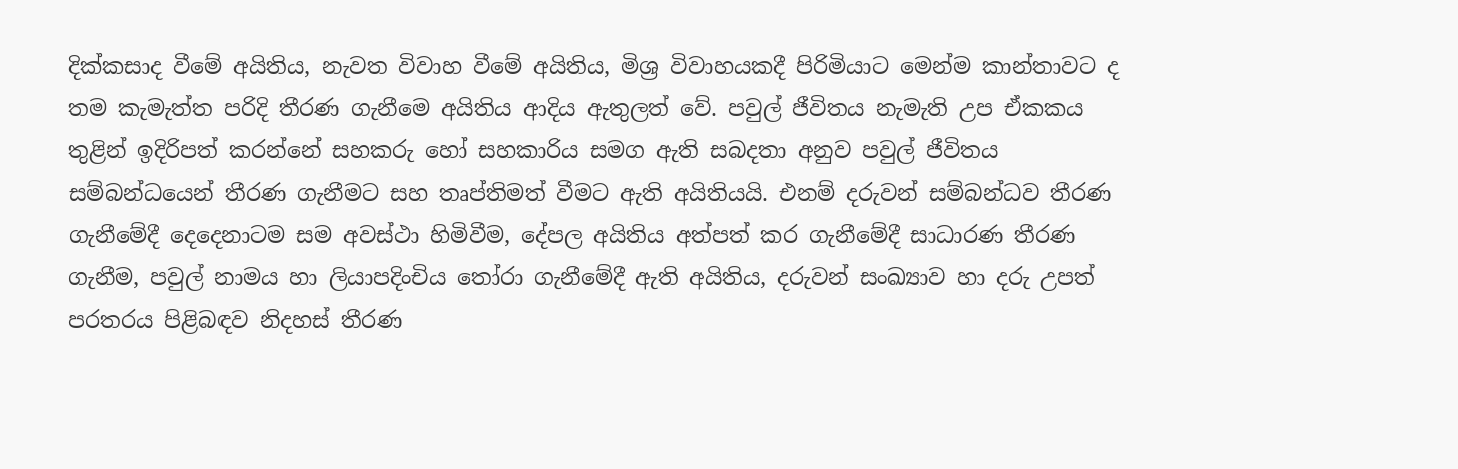දික්කසාද වීමේ අයිතිය, නැවත විවාහ වීමේ අයිතිය, මිශ්‍ර විවාහයකදී පිරිමියාට මෙන්ම කාන්තාවට ද තම කැමැත්ත පරිදි තීරණ ගැනීමෙ අයිතිය ආදිය ඇතුලත් වේ. පවුල් ජීවිතය නැමැති උප ඒකකය තුළින් ඉදිරිපත් කරන්නේ සහකරු හෝ සහකාරිය සමග ඇති සබදතා අනුව පවුල් ජීවිතය සම්බන්ධයෙන් තීරණ ගැනීමට සහ තෘප්තිමත් වීමට ඇති අයිතියයි. එනම් දරුවන් සම්බන්ධව තීරණ ගැනීමේදී දෙදෙනාටම සම අවස්ථා හිමිවීම, දේපල අයිතිය අත්පත් කර ගැනීමේදී සාධාරණ තීරණ ගැනීම, පවුල් නාමය හා ලියාපදිංචිය තෝරා ගැනීමේදී ඇති අයිතිය, දරුවන් සංඛ්‍යාව හා දරු උපත් පරතරය පිළිබඳව නිදහස් තීරණ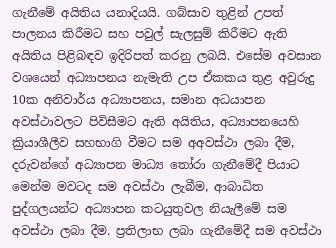ගැනීමේ අයිතිය යනාදියයි. ගබ්සාව තුළින් උපත් පාලනය කිරීමට සහ පවුල් සැලසුම් කිරීමට ඇති අයිතිය පිළිබඳව ඉදිරිපත් කරනු ලබයි. එසේම අවසාන වශයෙන් අධ්‍යාපනය නැමැති උප ඒකකය තුළ අවුරුදු 10ක අනිවාර්ය අධ්‍යාපනය, සමාන අධයාපන අවස්ථාවලට පිවිසීමට ඇති අයිතිය, අධ්‍යාපනයෙහි ක්‍රියාශීලීව සහභාගි වීමට සම අඅවස්ථා ලබා දීම, දරුවන්ගේ අධ්‍යාපන මාධ්‍ය තෝරා ගැනීමේදී පියාට මෙන්ම මවටද සම අවස්ථා ලැබීම, ආබාධිත පුද්ගලයන්ට අධ්‍යාපන කටයුතුවල නියැලීමේ සම අවස්ථා ලබා දීම. ප්‍රතිලාභ ලබා ගැනීමේදී සම අවස්ථා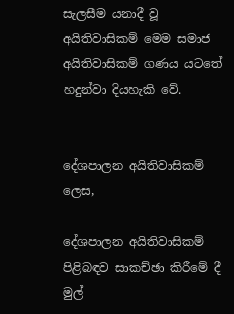සැලසීම යනාදී වූ අයිතිවාසිකම් මෙම සමාජ අයිතිවාසිකම් ගණය යටතේ හදුන්වා දියහැකි වේ.


දේශපාලන අයිතිවාසිකම් ලෙස,

දේශපාලන අයිතිවාසිකම් පිළිබඳව සාකච්ඡා කිරීමේ දී මුල්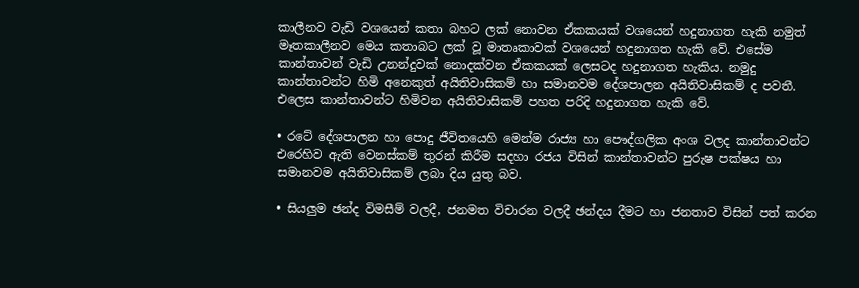කාලීනව වැඩි වශයෙන් කතා බහට ලක් නොවන ඒකකයක් වශයෙන් හදුනාගත හැකි නමුත් මෑතකාලීනව මෙය කතාබට ලක් වූ මාතෘකාවක් වශයෙන් හදුනාගත හැකි වේ. එසේම කාන්තාවන් වැඩි උනන්දුවක් නොදක්වන ඒකකයක් ලෙසටද හදුනාගත හැකිය. නමුදු කාන්තාවන්ට හිමි අනෙකුත් අයිතිවාසිකම් හා සමානවම දේශපාලන අයිතිවාසිකම් ද පවතී. එලෙස කාන්තාවන්ට හිමිවන අයිතිවාසිකම් පහත පරිදි හදුනාගත හැකි වේ.

• රටේ දේශපාලන හා පොදු ජීවිතයෙහි මෙන්ම රාජ්‍ය හා පෞද්ගලික අංශ වලද කාන්තාවන්ට එරෙහිව ඇති වෙනස්කම් තුරන් කිරීම සදහා රජය විසින් කාන්තාවන්ට පුරුෂ පක්ෂය හා සමානවම අයිතිවාසිකම් ලබා දිය යුතු බව.

• සියලුම ඡන්ද විමසීම් වලදී, ජනමත විචාරන වලදී ඡන්දය දීමට හා ජනතාව විසින් පත් කරන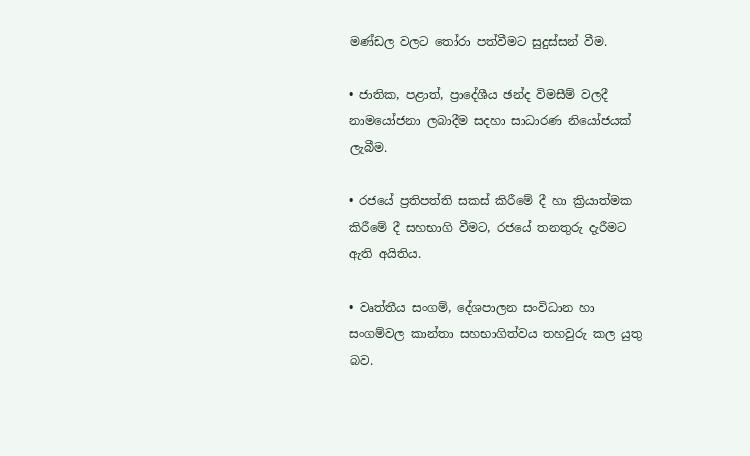මණ්ඩල වලට තෝරා පත්වීමට සුදුස්සන් වීම.

• ජාතික, පළාත්, ප්‍රාදේශීය ඡන්ද විමසීම් වලදී නාමයෝජනා ලබාදීම සදහා සාධාරණ නියෝජයක් ලැබීම.

• රජයේ ප්‍රතිපත්ති සකස් කිරීමේ දී හා ක්‍රියාත්මක කිරීමේ දී සහභාගි වීමට, රජයේ තනතුරු දැරීමට ඇති අයිතිය.

• වෘත්තීය සංගම්, දේශපාලන සංවිධාන හා සංගම්වල කාන්තා සහභාගිත්වය තහවුරු කල යුතු බව.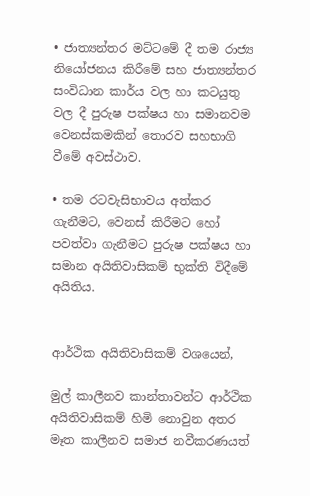• ජාත්‍යන්තර මට්ටමේ දී තම රාජ්‍ය නියෝජනය කිරීමේ සහ ජාත්‍යන්තර සංවිධාන කාර්ය වල හා කටයුතු වල දී පුරුෂ පක්ෂය හා සමානවම වෙනස්කමකින් තොරව සහභාගි වීමේ අවස්ථාව.

• තම රටවැසිභාවය අත්කර ගැනීමට, වෙනස් කිරීමට හෝ පවත්වා ගැනීමට පුරුෂ පක්ෂය හා සමාන අයිතිවාසිකම් භුක්ති විදීමේ අයිතිය.


ආර්ථික අයිතිවාසිකම් වශයෙන්,

මුල් කාලීනව කාන්තාවන්ට ආර්ථික අයිතිවාසිකම් හිමි නොවුන අතර මෑත කාලීනව සමාජ නවීකරණයත්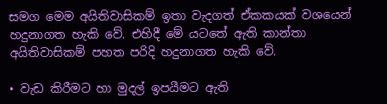සමග මෙම අයිතිවාසිකම් ඉතා වැදගත් ඒකකයක් වශයෙන් හදුනාගත හැකි වේ. එහිදී මේ යටතේ ඇති කාන්තා අයිතිවාසිකම් පහත පරිදි හදුනාගත හැකි වේ.

• වැඩ කිරීමට හා මුදල් ඉපයීමට ඇති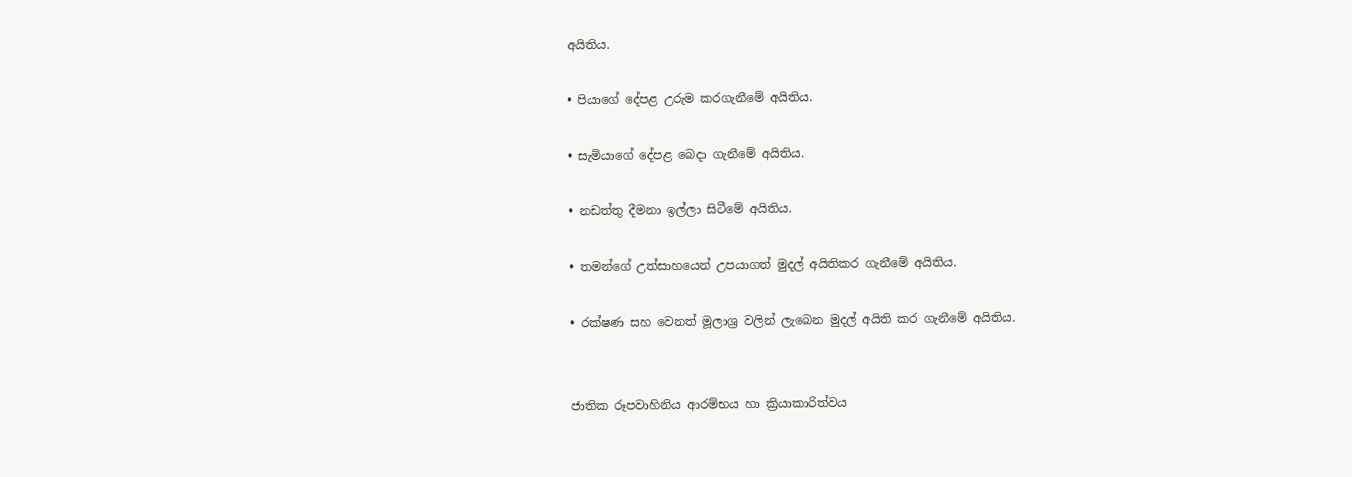අයිතිය.

• පියාගේ දේපළ උරුම කරගැනීමේ අයිතිය.

• සැමියාගේ දේපළ බෙදා ගැනීමේ අයිතිය.

• නඩත්තු දීමනා ඉල්ලා සිටීමේ අයිතිය.

• තමන්ගේ උත්සාහයෙන් උපයාගත් මුදල් අයිතිකර ගැනීමේ අයිතිය.

• රක්ෂණ සහ වෙනත් මූලාශ්‍ර වලින් ලැබෙන මුදල් අයිති කර ගැනීමේ අයිතිය.


ජාතික රූපවාහිනිය ආරම්භය හා ක්‍රියාකාරිත්වය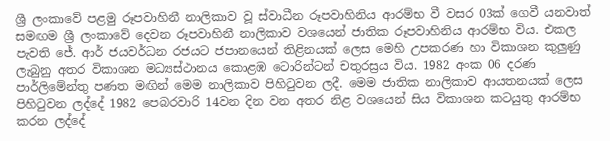ශ්‍රී ලංකාවේ පළමු රූපවාහිනී නාලිකාව වූ ස්වාධීන රූපවාහිනිය ආරම්භ වී වසර 03ක් ගෙවී යනවාත් සමඟම ශ්‍රී ලංකාවේ දෙවන රූපවාහිනී නාලිකාව වශයෙන් ජාතික රූපවාහිනිය ආරම්භ විය. එකල පැවති ජේ. ආර් ජයවර්ධන රජයට ජපානයෙන් තිළිනයක් ලෙස මෙහි උපකරණ හා විකාශන කුලුණු ලැබුනු අතර විකාශන මධ්‍යස්ථානය කොළඹ ටොරින්ටන් චතුරස්‍රය විය. 1982 අංක 06 දරණ පාර්ලිමේන්තු පණත මඟින් මෙම නාලිකාව පිහිටුවන ලදී. මෙම ජාතික නාලිකාව ආයතනයක් ලෙස පිහිටුවන ලද්දේ 1982 පෙබරවාරි 14වන දින වන අතර නිළ වශයෙන් සිය විකාශන කටයුතු ආරම්භ කරන ලද්දේ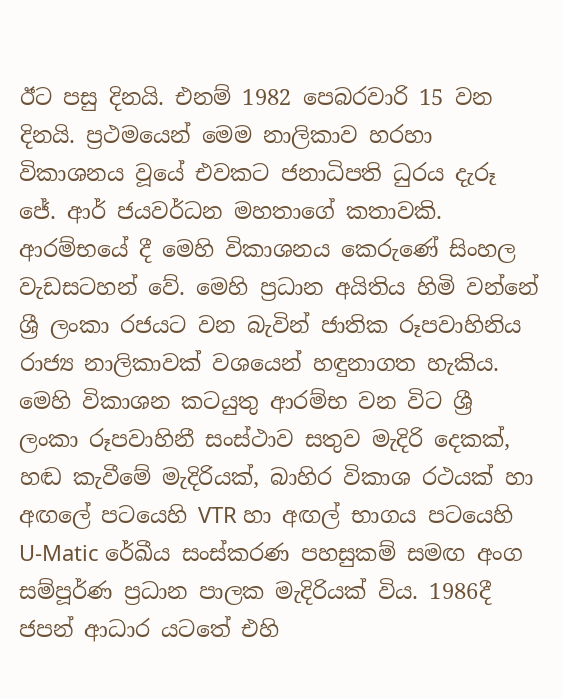ඊට පසු දිනයි. එනම් 1982 පෙබරවාරි 15 වන දිනයි. ප්‍රථමයෙන් මෙම නාලිකාව හරහා විකාශනය වූයේ එවකට ජනාධිපති ධුරය දැරූ ජේ. ආර් ජයවර්ධන මහතාගේ කතාවකි. ආරම්භයේ දී මෙහි විකාශනය කෙරුණේ සිංහල වැඩසටහන් වේ. මෙහි ප්‍රධාන අයිතිය හිමි වන්නේ ශ්‍රී ලංකා රජයට වන බැවින් ජාතික රූපවාහිනිය රාජ්‍ය නාලිකාවක් වශයෙන් හඳුනාගත හැකිය. මෙහි විකාශන කටයුතු ආරම්භ වන විට ශ්‍රී ලංකා රූපවාහිනී සංස්ථාව සතුව මැදිරි දෙකක්, හඬ කැවීමේ මැදිරියක්, බාහිර විකාශ රථයක් හා අඟලේ පටයෙහි VTR හා අඟල් භාගය පටයෙහි U-Matic රේඛීය සංස්කරණ පහසුකම් සමඟ අංග සම්පූර්ණ ප්‍රධාන පාලක මැදිරියක් විය. 1986දී ජපන් ආධාර යටතේ එහි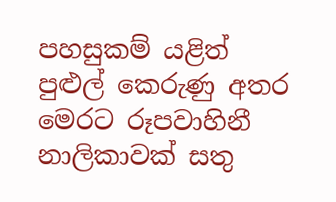පහසුකම් යළිත් පුළුල් කෙරුණු අතර මෙරට රූපවාහිනී නාලිකාවක් සතු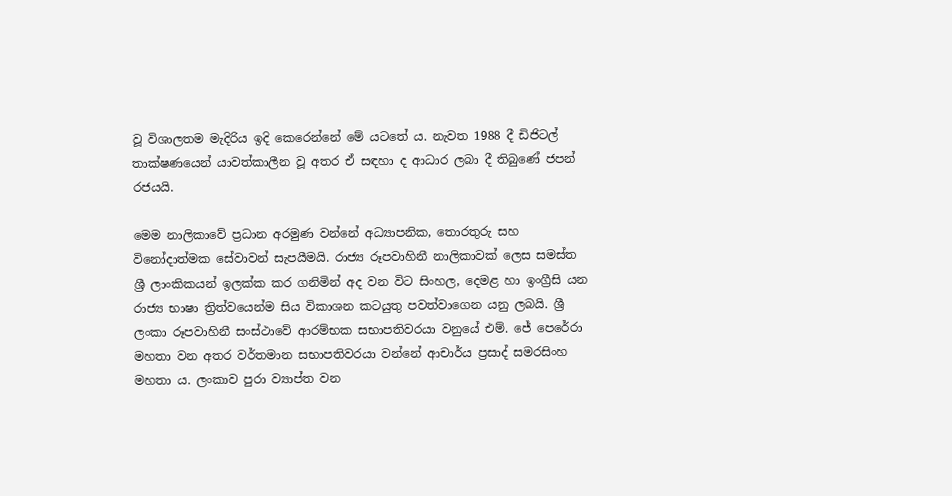වූ විශාලතම මැදිරිය ඉදි කෙරෙන්නේ මේ යටතේ ය. නැවත 1988 දී ඩිජිටල් තාක්ෂණයෙන් යාවත්කාලීන වූ අතර ඒ සඳහා ද ආධාර ලබා දී තිබුණේ ජපන් රජයයි.

මෙම නාලිකාවේ ප්‍රධාන අරමුණ වන්නේ අධ්‍යාපනික, තොරතුරු සහ විනෝදාත්මක සේවාවන් සැපයීමයි. රාජ්‍ය රූපවාහිනී නාලිකාවක් ලෙස සමස්ත ශ්‍රී ලාංකිකයන් ඉලක්ක කර ගනිමින් අද වන විට සිංහල, දෙමළ හා ඉංග්‍රීසි යන රාජ්‍ය භාෂා ත්‍රිත්වයෙන්ම සිය විකාශන කටයුතු පවත්වාගෙන යනු ලබයි. ශ්‍රී ලංකා රූපවාහිනී සංස්ථාවේ ආරම්භක සභාපතිවරයා වනුයේ එම්. ජේ පෙරේරා මහතා වන අතර වර්තමාන සභාපතිවරයා වන්නේ ආචාර්ය ප්‍රසාද් සමරසිංහ මහතා ය. ලංකාව පුරා ව්‍යාප්ත වන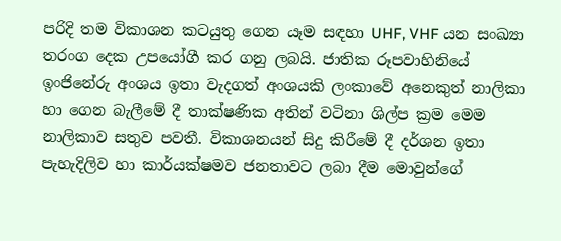පරිදි තම විකාශන කටයුතු ගෙන යෑම සඳහා UHF, VHF යන සංඛ්‍යා තරංග දෙක උපයෝගී කර ගනු ලබයි. ජාතික රූපවාහිනියේ ඉංජිනේරු අංශය ඉතා වැදගත් අංශයකි ලංකාවේ අනෙකුත් නාලිකා හා ගෙන බැලීමේ දී තාක්ෂණික අතින් වටිනා ශිල්ප ක්‍රම මෙම නාලිකාව සතුව පවතී. විකාශනයන් සිදු කිරීමේ දී දර්ශන ඉතා පැහැදිලිව හා කාර්යක්ෂමව ජනතාවට ලබා දීම මොවුන්ගේ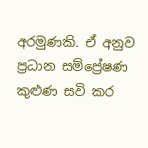අරමුණකි. ඒ අනුව ප්‍රධාන සම්ප්‍රේෂණ කුළුණ සවි කර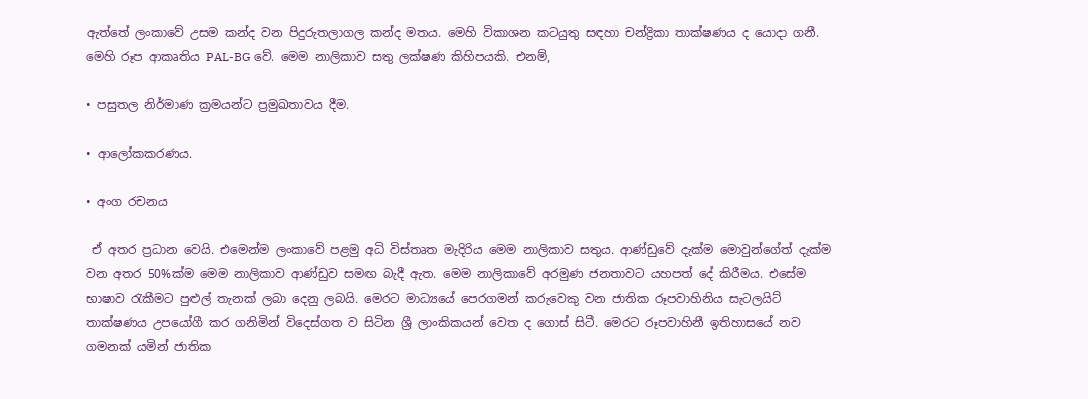ඇත්තේ ලංකාවේ උසම කන්ද වන පිදුරුතලාගල කන්ද මතය. මෙහි විකාශන කටයුතු සඳහා චන්ද්‍රිකා තාක්ෂණය ද යොදා ගනී. මෙහි රූප ආකෘතිය PAL-BG වේ. මෙම නාලිකාව සතු ලක්ෂණ කිහිපයකි. එනම්,

• පසුතල නිර්මාණ ක්‍රමයන්ට ප්‍රමුඛතාවය දීම.

• ආලෝකකරණය.

• අංග රචනය

 ඒ අතර ප්‍රධාන වෙයි. එමෙන්ම ලංකාවේ පළමු අධි විස්තෘත මැදිරිය මෙම නාලිකාව සතුය. ආණ්ඩුවේ දැක්ම මොවුන්ගේත් දැක්ම වන අතර 50%ක්ම මෙම නාලිකාව ආණ්ඩුව සමඟ බැදී ඇත. මෙම නාලිකාවේ අරමුණ ජනතාවට යහපත් දේ කිරීමය. එසේම භාෂාව රැකීමට පුළුල් තැනක් ලබා දෙනු ලබයි. මෙරට මාධ්‍යයේ පෙරගමන් කරුවෙකු වන ජාතික රූපවාහිනිය සැටලයිට් තාක්ෂණය උපයෝගී කර ගනිමින් විදෙස්ගත ව සිටින ශ්‍රී ලාංකිකයන් වෙත ද ගොස් සිටී. මෙරට රූපවාහිනී ඉතිහාසයේ නව ගමනක් යමින් ජාතික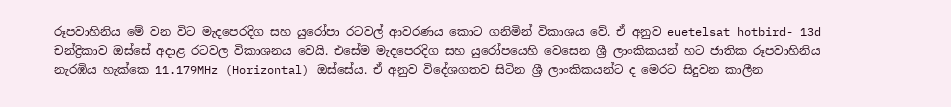රූපවාහිනිය මේ වන විට මැදපෙරදිග සහ යුරෝපා රටවල් ආවරණය කොට ගනිමින් විකාශය වේ. ඒ අනුව euetelsat hotbird- 13d චන්ද්‍රිකාව ඔස්සේ අදාළ රටවල විකාශනය වෙයි. එසේම මැදපෙරදිග සහ යුරෝපයෙහි වෙසෙන ශ්‍රී ලාංකිකයන් හට ජාතික රූපවාහිනිය නැරඹිය හැක්කෙ 11.179MHz (Horizontal) ඔස්සේය. ඒ අනුව විදේශගතව සිටින ශ්‍රී ලාංකිකයන්ට ද මෙරට සිදුවන කාලීන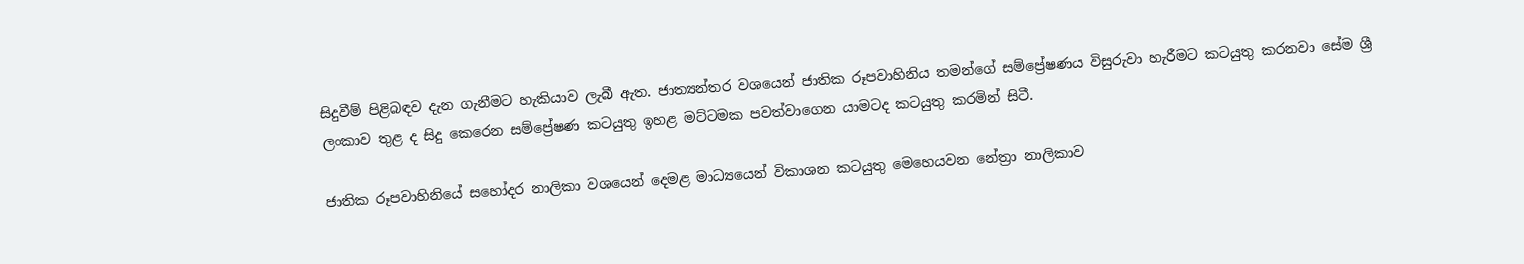සිදුවීම් පිළිබඳව දැන ගැනීමට හැකියාව ලැබී ඇත. ජාත්‍යන්තර වශයෙන් ජාතික රූපවාහිනිය තමන්ගේ සම්ප්‍රේෂණය විසුරුවා හැරීමට කටයුතු කරනවා සේම ශ්‍රී ලංකාව තුළ ද සිදු කෙරෙන සම්ප්‍රේෂණ කටයුතු ඉහළ මට්ටමක පවත්වාගෙන යාමටද කටයුතු කරමින් සිටී.

ජාතික රූපවාහිනියේ සහෝදර නාලිකා වශයෙන් දෙමළ මාධ්‍යයෙන් විකාශන කටයුතු මෙහෙයවන නේත්‍රා නාලිකාව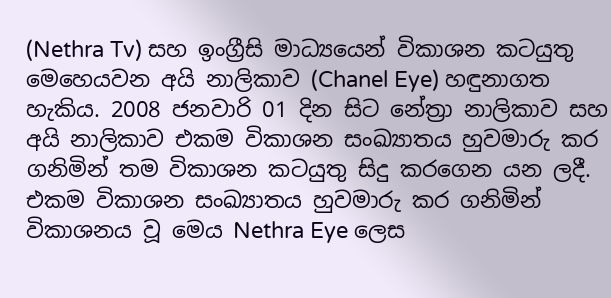(Nethra Tv) සහ ඉංග්‍රීසි මාධ්‍යයෙන් විකාශන කටයුතු මෙහෙයවන අයි නාලිකාව (Chanel Eye) හඳුනාගත හැකිය. 2008 ජනවාරි 01 දින සිට නේත්‍රා නාලිකාව සහ අයි නාලිකාව එකම විකාශන සංඛ්‍යාතය හුවමාරු කර ගනිමින් තම විකාශන කටයුතු සිදු කරගෙන යන ලදී. එකම විකාශන සංඛ්‍යාතය හුවමාරු කර ගනිමින් විකාශනය වූ මෙය Nethra Eye ලෙස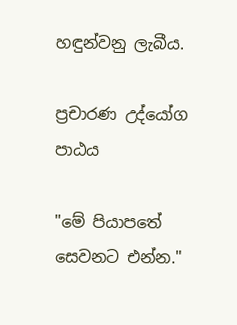හඳුන්වනු ලැබීය.

ප්‍රචාරණ උද්යෝග පාඨය

"මේ පියාපතේ සෙවනට එන්න."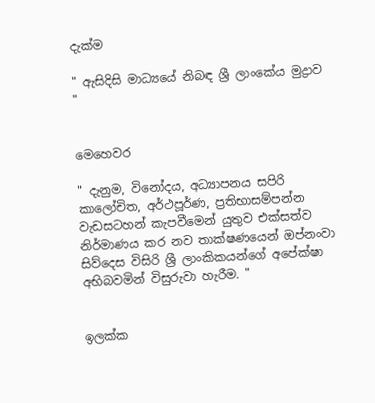දැක්ම

" ඇසිදිසි මාධ්‍යයේ නිබඳ ශ්‍රී ලාංකේය මුද්‍රාව "


මෙහෙවර

" දැනුම, විනෝදය, අධ්‍යාපනය සපිරි කාලෝචිත, අර්ථපූර්ණ, ප්‍රතිභාසම්පන්න වැඩසටහන් කැපවීමෙන් යුතුව එක්සත්ව නිර්මාණය කර නව තාක්ෂණයෙන් ඔප්නංවා සිව්දෙස විසිරි ශ්‍රී ලාංකිකයන්ගේ අපේක්ෂා අභිබවමින් විසුරුවා හැරීම. "


ඉලක්ක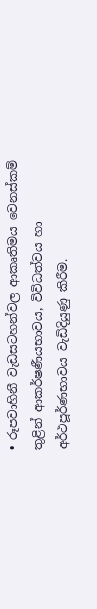• රූපවාහිනී වැඩසටහන්වල ආකෘතිමය වෙනස්කම් තුළින් ආකර්ෂණීයභාවය, විවිධත්වය හා අර්ථපූර්ණභාවය වැඩිදියුණු කිරීම.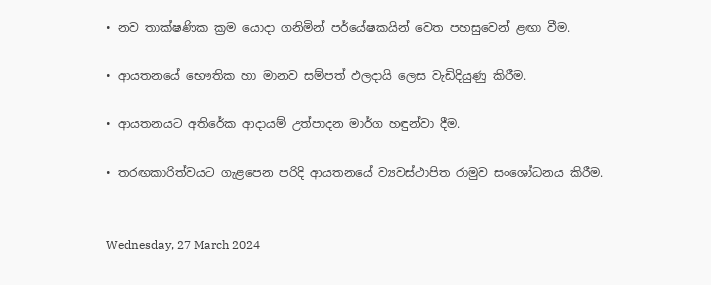• නව තාක්ෂණික ක්‍රම යොදා ගනිමින් පර්යේෂකයින් වෙත පහසුවෙන් ළඟා වීම.

• ආයතනයේ භෞතික හා මානව සම්පත් ඵලදායි ලෙස වැඩිදියුණු කිරීම.

• ආයතනයට අතිරේක ආදායම් උත්පාදන මාර්ග හඳුන්වා දීම.

• තරඟකාරිත්වයට ගැළපෙන පරිදි ආයතනයේ ව්‍යවස්ථාපිත රාමුව සංශෝධනය කිරීම.


Wednesday, 27 March 2024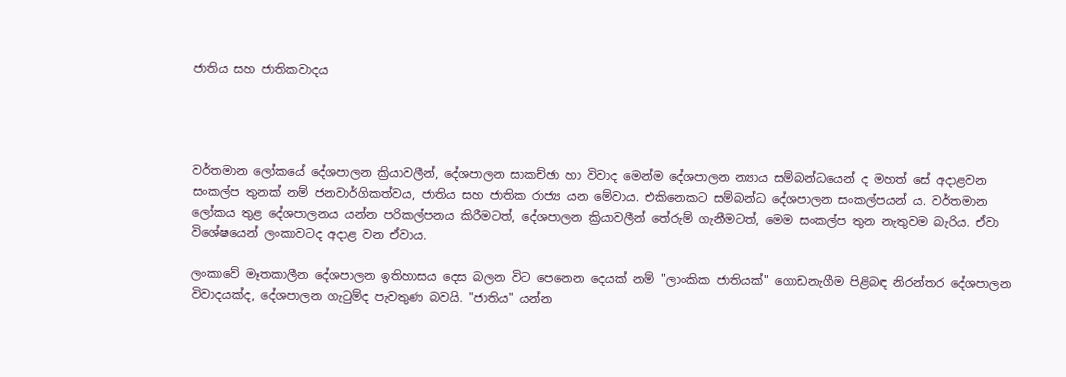ජාතිය සහ ජාතිකවාදය




වර්තමාන ලෝකයේ දේශපාලන ක්‍රියාවලීන්, දේශපාලන සාකච්ඡා හා විවාද මෙන්ම දේශපාලන න්‍යාය සම්බන්ධයෙන් ද මහත් සේ අදාළවන සංකල්ප තුනක් නම් ජනවාර්ගිකත්වය, ජාතිය සහ ජාතික රාජ්‍ය යන මේවාය. එකිනෙකට සම්බන්ධ දේශපාලන සංකල්පයන්‍ ය. වර්තමාන ලෝකය තුළ දේශපාලනය යන්න පරිකල්පනය කිරීමටත්, දේශපාලන ක්‍රියාවලීන් තේරුම් ගැනීමටත්, මෙම සංකල්ප තුන නැතුවම බැරිය. ඒවා විශේෂයෙන් ලංකාවටද අදාළ වන ඒවාය.

ලංකාවේ මෑතකාලීන දේශපාලන ඉතිහාසය දෙස බලන විට පෙනෙන දෙයක් නම් "ලාංකික ජාතියක්" ගොඩනැගීම පිළිබඳ නිරන්තර දේශපාලන විවාදයක්ද, දේශපාලන ගැටුම්ද පැවතුණ බවයි. "ජාතිය" යන්න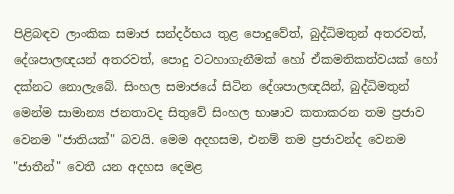පිළිබඳව ලාංකික සමාජ සන්දර්භය තුළ පොදුවේත්, බුද්ධිමතුන් අතරවත්, දේශපාලඥයන් අතරවත්, පොදු වටහාගැනීමක් හෝ ඒකමතිකත්වයක් හෝ දක්නට නොලැබේ. සිංහල සමාජයේ සිටින දේශපාලඥයින්, බුද්ධිමතුන් මෙන්ම සාමාන්‍ය ජනතාවද සිතුවේ සිංහල භාෂාව කතාකරන තම ප්‍රජාව වෙනම "ජාතියක්" බවයි. මෙම අදහසම, එනම් තම ප්‍රජාවන්ද වෙනම "ජාතීන්" වෙතී යන අදහස දෙමළ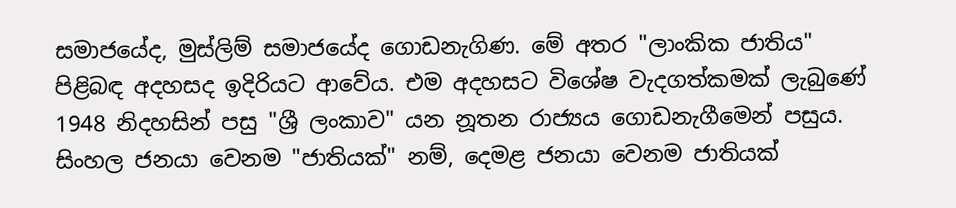සමාජයේද, මුස්ලිම් සමාජයේද ගොඩනැගිණ. මේ අතර "ලාංකික ජාතිය" පිළිබඳ අදහසද ඉදිරියට ආවේය. එම අදහසට විශේෂ වැදගත්කමක් ලැබුණේ 1948 නිදහසින් පසු "ශ්‍රී ලංකාව" යන නූතන රාජ්‍යය ගොඩනැගීමෙන් පසුය. සිංහල ජනයා වෙනම "ජාතියක්" නම්, දෙමළ ජනයා වෙනම ජාතියක්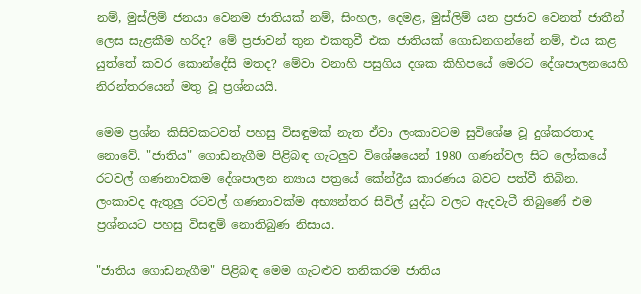නම්, මුස්ලිම් ජනයා වෙනම ජාතියක් නම්, සිංහල, දෙමළ, මුස්ලිම් යන ප්‍රජාව වෙනත් ජාතීන් ලෙස සැළකීම හරිද? මේ ප්‍රජාවන් තුන එකතුවී එක ජාතියක් ගොඩනගන්නේ නම්, එය කළ යුත්තේ කවර කොන්දේසි මතද? මේවා වනාහි පසුගිය දශක කිහිපයේ මෙරට දේශපාලනයෙහි නිරන්තරයෙන් මතු වූ ප්‍රශ්නයයි.

මෙම ප්‍රශ්න කිසිවකටවත් පහසු විසඳුමක් නැත ඒවා ලංකාවටම සුවිශේෂ වූ දුශ්කරතාද නොවේ. "ජාතිය" ගොඩනැගීම පිළිබඳ ගැටලුව විශේෂයෙන් 1980 ගණන්වල සිට ලෝකයේ රටවල් ගණනාවකම දේශපාලන න්‍යාය පත්‍රයේ කේන්ද්‍රීය කාරණය බවට පත්වී තිබින. ලංකාවද ඇතුලු රටවල් ගණනාවක්ම අභ්‍යන්තර සිවිල් යුද්ධ වලට ඇදවැටී තිබුණේ එම ප්‍රශ්නයට පහසු විසඳුම් නොතිබුණ නිසාය.

"ජාතිය ගොඩනැගීම" පිළිබඳ මෙම ගැටළුව තනිකරම ජාතිය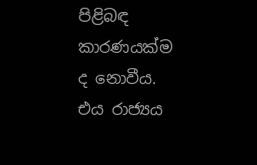පිළිබඳ කාරණයක්ම ද නොවීය. එය රාජ්‍යය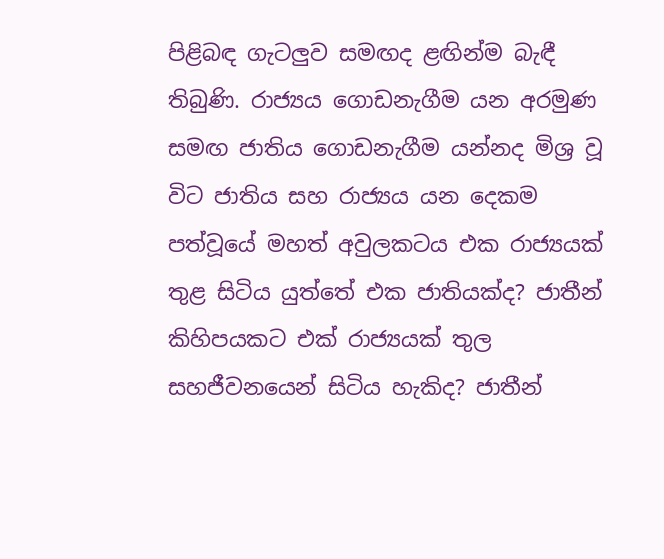පිළිබඳ ගැටලුව සමඟද ළඟින්ම බැඳී තිබුණි. රාජ්‍යය ගොඩනැගීම යන අරමුණ සමඟ ජාතිය ගොඩනැගීම යන්නද මිශ්‍ර වූ විට ජාතිය සහ රාජ්‍යය යන දෙකම පත්වූයේ මහත් අවුලකටය එක රාජ්‍යයක් තුළ සිටිය යුත්තේ එක ජාතියක්ද? ජාතීන් කිහිපයකට එක් රාජ්‍යයක් තුල සහජීවනයෙන් සිටිය හැකිද? ජාතීන්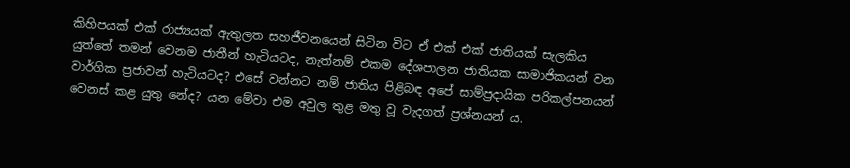කිහිපයක් එක් රාජ්‍යයක් ඇතුලත සහජීවනයෙන් සිටින විට ඒ එක් එක් ජාතියක් සැලකිය යුත්තේ තමන් වෙනම ජාතීන් හැටියටද, නැත්නම් එකම දේශපාලන ජාතියක සාමාජිකයන් වන වාර්ගික ප්‍රජාවන් හැටියටද? එසේ වන්නට නම් ජාතිය පිළිබඳ අපේ සාම්ප්‍රදායික පරිකල්පනයන් වෙනස් කළ යුතු නේද? යන මේවා එම අවුල තුළ මතු වූ වැදගත් ප්‍රශ්නයන්‍ ය.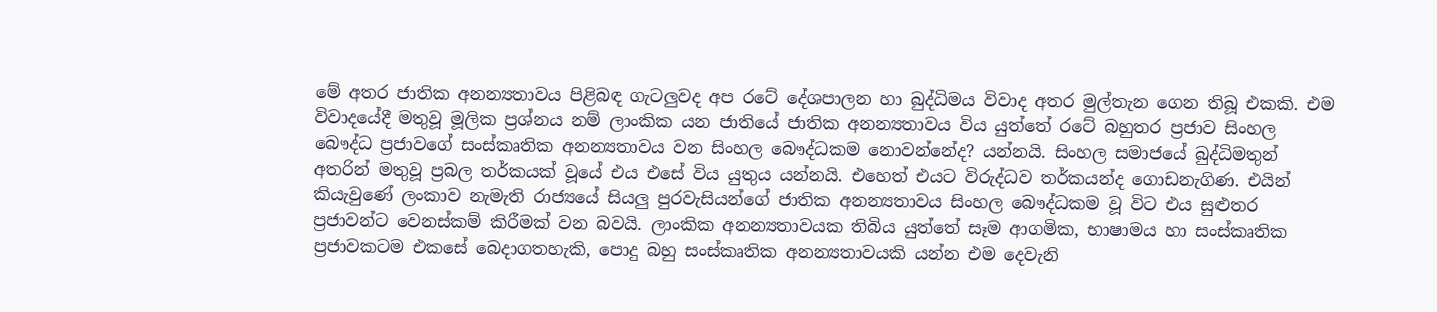මේ අතර ජාතික අනන්‍යතාවය පිළිබඳ ගැටලුවද අප රටේ දේශපාලන හා බුද්ධිමය විවාද අතර මුල්තැන ගෙන තිබූ එකකි. එම විවාදයේදී මතුවූ මූලික ප්‍රශ්නය නම් ලාංකික යන ජාතියේ ජාතික අනන්‍යතාවය විය යුත්තේ රටේ බහුතර ප්‍රජාව සිංහල බෞද්ධ ප්‍රජාවගේ සංස්කෘතික අනන්‍යතාවය වන සිංහල බෞද්ධකම නොවන්නේද? යන්නයි. සිංහල සමාජයේ බුද්ධිමතුන් අතරින් මතුවූ ප්‍රබල තර්කයක් වූයේ එය එසේ විය යුතුය යන්නයි. එහෙත් එයට විරුද්ධව තර්කයන්ද ගොඩනැගිණ. එයින් කියැවුණේ ලංකාව නැමැති රාජ්‍යයේ සියලු පුරවැසියන්ගේ ජාතික අනන්‍යතාවය සිංහල බෞද්ධකම වූ විට එය සුළුතර ප්‍රජාවන්ට වෙනස්කම් කිරීමක් වන බවයි. ලාංකික අනන්‍යතාවයක තිබිය යුත්තේ සෑම ආගමික, භාෂාමය හා සංස්කෘතික ප්‍රජාවකටම එකසේ බෙදාගතහැකි, පොදු බහු සංස්කෘතික අනන්‍යතාවයකි යන්න එම දෙවැනි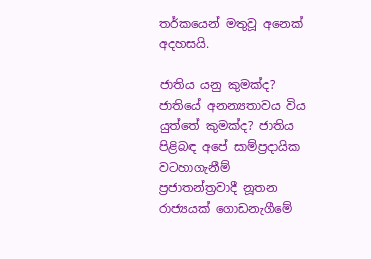තර්කයෙන් මතුවූ අනෙක් අදහසයි.

ජාතිය යනු කුමක්ද? ජාතියේ අනන්‍යතාවය විය යුත්තේ කුමක්ද? ජාතිය පිළිබඳ අපේ සාම්ප්‍රදායික වටහාගැනීම් ප්‍රජාතන්ත්‍රවාදී නූතන රාජ්‍යයක් ගොඩනැගීමේ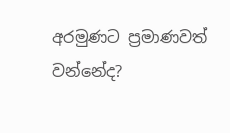අරමුණට ප්‍රමාණවත් වන්නේද?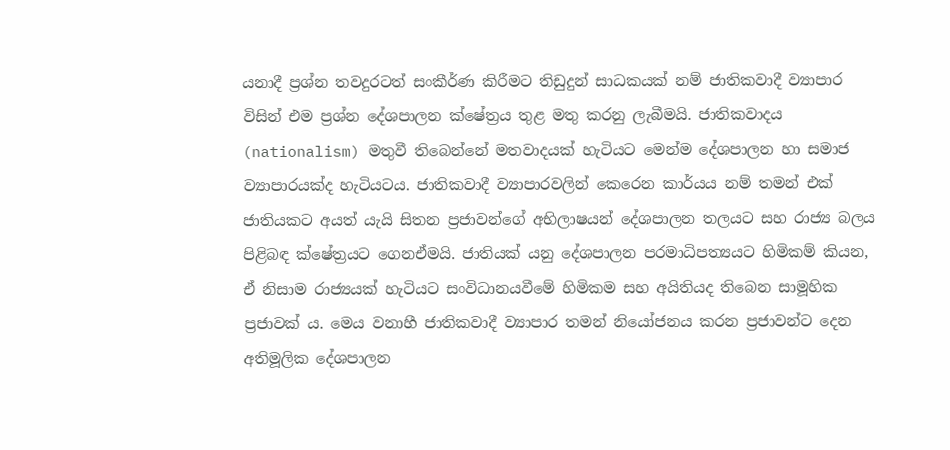යනාදී ප්‍රශ්න තවදුරටත් සංකීර්ණ කිරීමට තිඩුදුන් සාධකයක් නම් ජාතිකවාදී ව්‍යාපාර විසින් එම ප්‍රශ්න දේශපාලන ක්ෂේත්‍රය තුළ මතු කරනු ලැබීමයි. ජාතිකවාදය (nationalism) මතුවී තිබෙන්නේ මතවාදයක් හැටියට මෙන්ම දේශපාලන හා සමාජ ව්‍යාපාරයක්ද හැටියටය. ජාතිකවාදී ව්‍යාපාරවලින් කෙරෙන කාර්යය නම් තමන් එක් ජාතියකට අයත් යැයි සිතන ප්‍රජාවන්ගේ අභිලාෂයන් දේශපාලන තලයට සහ රාජ්‍ය බලය පිළිබඳ ක්ෂේත්‍රයට ගෙනඒමයි. ජාතියක් යනු දේශපාලන පරමාධිපත්‍යයට හිමිකම් කියන, ඒ නිසාම රාජ්‍යයක් හැටියට සංවිධානයවීමේ හිමිකම සහ අයිතියද තිබෙන සාමූහික ප්‍රජාවක්‍ ය. මෙය වනාහී ජාතිකවාදී ව්‍යාපාර තමන් නියෝජනය කරන ප්‍රජාවන්ට දෙන අතිමූලික දේශපාලන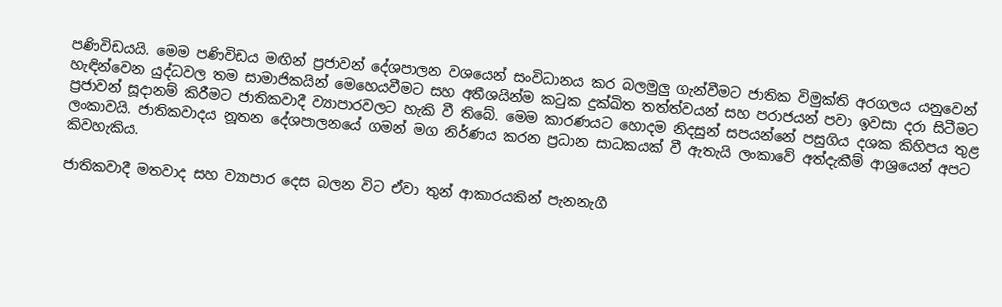පණිවිඩයයි. මෙම පණිවිඩය මඟින් ප්‍රජාවන් දේශපාලන වශයෙන් සංවිධානය කර බලමුලු ගැන්වීමට ජාතික විමුක්ති අරගලය යනුවෙන් හැඳින්වෙන යුද්ධවල තම සාමාජිකයින් මෙහෙයවීමට සහ අතීශයින්ම කටුක දුක්ඛිත තත්ත්වයන් සහ පරාජයන් පවා ඉවසා දරා සිටීමට ප්‍රජාවන් සූදානම් කිරීමට ජාතිකවාදී ව්‍යාපාරවලට හැකි වී තිබේ. මෙම කාරණයට හොදම නිදසුන් සපයන්නේ පසුගිය දශක කිහිපය තුළ ලංකාවයි. ජාතිකවාදය නූතන දේශපාලනයේ ගමන් මග නිර්ණය කරන ප්‍රධාන සාධකයක් වී ඇතැයි ලංකාවේ අත්දැකීම් ආශ්‍රයෙන් අපට කිවහැකිය.

ජාතිකවාදී මතවාද සහ ව්‍යාපාර දෙස බලන විට ඒවා තුන් ආකාරයකින් පැනනැගී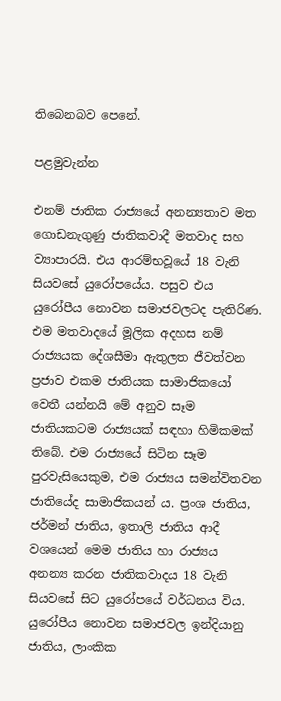තිබෙනබව පෙනේ.

පළමුවැන්න

එනම් ජාතික රාජ්‍යයේ අනන්‍යතාව මත ගොඩනැගුණු ජාතිකවාදී මතවාද සහ ව්‍යාපාරයි. එය ආරම්භවූයේ 18 වැනි සියවසේ යුරෝපයේය. පසුව එය යුරෝපීය නොවන සමාජවලටද පැතිරිණ. එම මතවාදයේ මූලික අදහස නම් රාජ්‍යයක දේශසීමා ඇතුලත ජීවත්වන ප්‍රජාව එකම ජාතියක සාමාජිකයෝ වෙතී යන්නයි මේ අනුව සෑම ජාතියකටම රාජ්‍යයක් සඳහා හිමිකමක් තිබේ. එම රාජ්‍යයේ සිටින සෑම පුරවැසියෙකුම, එම රාජ්‍යය සමන්විතවන ජාතියේද සාමාජිකයන්‍ ය. ප්‍රංශ ජාතිය, ජර්මන් ජාතිය, ඉතාලි ජාතිය ආදී වශයෙන් මෙම ජාතිය හා රාජ්‍යය අනන්‍ය කරන ජාතිකවාදය 18 වැනි සියවසේ සිට යුරෝපයේ වර්ධනය විය. යුරෝපීය නොවන සමාජවල ඉන්දියානු ජාතිය, ලාංකික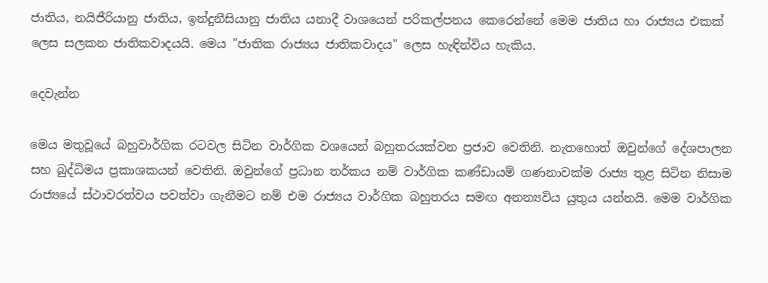ජාතිය, නයිජීරියානු ජාතිය, ඉන්දුනීසියානු ජාතිය යනාදී වාශයෙන් පරිකල්පනය කෙරෙන්නේ මෙම ජාතිය හා රාජ්‍යය එකක් ලෙස සලකන ජාතිකවාදයයි. මෙය "ජාතික රාජ්‍යය ජාතිකවාදය" ලෙස හැඳින්විය හැකිය.

දෙවැන්න

මෙය මතුවූයේ බහුවාර්ගික රටවල සිටින වාර්ගික වශයෙන් බහුතරයක්වන ප්‍රජාව වෙතිනි. නැතහොත් ඔවුන්ගේ දේශපාලන සහ බුද්ධිමය ප්‍රකාශකයන් වෙතිනි. ඔවුන්ගේ ප්‍රධාන තර්කය නම් වාර්ගික කණ්ඩායම් ගණනාවක්ම රාජ්‍ය තුළ සිටින නිසාම රාජ්‍යයේ ස්ථාවරත්වය පවත්වා ගැනීමට නම් එම රාජ්‍යය වාර්ගික බහුතරය සමඟ අනන්‍යවිය යුතුය යන්නයි. මෙම වාර්ගික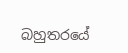බහුතරයේ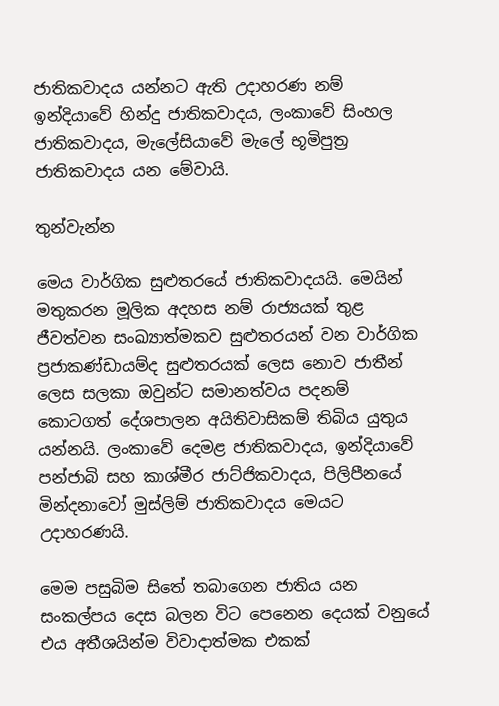ජාතිකවාදය යන්නට ඇති උදාහරණ නම් ඉන්දියාවේ හින්දු ජාතිකවාදය, ලංකාවේ සිංහල ජාතිකවාදය, මැලේසියාවේ මැලේ භූමිපුත්‍ර ජාතිකවාදය යන මේවායි.

තුන්වැන්න

මෙය වාර්ගික සුළුතරයේ ජාතිකවාදයයි. මෙයින් මතුකරන මූලික අදහස නම් රාජ්‍යයක් තුළ ජීවත්වන සංඛ්‍යාත්මකව සුළුතරයන් වන වාර්ගික ප්‍රජාකණ්ඩායම්ද සුළුතරයක් ලෙස නොව ජාතීන් ලෙස සලකා ඔවුන්ට සමානත්වය පදනම් කොටගත් දේශපාලන අයිතිවාසිකම් තිබිය යුතුය යන්නයි. ලංකාවේ දෙමළ ජාතිකවාදය, ඉන්දියාවේ පන්ජාබි සහ කාශ්මීර ජාට්ජිකවාදය, පිලිපීනයේ මින්දනාවෝ මුස්ලිම් ජාතිකවාදය මෙයට උදාහරණයි.

මෙම පසුබිම සිතේ තබාගෙන ජාතිය යන සංකල්පය දෙස බලන විට පෙනෙන දෙයක් වනුයේ එය අතීශයින්ම විවාදාත්මක එකක්‍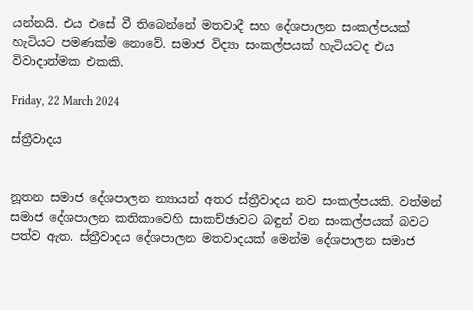යන්නයි. එය එසේ වී තිබෙන්නේ මතවාදී සහ දේශපාලන සංකල්පයක් හැටියට පමණක්ම නොවේ. සමාජ විද්‍යා සංකල්පයක් හැටියටද එය විවාදාත්මක එකකි.

Friday, 22 March 2024

ස්ත්‍රීවාදය


නූතන සමාජ දේශපාලන න්‍යායන් අතර ස්ත්‍රීවාදය නව සංකල්පයකි. වත්මන් සමාජ දේශපාලන කතිකාවෙහි සාකච්ඡාවට බඳුන් වන සංකල්පයක් බවට පත්ව ඇත. ස්ත්‍රීවාදය දේශපාලන මතවාදයක් මෙන්ම දේශපාලන සමාජ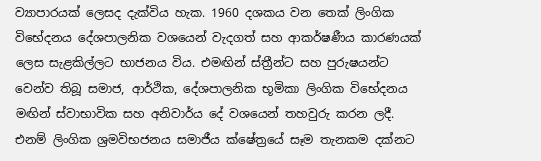ව්‍යාපාරයක් ලෙසද දැක්විය හැක. 1960 දශකය වන තෙක් ලිංගික විභේදනය දේශපාලනික වශයෙන් වැදගත් සහ ආකර්ෂණීය කාරණයක් ලෙස සැළකිල්ලට භාජනය විය. එමඟින් ස්ත්‍රීන්ට සහ පුරුෂයන්ට වෙන්ව තිබූ සමාජ, ආර්ථික, දේශපාලනික භූමිකා ලිංගික විභේදනය මඟින් ස්වාභාවික සහ අනිවාර්ය දේ වශයෙන් තහවුරු කරන ලදී. එනම් ලිංගික ශ්‍රමවිභජනය සමාජීය ක්ෂේත්‍රයේ සෑම තැනකම දක්නට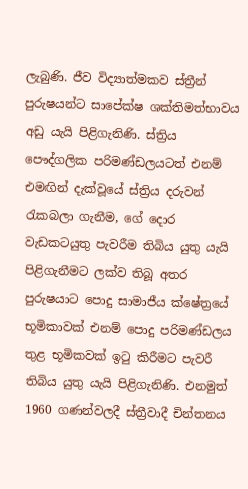ලැබුණි. ජීව විද්‍යාත්මකව ස්ත්‍රීන් පුරුෂයන්ට සාපේක්ෂ ශක්තිමත්භාවය අඩු යැයි පිළිගැනිණි. ස්ත්‍රිය පෞද්ගලික පරිමණ්ඩලයටත් එනම් එමඟින් දැක්වූයේ ස්ත්‍රිය දරුවන් රැකබලා ගැනීම, ගේ දොර වැඩකටයුතු පැවරීම තිබිය යුතු යැයි පිළිගැනීමට ලක්ව තිබූ අතර පුරුෂයාට පොදු සාමාජීය ක්ෂේත්‍රයේ භූමිකාවක් එනම් පොදු පරිමණ්ඩලය තුළ භූමිකවක් ඉටු කිරීමට පැවරී තිබිය යුතු යැයි පිළිගැනිණි. එනමුත් 1960 ගණන්වලදී ස්ත්‍රීවාදී චින්තනය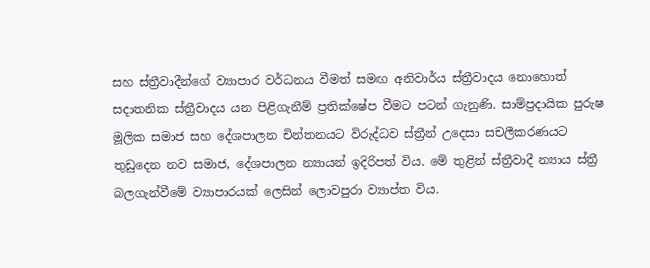සහ ස්ත්‍රීවාදීන්ගේ ව්‍යාපාර වර්ධනය වීමත් සමඟ අනිවාර්ය ස්ත්‍රීවාදය නොහොත් සදාතනික ස්‍ත්‍රීවාදය යන පිළිගැනීම් ප්‍රතික්ෂේප වීමට පටන් ගැනුණි. සාම්ප්‍රදායික පුරුෂ මූලික සමාජ සහ දේශපාලන චින්තනයට විරුද්ධව ස්ත්‍රීන් උදෙසා සචලීකරණයට තුඩුදෙන නව සමාජ, දේශපාලන න්‍යායන් ඉදිරිපත් විය. මේ තුළින් ස්ත්‍රීවාදී න්‍යාය ස්ත්‍රී බලගැන්වීමේ ව්‍යාපාරයක් ලෙසින් ලොවපුරා ව්‍යාප්ත විය.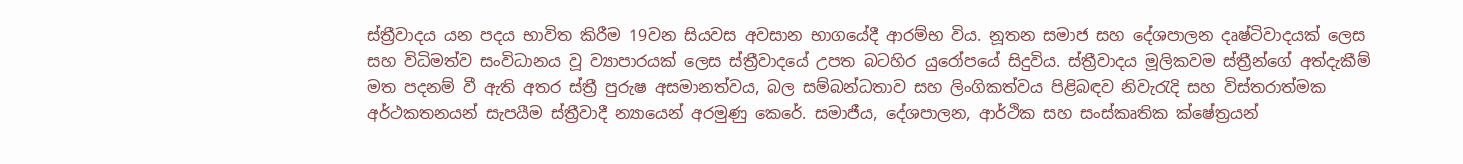ස්ත්‍රීවාදය යන පදය භාවිත කිරීම 19වන සියවස අවසාන භාගයේදී ආරම්භ විය. නූතන සමාජ සහ දේශපාලන දෘෂ්ටිවාදයක් ලෙස සහ විධිමත්ව සංවිධානය වූ ව්‍යාපාරයක් ලෙස ස්ත්‍රීවාදයේ උපත බටහිර යුරෝපයේ සිදුවිය. ස්ත්‍රීවාදය මූලිකවම ස්ත්‍රීන්ගේ අත්දැකීම් මත පදනම් වී ඇති අතර ස්ත්‍රී පුරුෂ අසමානත්වය, බල සම්බන්ධතාව සහ ලිංගිකත්වය පිළිබඳව නිවැරැදි සහ විස්තරාත්මක අර්ථකතනයන් සැපයීම ස්ත්‍රීවාදී න්‍යායෙන් අරමුණු කෙරේ. සමාජීය, දේශපාලන, ආර්ථික සහ සංස්කෘතික ක්ෂේත්‍රයන්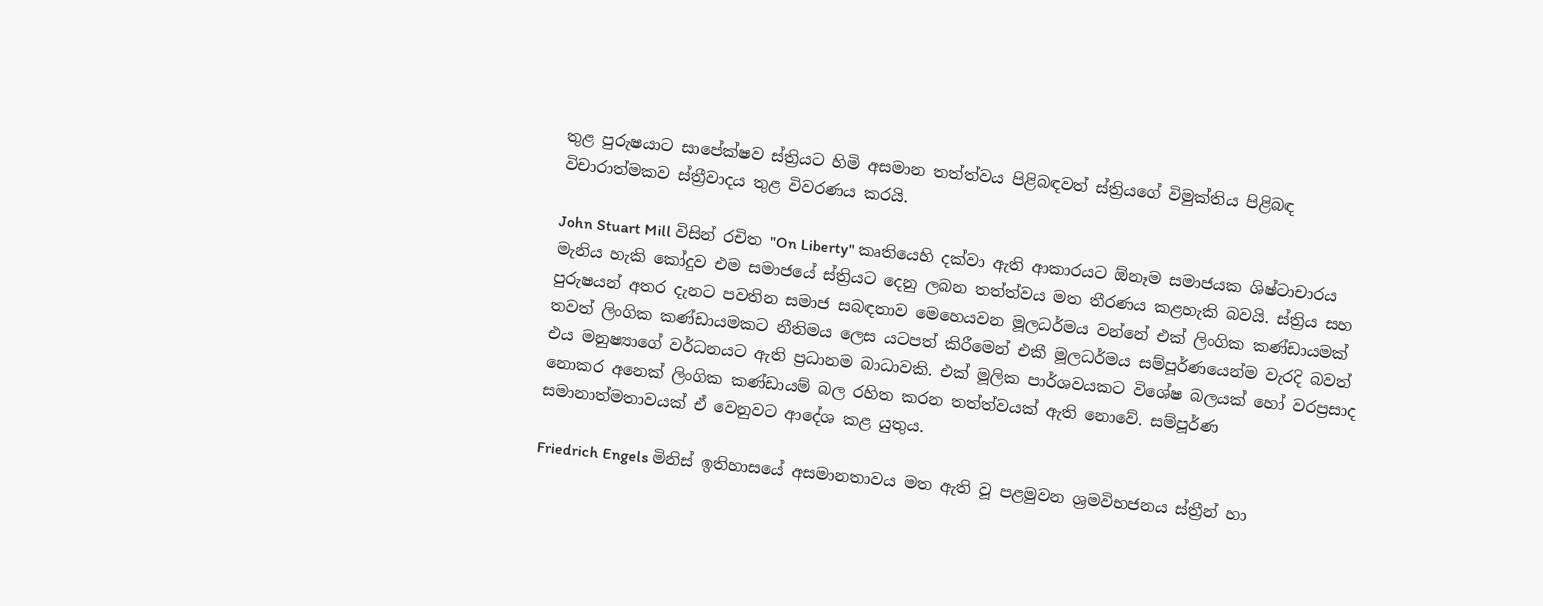තුළ පුරුෂයාට සාපේක්ෂව ස්ත්‍රියට හිමි අසමාන තත්ත්වය පිළිබඳවත් ස්ත්‍රියගේ විමුක්තිය පිළිබඳ විචාරාත්මකව ස්ත්‍රීවාදය තුළ විවරණය කරයි.

John Stuart Mill විසින් රචිත "On Liberty" කෘතියෙහි දක්වා ඇති ආකාරයට ඕනෑම සමාජයක ශිෂ්ටාචාරය මැනිය හැකි කෝදුව එම සමාජයේ ස්ත්‍රියට දෙනු ලබන තත්ත්වය මත තීරණය කළහැකි බවයි. ස්ත්‍රිය සහ පුරුෂයන් අතර දැනට පවතින සමාජ සබඳතාව මෙහෙයවන මූලධර්මය වන්නේ එක් ලිංගික කණ්ඩායමක් තවත් ලිංගික කණ්ඩායමකට නීතිමය ලෙස යටපත් කිරීමෙන් එකී මූලධර්මය සම්පූර්ණයෙන්ම වැරදි බවත් එය මනුෂ්‍යාගේ වර්ධනයට ඇති ප්‍රධානම බාධාවකි. එක් මූලික පාර්ශවයකට විශේෂ බලයක් හෝ වරප්‍රසාද නොකර අනෙක් ලිංගික කණ්ඩායම් බල රහිත කරන තත්ත්වයක් ඇති නොවේ. සම්පූර්ණ සමානාත්මතාවයක් ඒ වෙනුවට ආදේශ කළ යුතුය.

Friedrich Engels මිනිස් ඉතිහාසයේ අසමානතාවය මත ඇති වූ පළමුවන ශ්‍රමවිභජනය ස්ත්‍රීන් හා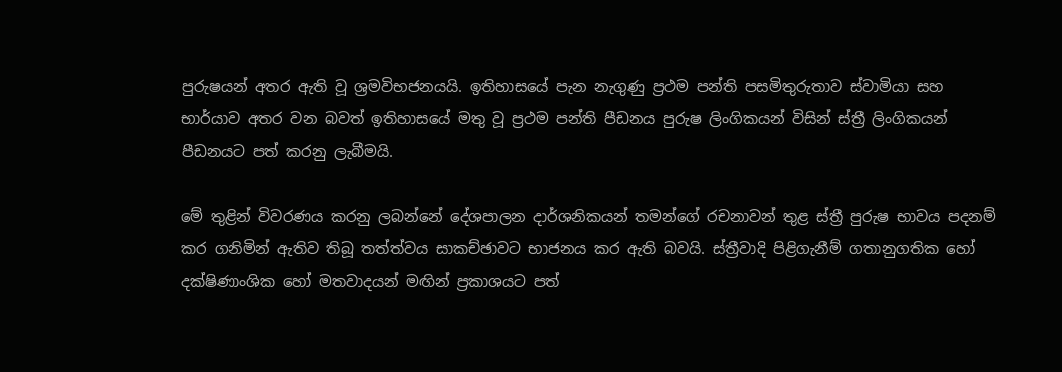පුරුෂයන් අතර ඇති වූ ශ්‍රමවිභජනයයි. ඉතිහාසයේ පැන නැගුණු ප්‍රථම පන්ති පසමිතුරුතාව ස්වාමියා සහ භාර්යාව අතර වන බවත් ඉතිහාසයේ මතු වූ ප්‍රථම පන්ති පීඩනය පුරුෂ ලිංගිකයන් විසින් ස්ත්‍රී ලිංගිකයන් පීඩනයට පත් කරනු ලැබීමයි.

මේ තුළින් විවරණය කරනු ලබන්නේ දේශපාලන දාර්ශනිකයන් තමන්ගේ රචනාවන් තුළ ස්ත්‍රී පුරුෂ භාවය පදනම් කර ගනිමින් ඇතිව තිබූ තත්ත්වය සාකච්ඡාවට භාජනය කර ඇති බවයි. ස්ත්‍රීවාදි පිළිගැනීම් ගතානුගතික හෝ දක්ෂිණාංශික හෝ මතවාදයන් මඟින් ප්‍රකාශයට පත්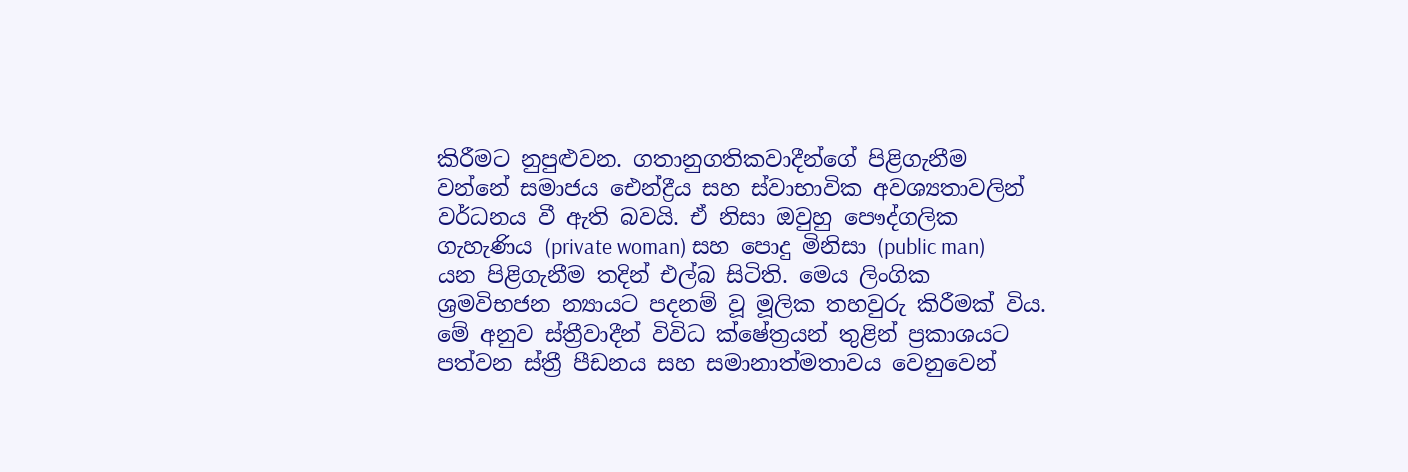කිරීමට නුපුළුවන. ගතානුගතිකවාදීන්ගේ පිළිගැනීම වන්නේ සමාජය ඓන්ද්‍රීය සහ ස්වාභාවික අවශ්‍යතාවලින් වර්ධනය වී ඇති බවයි. ඒ නිසා ඔවුහු පෞද්ගලික ගැහැණිය (private woman) සහ පොදු මිනිසා (public man) යන පිළිගැනීම තදින් එල්බ සිටිති. මෙය ලිංගික ශ්‍රමවිභජන න්‍යායට පදනම් වූ මූලික තහවුරු කිරීමක් විය. මේ අනුව ස්ත්‍රීවාදීන් විවිධ ක්ෂේත්‍රයන් තුළින් ප්‍රකාශයට පත්වන ස්ත්‍රී පීඩනය සහ සමානාත්මතාවය වෙනුවෙන්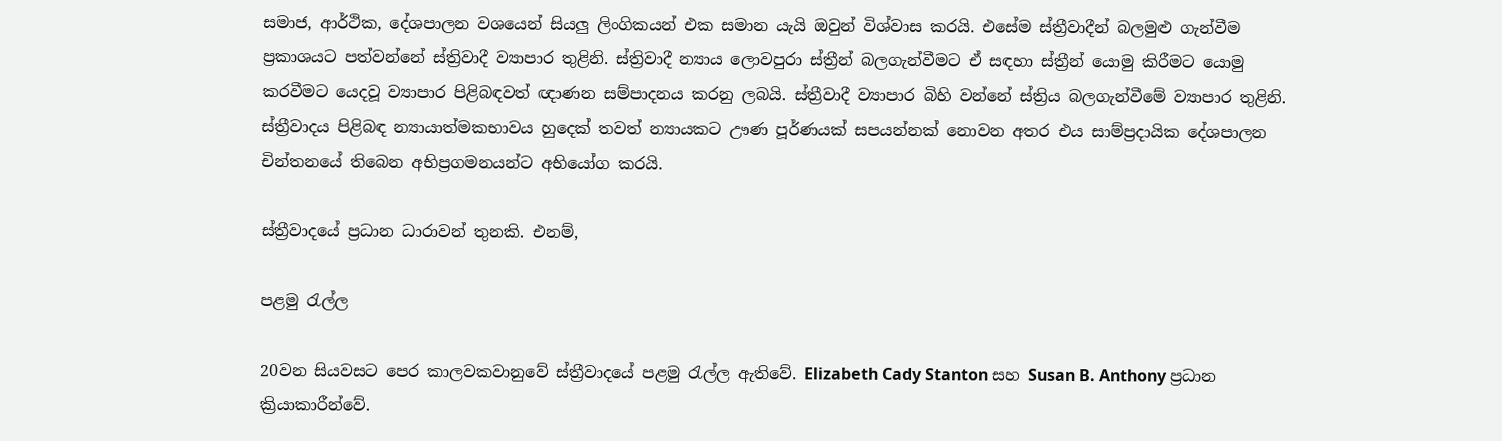සමාජ, ආර්ථික, දේශපාලන වශයෙන් සියලු ලිංගිකයන් එක සමාන යැයි ඔවුන් විශ්වාස කරයි. එසේම ස්ත්‍රීවාදීන් බලමුළු ගැන්වීම ප්‍රකාශයට පත්වන්නේ ස්ත්‍රිවාදී ව්‍යාපාර තුළිනි. ස්ත්‍රිවාදී න්‍යාය ලොවපුරා ස්ත්‍රීන් බලගැන්වීමට ඒ සඳහා ස්ත්‍රීන් යොමු කිරීමට යොමු කරවීමට යෙදවූ ව්‍යාපාර පිළිබඳවත් ඥාණන සම්පාදනය කරනු ලබයි. ස්ත්‍රීවාදී ව්‍යාපාර බිහි වන්නේ ස්ත්‍රිය බලගැන්වීමේ ව්‍යාපාර තුළිනි. ස්ත්‍රීවාදය පිළිබඳ න්‍යායාත්මකභාවය හුදෙක් තවත් න්‍යායකට ඌණ පූර්ණයක් සපයන්නක් නොවන අතර එය සාම්ප්‍රදායික දේශපාලන චින්තනයේ තිබෙන අභිප්‍රගමනයන්ට අභියෝග කරයි.

ස්ත්‍රීවාදයේ ප්‍රධාන ධාරාවන් තුනකි. එනම්,

පළමු රැල්ල

20වන සියවසට පෙර කාලවකවානුවේ ස්ත්‍රීවාදයේ පළමු රැල්ල ඇතිවේ. Elizabeth Cady Stanton සහ Susan B. Anthony ප්‍රධාන ක්‍රියාකාරීන්වේ.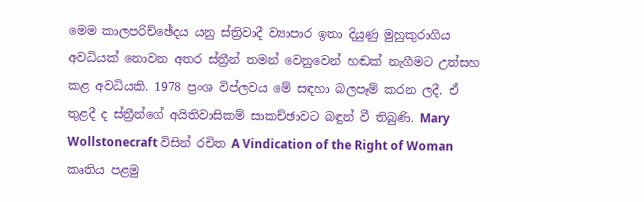මෙම කාලපරිච්ඡේදය යනු ස්ත්‍රිවාදී ව්‍යාපාර ඉතා දියුණු මුහුකුරාගිය අවධියක් නොවන අතර ස්ත්‍රීන් තමන් වෙනුවෙන් හඬක් නැගීමට උත්සහ කළ අවධියකි. 1978 ප්‍රංශ විප්ලවය මේ සඳහා බලපෑම් කරන ලදී. ඒ තුළදී ද ස්ත්‍රීන්ගේ අයිතිවාසිකම් සාකච්ඡාවට බඳුන් වී තිබුණි. Mary Wollstonecraft විසින් රචිත A Vindication of the Right of Woman කෘතිය පළමු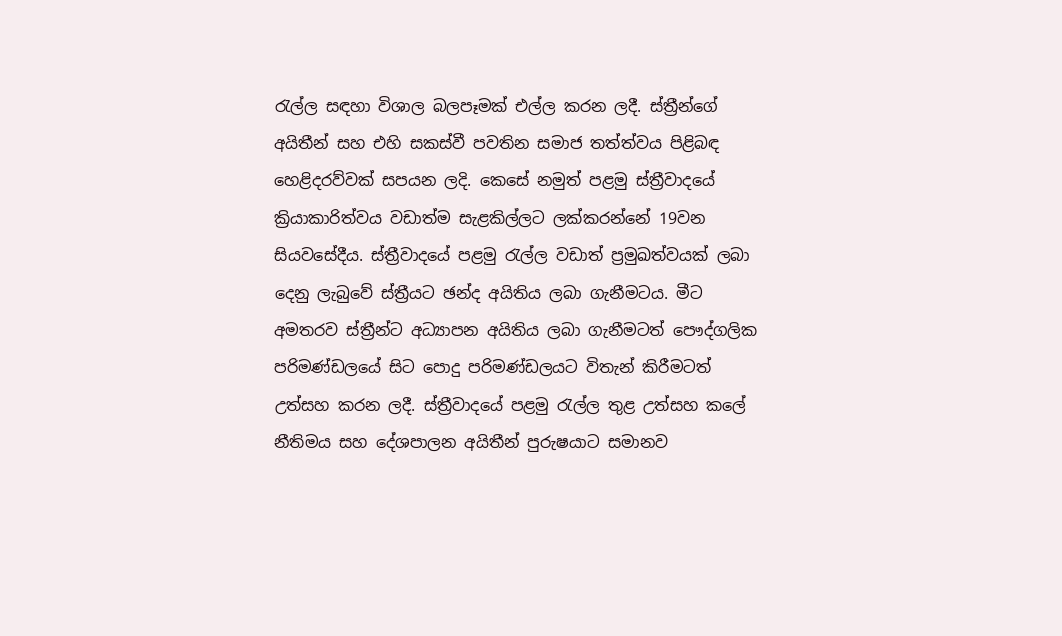රැල්ල සඳහා විශාල බලපෑමක් එල්ල කරන ලදී. ස්ත්‍රීන්ගේ අයිතීන් සහ එහි සකස්වී පවතින සමාජ තත්ත්වය පිළිබඳ හෙළිදරව්වක් සපයන ලදි. කෙසේ නමුත් පළමු ස්ත්‍රීවාදයේ ක්‍රියාකාරිත්වය වඩාත්ම සැළකිල්ලට ලක්කරන්නේ 19වන සියවසේදීය. ස්ත්‍රීවාදයේ පළමු රැල්ල වඩාත් ප්‍රමුඛත්වයක් ලබා දෙනු ලැබුවේ ස්ත්‍රීයට ඡන්ද අයිතිය ලබා ගැනීමටය. මීට අමතරව ස්ත්‍රීන්ට අධ්‍යාපන අයිතිය ලබා ගැනීමටත් පෞද්ගලික පරිමණ්ඩලයේ සිට පොදු පරිමණ්ඩලයට විතැන් කිරීමටත් උත්සහ කරන ලදී. ස්ත්‍රීවාදයේ පළමු රැල්ල තුළ උත්සහ කලේ නීතිමය සහ දේශපාලන අයිතීන් පුරුෂයාට සමානව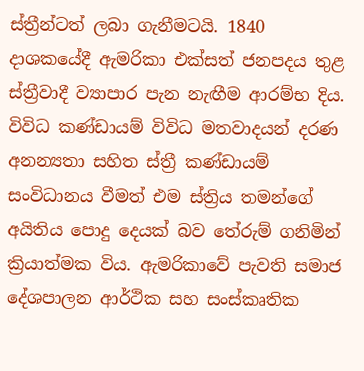ස්ත්‍රීන්ටත් ලබා ගැනීමටයි. 1840 දාශකයේදී ඇමරිකා එක්සත් ජනපදය තුළ ස්ත්‍රීවාදී ව්‍යාපාර පැන නැඟීම ආරම්භ දිය. විවිධ කණ්ඩායම් විවිධ මතවාදයන් දරණ අනන්‍යතා සහිත ස්ත්‍රී කණ්ඩායම් සංවිධානය වීමත් එම ස්ත්‍රිය තමන්ගේ අයිතිය පොදු දෙයක් බව තේරුම් ගනිමින් ක්‍රියාත්මක විය. ඇමරිකාවේ පැවති සමාජ දේශපාලන ආර්ථික සහ සංස්කෘතික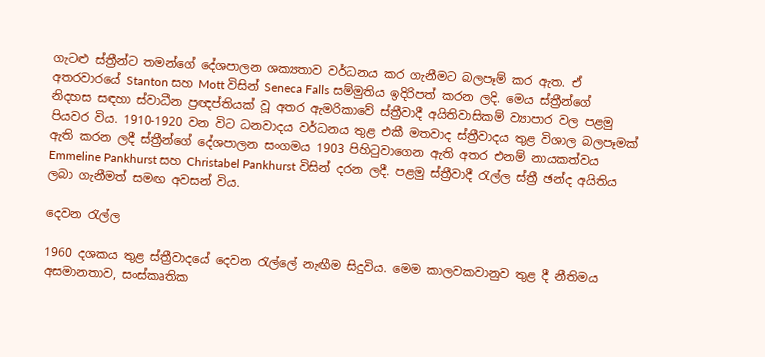ගැටළු ස්ත්‍රීන්ට තමන්ගේ දේශපාලන ශක්‍යතාව වර්ධනය කර ගැනීමට බලපෑම් කර ඇත. ඒ අතරවාරයේ Stanton සහ Mott විසින් Seneca Falls සම්මුතිය ඉදිරිපත් කරන ලදි. මෙය ස්ත්‍රීන්ගේ නිදහස සඳහා ස්වාධීන ප්‍රඥප්තියක් වූ අතර ඇමරිකාවේ ස්ත්‍රීවාදී අයිතිවාසිකම් ව්‍යාපාර වල පළමු පියවර විය. 1910-1920 වන විට ධනවාදය වර්ධනය තුළ එකී මතවාද ස්ත්‍රීවාදය තුළ විශාල බලපෑමක් ඇති කරන ලදී ස්ත්‍රීන්ගේ දේශපාලන සංගමය 1903 පිහිටුවාගෙන ඇති අතර එනම් නායකත්වය Emmeline Pankhurst සහ Christabel Pankhurst විසින් දරන ලදී. පළමු ස්ත්‍රීවාදී රැල්ල ස්ත්‍රී ඡන්ද අයිතිය ලබා ගැනීමත් සමඟ අවසන් විය.

දෙවන රැල්ල

1960 දශකය තුළ ස්ත්‍රීවාදයේ දෙවන රැල්ලේ නැඟීම සිදුවිය. මෙම කාලවකවානුව තුළ දී නීතිමය අසමානතාව, සංස්කෘතික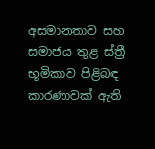අසමානතාව සහ සමාජය තුළ ස්ත්‍රී භූමිකාව පිළිබඳ කාරණාවක් ඇති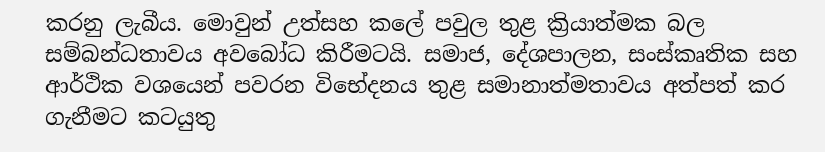කරනු ලැබීය. මොවුන් උත්සහ කලේ පවුල තුළ ක්‍රියාත්මක බල සම්බන්ධතාවය අවබෝධ කිරීමටයි. සමාජ, දේශපාලන, සංස්කෘතික සහ ආර්ථික වශයෙන් පවරන විභේදනය තුළ සමානාත්මතාවය අත්පත් කර ගැනීමට කටයුතු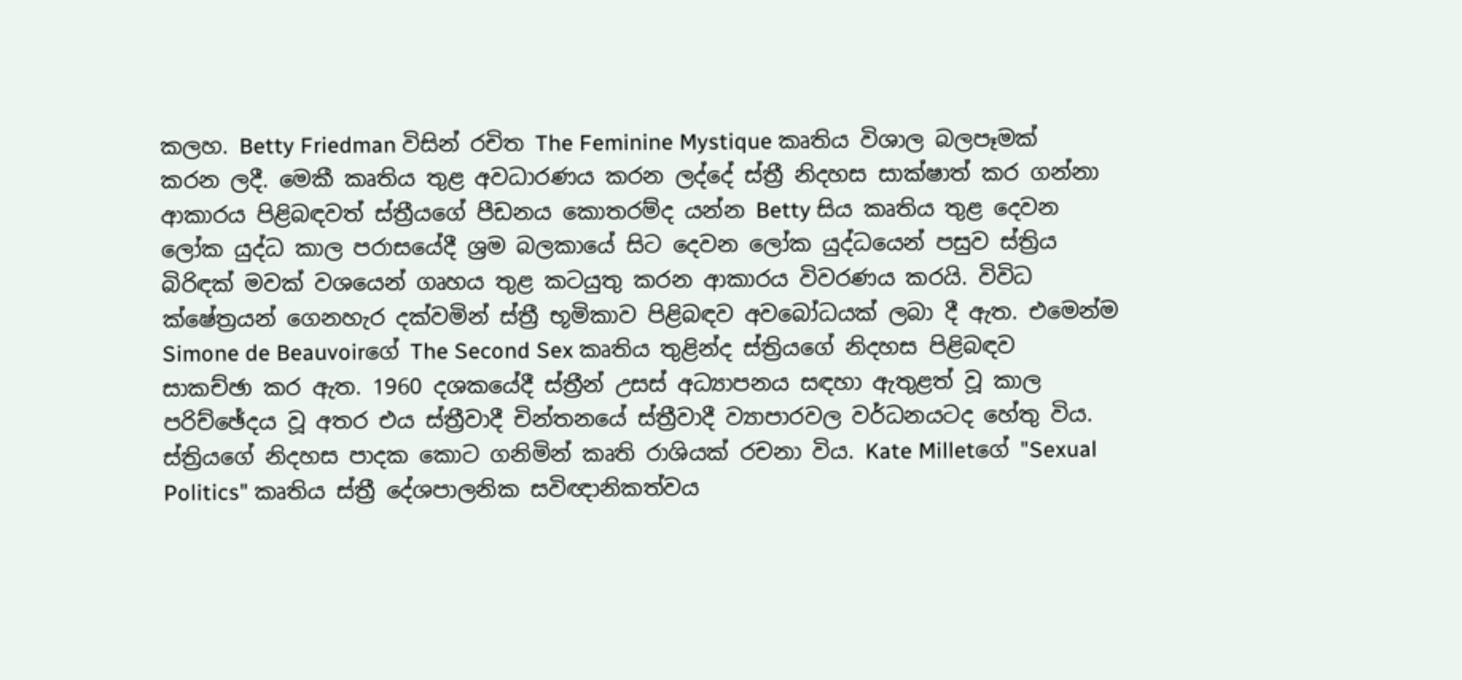කලහ. Betty Friedman විසින් රචිත The Feminine Mystique කෘතිය විශාල බලපෑමක් කරන ලදී. මෙකී කෘතිය තුළ අවධාරණය කරන ලද්දේ ස්ත්‍රී නිදහස සාක්ෂාත් කර ගන්නා ආකාරය පිළිබඳවත් ස්ත්‍රීයගේ පීඩනය කොතරම්ද යන්න Betty සිය කෘතිය තුළ දෙවන ලෝක යුද්ධ කාල පරාසයේදී ශ්‍රම බලකායේ සිට දෙවන ලෝක යුද්ධයෙන් පසුව ස්ත්‍රිය බිරිඳක් මවක් වශයෙන් ගෘහය තුළ කටයුතු කරන ආකාරය විවරණය කරයි. විවිධ ක්ෂේත්‍රයන් ගෙනහැර දක්වමින් ස්ත්‍රී භූමිකාව පිළිබඳව අවබෝධයක් ලබා දී ඇත. එමෙන්ම Simone de Beauvoirගේ The Second Sex කෘතිය තුළින්ද ස්ත්‍රියගේ නිදහස පිළිබඳව සාකච්ඡා කර ඇත. 1960 දශකයේදී ස්ත්‍රීන් උසස් අධ්‍යාපනය සඳහා ඇතුළත් වූ කාල පරිච්ඡේදය වූ අතර එය ස්ත්‍රීවාදී චින්තනයේ ස්ත්‍රීවාදී ව්‍යාපාරවල වර්ධනයටද හේතු විය. ස්ත්‍රියගේ නිදහස පාදක කොට ගනිමින් කෘති රාශියක් රචනා විය. Kate Milletගේ "Sexual Politics" කෘතිය ස්ත්‍රී දේශපාලනික සවිඥානිකත්වය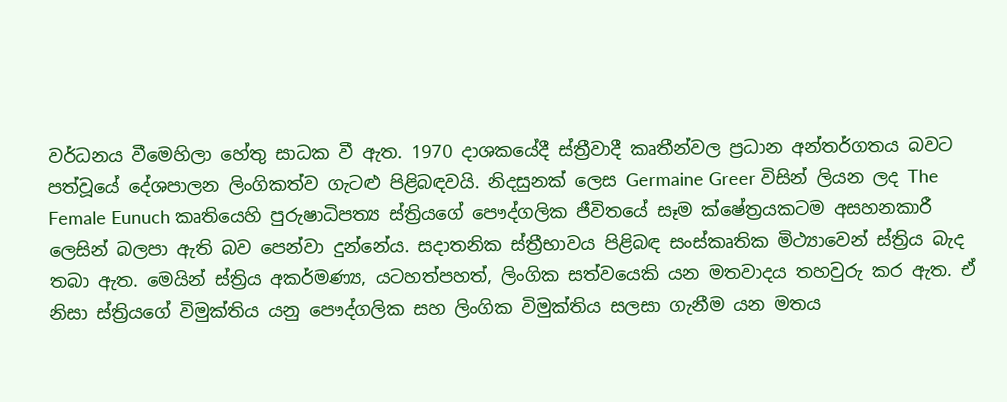වර්ධනය වීමෙහිලා හේතු සාධක වී ඇත. 1970 දාශකයේදී ස්ත්‍රීවාදී කෘතීන්වල ප්‍රධාන අන්තර්ගතය බවට පත්වූයේ දේශපාලන ලිංගිකත්ව ගැටළු පිළිබඳවයි. නිදසුනක් ලෙස Germaine Greer විසින් ලියන ලද The Female Eunuch කෘතියෙහි පුරුෂාධිපත්‍ය ස්ත්‍රියගේ පෞද්ගලික ජීවිතයේ සෑම ක්ෂේත්‍රයකටම අසහනකාරී ලෙසින් බලපා ඇති බව පෙන්වා දුන්නේය. සදාතනික ස්ත්‍රීභාවය පිළිබඳ සංස්කෘතික මිථ්‍යාවෙන් ස්ත්‍රිය බැද තබා ඇත. මෙයින් ස්ත්‍රිය අකර්මණ්‍ය, යටහත්පහත්, ලිංගික සත්වයෙකි යන මතවාදය තහවුරු කර ඇත. ඒ නිසා ස්ත්‍රියගේ විමුක්තිය යනු පෞද්ගලික සහ ලිංගික විමුක්තිය සලසා ගැනීම යන මතය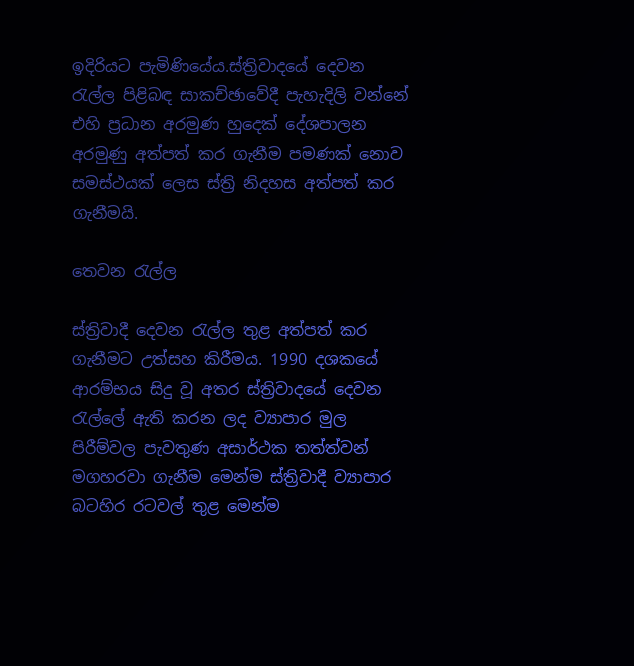ඉදිරියට පැමිණියේය.ස්ත්‍රිවාදයේ දෙවන රැල්ල පිළිබඳ සාකච්ඡාවේදී පැහැදිලි වන්නේ එහි ප්‍රධාන අරමුණ හුදෙක් දේශපාලන අරමුණු අත්පත් කර ගැනීම පමණක් නොව සමස්ථයක් ලෙස ස්ත්‍රි නිදහස අත්පත් කර ගැනීමයි.

තෙවන රැල්ල

ස්ත්‍රිවාදී දෙවන රැල්ල තුළ අත්පත් කර ගැනීමට උත්සහ කිරීමය. 1990 දශකයේ ආරම්භය සිදු වූ අතර ස්‍ත්‍රිවාදයේ දෙවන රැල්ලේ ඇති කරන ලද ව්‍යාපාර මුල පිරීම්වල පැවතුණ අසාර්ථක තත්ත්වන් මගහරවා ගැනීම මෙන්ම ස්ත්‍රිවාදී ව්‍යාපාර බටහිර රටවල් තුළ මෙන්ම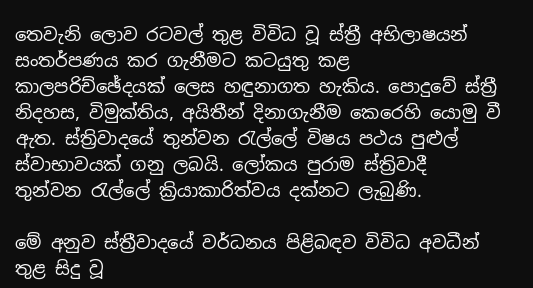තෙවැනි ලොව රටවල් තුළ විවිධ වූ ස්ත්‍රී අභිලාෂයන් සංතර්පණය කර ගැනීමට කටයුතු කළ කාලපරිච්ඡේදයක් ලෙස හඳුනාගත හැකිය. පොදුවේ ස්ත්‍රී නිදහස, විමුක්තිය, අයිතීන් දිනාගැනීම කෙරෙහි යොමු වී ඇත. ස්ත්‍රිවාදයේ තුන්වන රැල්ලේ විෂය පථය පුළුල් ස්වාභාවයක් ගනු ලබයි. ලෝකය පුරාම ස්ත්‍රිවාදී තුන්වන රැල්ලේ ක්‍රියාකාරිත්වය දක්නට ලැබුණි.

මේ අනුව ස්ත්‍රීවාදයේ වර්ධනය පිළිබඳව විවිධ අවධීන් තුළ සිදු වූ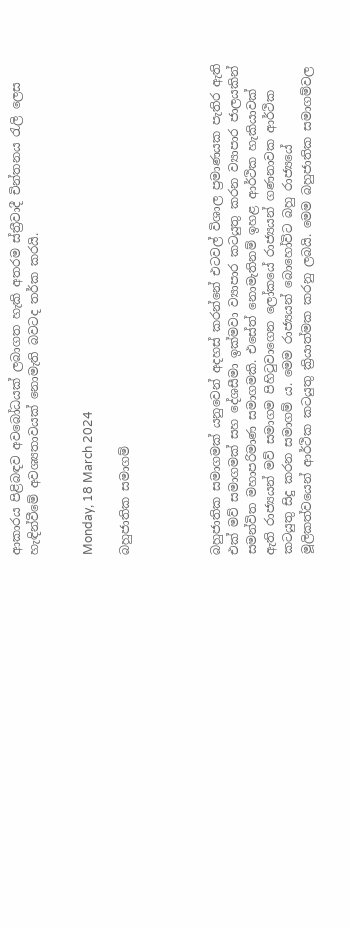ආකාරය පිළිබඳව අවබෝධයක් ලබාගත හැකි අතරම ස්ත්‍රීවාදී චින්තනය රැලි ලෙස හැඳින්වීමේ අවශ්‍යතාවයක් නොමැති බවටද තර්ක කරයි.


Monday, 18 March 2024

බහුජාතික සමාගම්




බහුජාතික සමාගමක් යනුවෙන් අදහස් කරන්නේ එටවල් විශාල ප්‍රමාණයක පැතිර ඇති එක් මව් සමාගමක් සහ දේශසීමා ඉක්මවා ව්‍යාපාර කටයුතු කරන ව්‍යාපාර ජාලයකින් සමන්විත මහාපරිමාණ සමාගමකි. එසේත් නොමැතිනම් ඉහළ ආර්ථික හැකියාවක් ඇති රාජ්‍යයන් මව් සමාගම පිහිටුවාගෙන ලෝකයේ රාජ්‍යයන් ගණනාවක ආර්ථික කටයුතු සිදු කරන සමාගම්‍ ය. මෙම රාජ්‍යයන් බොහෝවිට බහු රාජ්‍යයේ මූලිකත්වයෙන් ආර්ථික කටයුතු ක්‍රියාත්මක කරනු ලබයි. මෙම බහුජාතික සමාගම්වල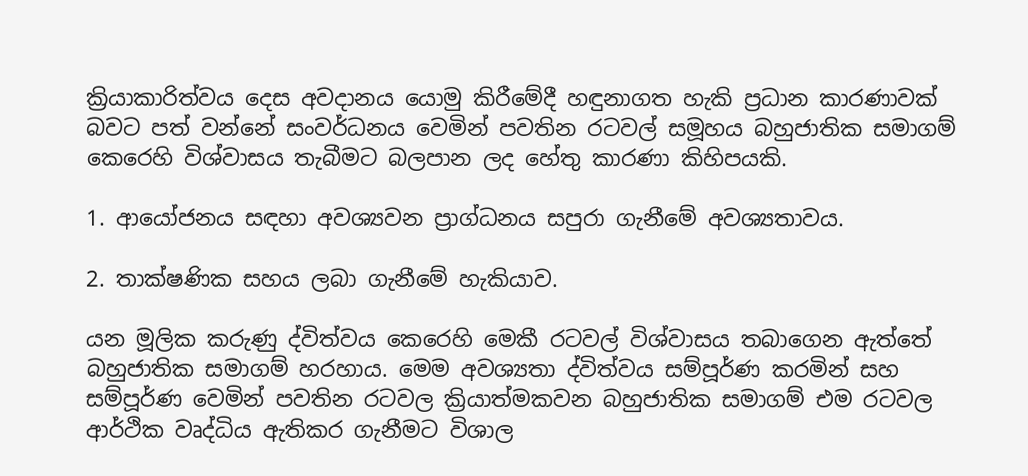ක්‍රියාකාරිත්වය දෙස අවදානය යොමු කිරීමේදී හඳුනාගත හැකි ප්‍රධාන කාරණාවක් බවට පත් වන්නේ සංවර්ධනය වෙමින් පවතින රටවල් සමූහය බහුජාතික සමාගම් කෙරෙහි විශ්වාසය තැබීමට බලපාන ලද හේතු කාරණා කිහිපයකි.

1. ආයෝජනය සඳහා අවශ්‍යවන ප්‍රාග්ධනය සපුරා ගැනීමේ අවශ්‍යතාවය.

2. තාක්ෂණික සහය ලබා ගැනීමේ හැකියාව.

යන මූලික කරුණු ද්විත්වය කෙරෙහි මෙකී රටවල් විශ්වාසය තබාගෙන ඇත්තේ බහුජාතික සමාගම් හරහාය. මෙම අවශ්‍යතා ද්විත්වය සම්පූර්ණ කරමින් සහ සම්පූර්ණ වෙමින් පවතින රටවල ක්‍රියාත්මකවන බහුජාතික සමාගම් එම රටවල ආර්ථික වෘද්ධිය ඇතිකර ගැනීමට විශාල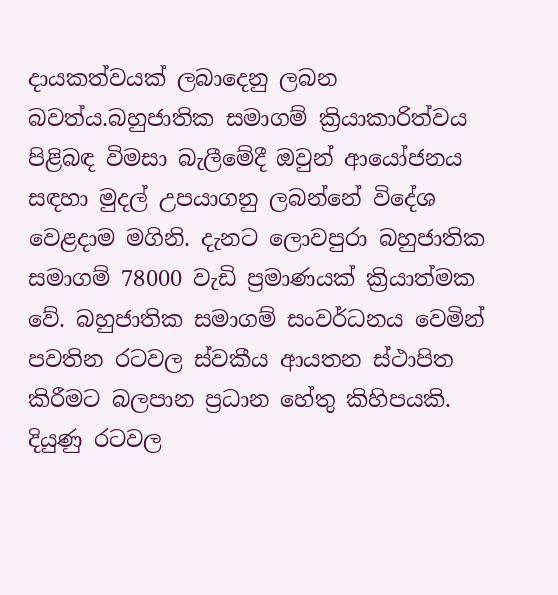දායකත්වයක් ලබාදෙනු ලබන බවත්ය.බහුජාතික සමාගම් ක්‍රියාකාරිත්වය පිළිබඳ විමසා බැලීමේදී ඔවුන් ආයෝජනය සඳහා මුදල් උපයාගනු ලබන්නේ විදේශ වෙළදාම මගිනි. දැනට ලොවපුරා බහුජාතික සමාගම් 78000 වැඩි ප්‍රමාණයක් ක්‍රියාත්මක වේ. බහුජාතික සමාගම් සංවර්ධනය වෙමින් පවතින රටවල ස්වකීය ආයතන ස්ථාපිත කිරීමට බලපාන ප්‍රධාන හේතු කිහිපයකි. දියුණු රටවල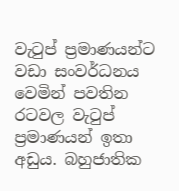වැටුප් ප්‍රමාණයන්ට වඩා සංවර්ධනය වෙමින් පවතින රටවල වැටුප් ප්‍රමාණයන් ඉතා අඩුය. බහුජාතික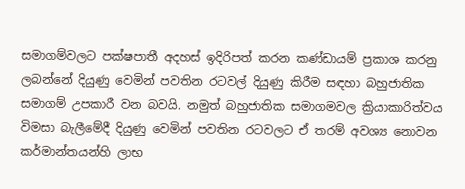සමාගම්වලට පක්ෂපාතී අදහස් ඉදිරිපත් කරන කණ්ඩායම් ප්‍රකාශ කරනු ලබන්නේ දියුණු වෙමින් පවතින රටවල් දියුණු කිරීම සඳහා බහුජාතික සමාගම් උපකාරී වන බවයි. නමුත් බහුජාතික සමාගමවල ක්‍රියාකාරිත්වය විමසා බැලීමේදී දියුණු වෙමින් පවතින රටවලට ඒ තරම් අවශ්‍ය නොවන කර්මාන්තයන්හි ලාභ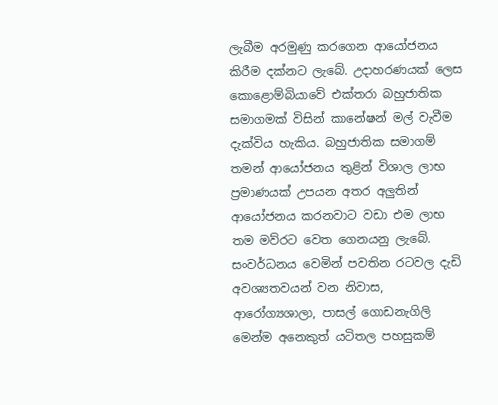ලැබීම අරමුණු කරගෙන ආයෝජනය කිරීම දක්නට ලැබේ. උදාහරණයක් ලෙස කොළොම්බියාවේ එක්තරා බහුජාතික සමාගමක් විසින් කානේෂන් මල් වැවීම දැක්විය හැකිය. බහුජාතික සමාගම් තමන් ආයෝජනය තුළින් විශාල ලාභ ප්‍රමාණයක් උපයන අතර අලුතින් ආයෝජනය කරනවාට වඩා එම ලාභ තම මව්රට වෙත ගෙනයනු ලැබේ. සංවර්ධනය වෙමින් පවතින රටවල දැඩි අවශ්‍යතවයන් වන නිවාස, ආරෝග්‍යශාලා, පාසල් ගොඩනැගිලි මෙන්ම අනෙකුත් යටිතල පහසුකම්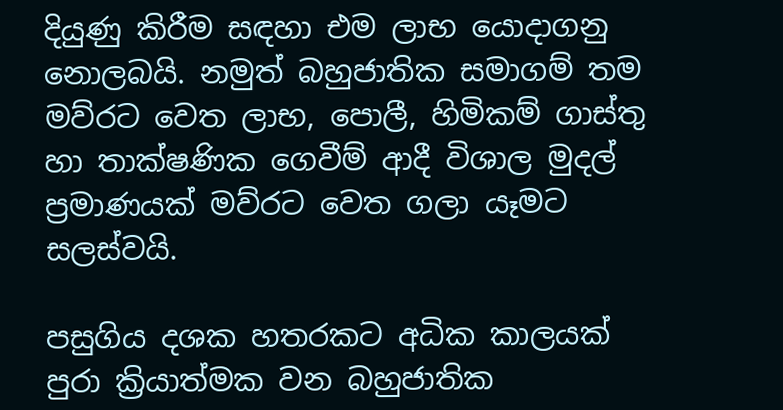දියුණු කිරීම සඳහා එම ලාභ යොදාගනු නොලබයි. නමුත් බහුජාතික සමාගම් තම මව්රට වෙත ලාභ, පොලී, හිමිකම් ගාස්තු හා තාක්ෂණික ගෙවීම් ආදී විශාල මුදල් ප්‍රමාණයක් මව්රට වෙත ගලා යෑමට සලස්වයි.

පසුගිය දශක හතරකට අධික කාලයක් පුරා ක්‍රියාත්මක වන බහුජාතික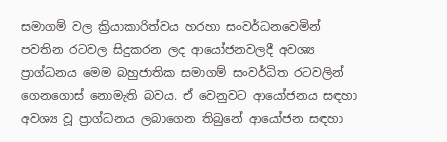සමාගම් වල ක්‍රියාකාරිත්වය හරහා සංවර්ධනවෙමින් පවතින රටවල සිදුකරන ලද ආයෝජනවලදී අවශ්‍ය ප්‍රාග්ධනය මෙම බහුජාතික සමාගම් සංවර්ධිත රටවලින් ගෙනගොස් නොමැති බවය. ඒ වෙනුවට ආයෝජනය සඳහා අවශ්‍ය වූ ප්‍රාග්ධනය ලබාගෙන තිබුනේ ආයෝජන සඳහා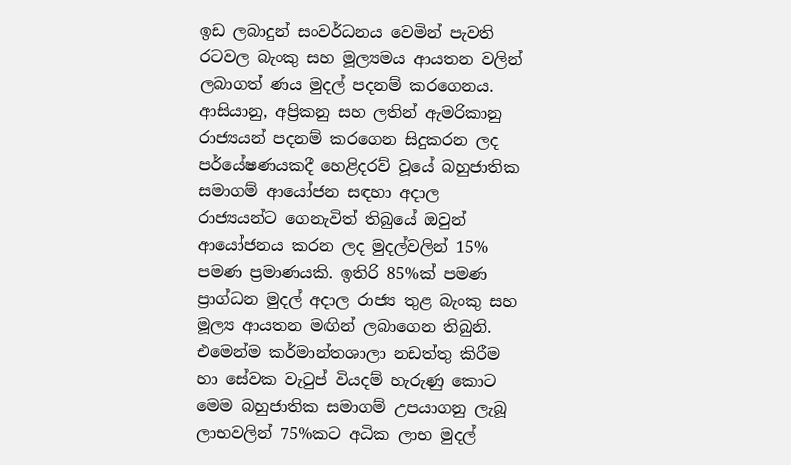ඉඩ ලබාදුන් සංවර්ධනය වෙමින් පැවති රටවල බැංකු සහ මූල්‍යමය ආයතන වලින් ලබාගත් ණය මුදල් පදනම් කරගෙනය. ආසියානු, අප්‍රිකනු සහ ලතින් ඇමරිකානු රාජ්‍යයන් පදනම් කරගෙන සිදුකරන ලද පර්යේෂණයකදී හෙළිදරව් වූයේ බහුජාතික සමාගම් ආයෝජන සඳහා අදාල රාජ්‍යයන්ට ගෙනැවිත් තිබුයේ ඔවුන් ආයෝජනය කරන ලද මුදල්වලින් 15% පමණ ප්‍රමාණයකි. ඉතිරි 85%ක් පමණ ප්‍රාග්ධන මුදල් අදාල රාජ්‍ය තුළ බැංකු සහ මූල්‍ය ආයතන මඟින් ලබාගෙන තිබුනි. එමෙන්ම කර්මාන්තශාලා නඩත්තු කිරීම හා සේවක වැටුප් වියදම් හැරුණු කොට මෙම බහුජාතික සමාගම් උපයාගනු ලැබූ ලාභවලින් 75%කට අධික ලාභ මුදල්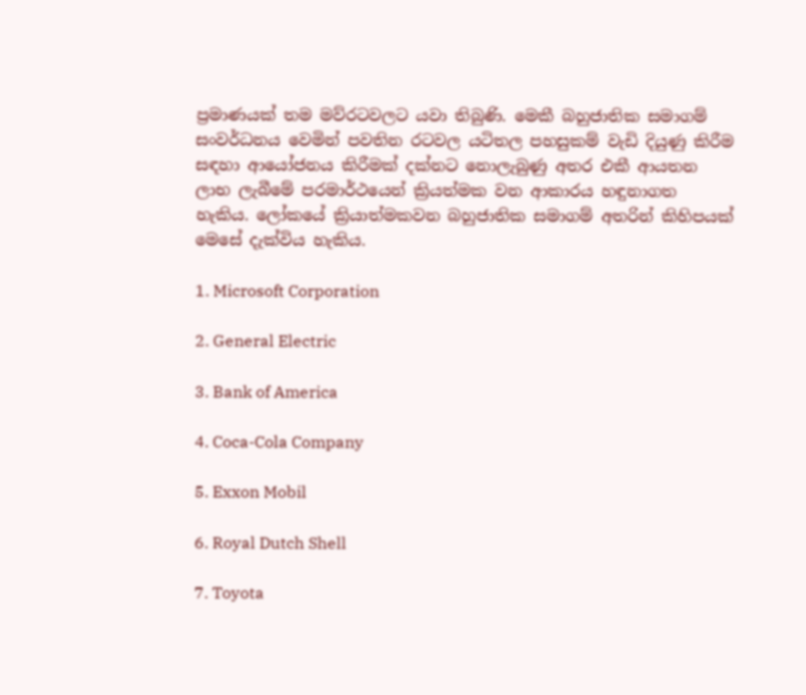ප්‍රමාණයක් තම මව්රටවලට යවා තිබුණි. මෙකී බහුජාතික සමාගම් සංවර්ධනය වෙමින් පවතින රටවල යටිතල පහසුකම් වැඩි දියුණු කිරීම සඳහා ආයෝජනය කිරීමක් දක්නට නොලැබුණු අතර එකී ආයතන ලාභ ලැබීමේ පරමාර්ථයෙන් ක්‍රියත්මක වන ආකාරය හඳුනාගත හැකිය. ලෝකයේ ක්‍රියාත්මකවන බහුජාතික සමාගම් අතරින් කිහිපයක් මෙසේ දැක්විය හැකිය.

1. Microsoft Corporation

2. General Electric

3. Bank of America

4. Coca-Cola Company

5. Exxon Mobil

6. Royal Dutch Shell

7. Toyota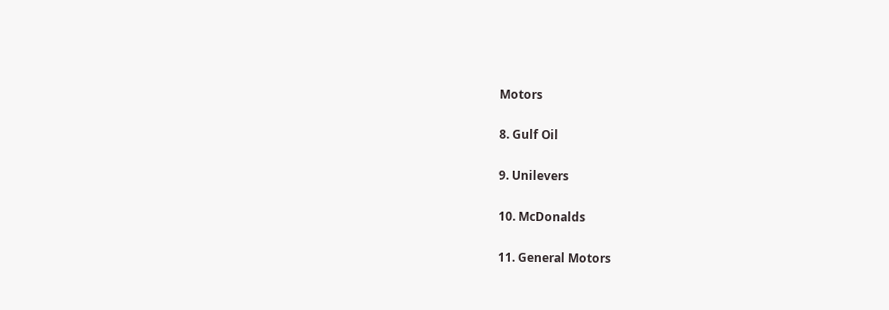Motors

8. Gulf Oil

9. Unilevers

10. McDonalds

11. General Motors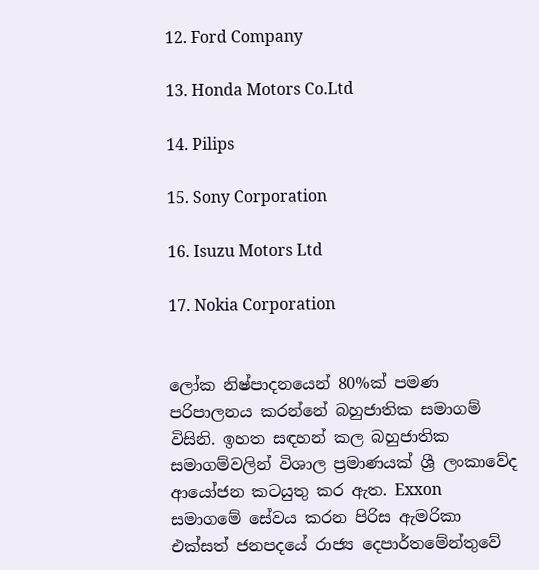12. Ford Company

13. Honda Motors Co.Ltd

14. Pilips

15. Sony Corporation

16. Isuzu Motors Ltd

17. Nokia Corporation


ලෝක නිෂ්පාදනයෙන් 80%ක් පමණ පරිපාලනය කරන්නේ බහුජාතික සමාගම් විසිනි. ඉහත සඳහන් කල බහුජාතික සමාගම්වලින් විශාල ප්‍රමාණයක් ශ්‍රී ලංකාවේද ආයෝජන කටයුතු කර ඇත. Exxon සමාගමේ සේවය කරන පිරිස ඇමරිකා එක්සත් ජනපදයේ රාජ්‍ය දෙපාර්තමේන්තුවේ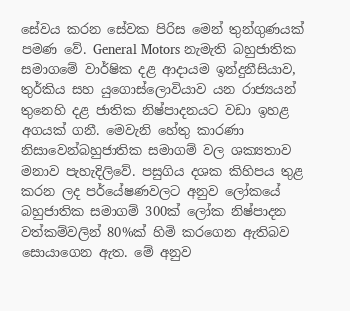සේවය කරන සේවක පිරිස මෙන් තුන්ගුණයක් පමණ වේ. General Motors නැමැති බහුජාතික සමාගමේ වාර්ෂික දළ ආදායම ඉන්දුනීසියාව, තුර්කිය සහ යුගොස්ලොවියාව යන රාජ්‍යයන් තුනෙහි දළ ජාතික නිෂ්පාදනයට වඩා ඉහළ අගයක් ගනී. මෙවැනි හේතු කාරණා නිසාවෙන්බහුජාතික සමාගම් වල ශක්‍යතාව මනාව පැහැදිලිවේ. පසුගිය දශක කිහිපය තුළ කරන ලද පර්යේෂණවලට අනුව ලෝකයේ බහුජාතික සමාගම් 300ක් ලෝක නිෂ්පාදන වත්කම්වලින් 80%ක් හිමි කරගෙන ඇතිබව සොයාගෙන ඇත. මේ අනුව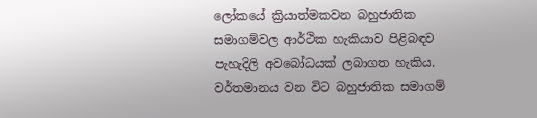ලෝකයේ ක්‍රියාත්මකවන බහුජාතික සමාගම්වල ආර්ථික හැකියාව පිළිබඳව පැහැදිලි අවබෝධයක් ලබාගත හැකිය. වර්තමානය වන විට බහුජාතික සමාගම්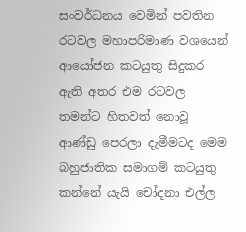සංවර්ධනය වෙමින් පවතින රටවල මහාපරිමාණ වශයෙන් ආයෝජන කටයුතු සිදුකර ඇති අතර එම රටවල තමන්ට හිතවත් නොවූ ආණ්ඩු පෙරලා දැමීමටද මෙම බහුජාතික සමාගම් කටයුතු කන්නේ යැයි චෝදනා එල්ල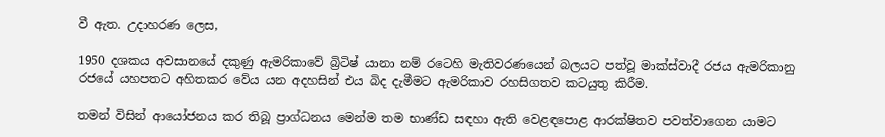වී ඇත. උදාහරණ ලෙස,

1950 දශකය අවසානයේ දකුණු ඇමරිකාවේ බ්‍රිටිෂ්‍ යානා නම් රටෙහි මැතිවරණයෙන් බලයට පත්වූ මාක්ස්වාදී රජය ඇමරිකානු රජයේ යහපතට අහිතකර වේය යන අදහසින් එය බිද දැමීමට ඇමරිකාව රහසිගතව කටයුතු කිරීම.

තමන් විසින් ආයෝජනය කර තිබූ ප්‍රාග්ධනය මෙන්ම තම භාණ්ඩ සඳහා ඇති වෙළඳපොළ ආරක්ෂිතව පවත්වාගෙන යාමට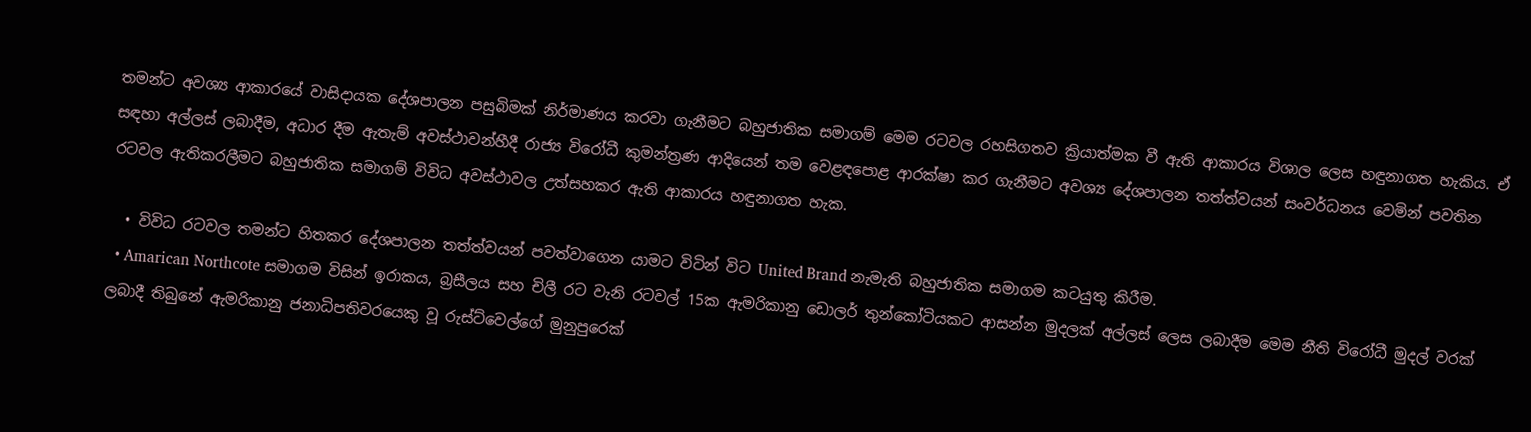තමන්ට අවශ්‍ය ආකාරයේ වාසිදායක දේශපාලන පසුබිමක් නිර්මාණය කරවා ගැනීමට බහුජාතික සමාගම් මෙම රටවල රහසිගතව ක්‍රියාත්මක වී ඇති ආකාරය විශාල ලෙස හඳුනාගත හැකිය. ඒ සඳහා අල්ලස් ලබාදීම, අධාර දීම ඇතැම් අවස්ථාවන්හීදී රාජ්‍ය විරෝධී කුමන්ත්‍රණ ආදියෙන් තම වෙළඳපොළ ආරක්ෂා කර ගැනීමට අවශ්‍ය දේශපාලන තත්ත්වයන් සංවර්ධනය වෙමින් පවතින රටවල ඇතිකරලීමට බහුජාතික සමාගම් විවිධ අවස්ථාවල උත්සහකර ඇති ආකාරය හඳුනාගත හැක.

  • විවිධ රටවල තමන්ට හිතකර දේශපාලන තත්ත්වයන් පවත්වාගෙන යාමට විටින් විට United Brand නැමැති බහුජාතික සමාගම කටයුතු කිරීම.
  • Amarican Northcote සමාගම විසින් ඉරාකය, බ්‍රසීලය සහ චිලී රට වැනි රටවල් 15ක ඇමරිකානු ඩොලර් තුන්කෝටියකට ආසන්න මුදලක් අල්ලස් ලෙස ලබාදීම මෙම නීති විරෝධී මුදල් වරක් ලබාදී තිබුනේ ඇමරිකානු ජනාධිපතිවරයෙකු වූ රුස්ට්වෙල්ගේ මුනුපුරෙක්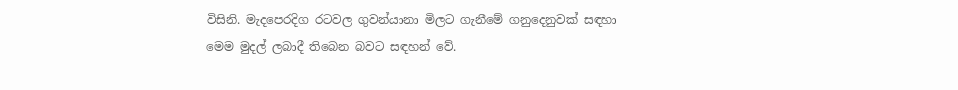විසිනි. මැදපෙරදිග රටවල ගුවන්යානා මිලට ගැනීමේ ගනුදෙනුවක් සඳහා මෙම මුදල් ලබාදී තිබෙන බවට සඳහන් වේ.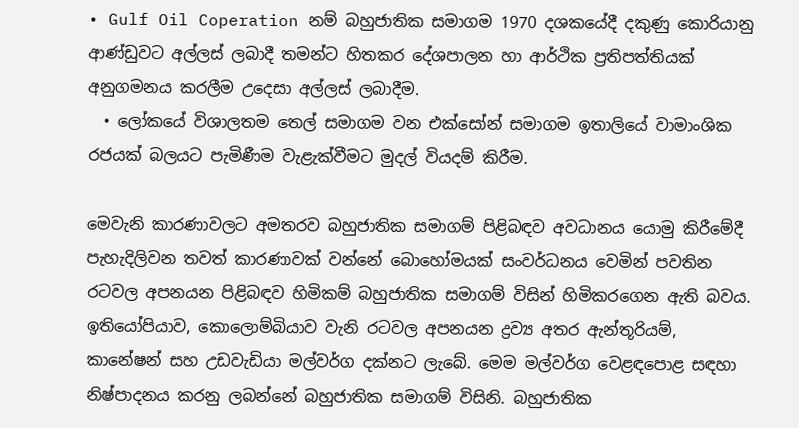• Gulf Oil Coperation නම් බහුජාතික සමාගම 1970 දශකයේදී දකුණු කොරියානු ආණ්ඩුවට අල්ලස් ලබාදී තමන්ට හිතකර දේශපාලන හා ආර්ථික ප්‍රතිපත්තියක් අනුගමනය කරලීම උදෙසා අල්ලස් ලබාදීම.
  • ලෝකයේ විශාලතම තෙල් සමාගම වන එක්සෝන් සමාගම ඉතාලියේ වාමාංශික රජයක් බලයට පැමිණීම වැළැක්වීමට මුදල් වියදම් කිරීම.

මෙවැනි කාරණාවලට අමතරව බහුජාතික සමාගම් පිළිබඳව අවධානය යොමු කිරීමේදී පැහැදිලිවන තවත් කාරණාවක් වන්නේ බොහෝමයක් සංවර්ධනය වෙමින් පවතින රටවල අපනයන පිළිබඳව හිමිකම් බහුජාතික සමාගම් විසින් හිමිකරගෙන ඇති බවය. ඉතියෝපියාව, කොලොම්බියාව වැනි රටවල අපනයන ද්‍රව්‍ය අතර ඇන්තූරියම්, කානේෂන් සහ උඩවැඩියා මල්වර්ග දක්නට ලැබේ. මෙම මල්වර්ග වෙළඳපොළ සඳහා නිෂ්පාදනය කරනු ලබන්නේ බහුජාතික සමාගම් විසිනි. බහුජාතික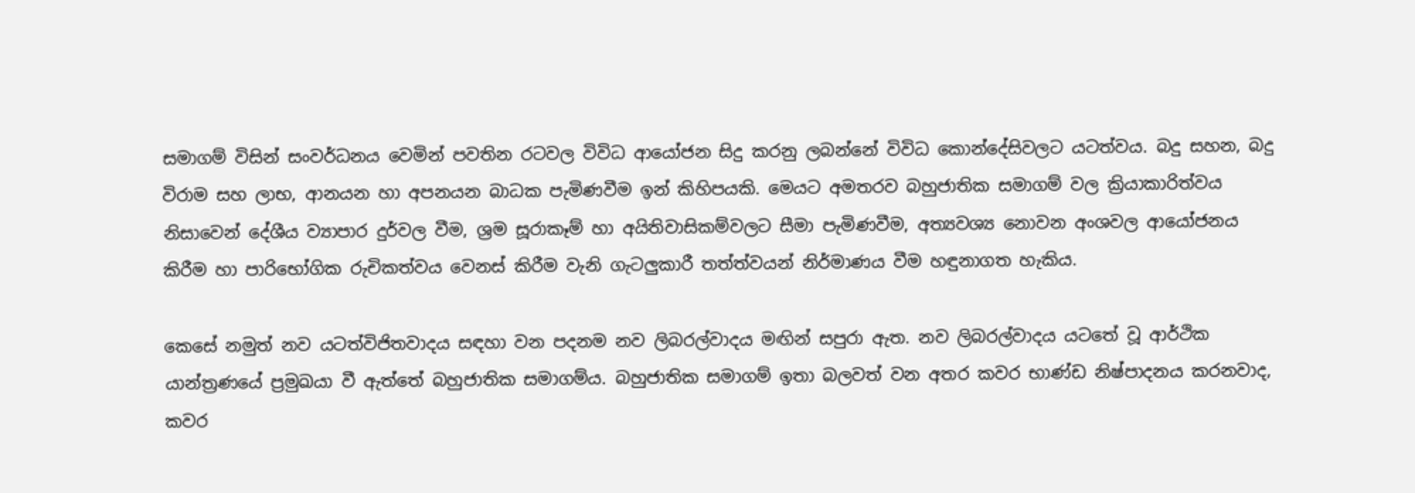සමාගම් විසින් සංවර්ධනය වෙමින් පවතින රටවල විවිධ ආයෝජන සිදු කරනු ලබන්නේ විවිධ කොන්දේසිවලට යටත්වය. බදු සහන, බදු විරාම සහ ලාභ, ආනයන හා අපනයන බාධක පැමිණවීම ඉන් කිහිපයකි. මෙයට අමතරව බහුජාතික සමාගම් වල ක්‍රියාකාරිත්වය නිසාවෙන් දේශීය ව්‍යාපාර දුර්වල වීම, ශ්‍රම සූරාකෑම් හා අයිතිවාසිකම්වලට සීමා පැමිණවීම, අත්‍යවශ්‍ය නොවන අංශවල ආයෝජනය කිරීම හා පාරිභෝගික රුචිකත්වය වෙනස් කිරීම වැනි ගැටලුකාරී තත්ත්වයන් නිර්මාණය වීම හඳුනාගත හැකිය.

කෙසේ නමුත් නව යටත්විජිතවාදය සඳහා වන පදනම නව ලිබරල්වාදය මඟින් සපුරා ඇත. නව ලිබරල්වාදය යටතේ වූ ආර්ථික යාන්ත්‍රණයේ ප්‍රමුඛයා වී ඇත්තේ බහුජාතික සමාගම්ය. බහුජාතික සමාගම් ඉතා බලවත් වන අතර කවර භාණ්ඩ නිෂ්පාදනය කරනවාද, කවර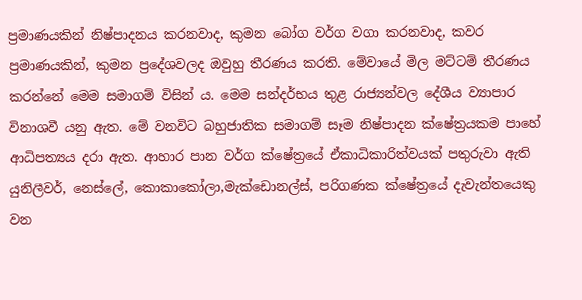ප්‍රමාණයකින් නිෂ්පාදනය කරනවාද, කුමන බෝග වර්ග වගා කරනවාද, කවර ප්‍රමාණයකින්, කුමන ප්‍රදේශවලද ඔවුහු තීරණය කරති. මේවායේ මිල මට්ටම් තීරණය කරන්නේ මෙම සමාගම් විසින්‍ ය. මෙම සන්දර්භය තුළ රාජ්‍යන්වල දේශීය ව්‍යාපාර විනාශවී යනු ඇත. මේ වනවිට බහුජාතික සමාගම් සෑම නිෂ්පාදන ක්ෂේත්‍රයකම පාහේ ආධිපත්‍යය දරා ඇත. ආහාර පාන වර්ග ක්ෂේත්‍රයේ ඒකාධිකාරිත්වයක් පතුරුවා ඇති යුනිලීවර්, නෙස්ලේ, කොකාකෝලා,මැක්ඩොනල්ස්, පරිගණක ක්ෂේත්‍රයේ දැවැන්තයෙකු වන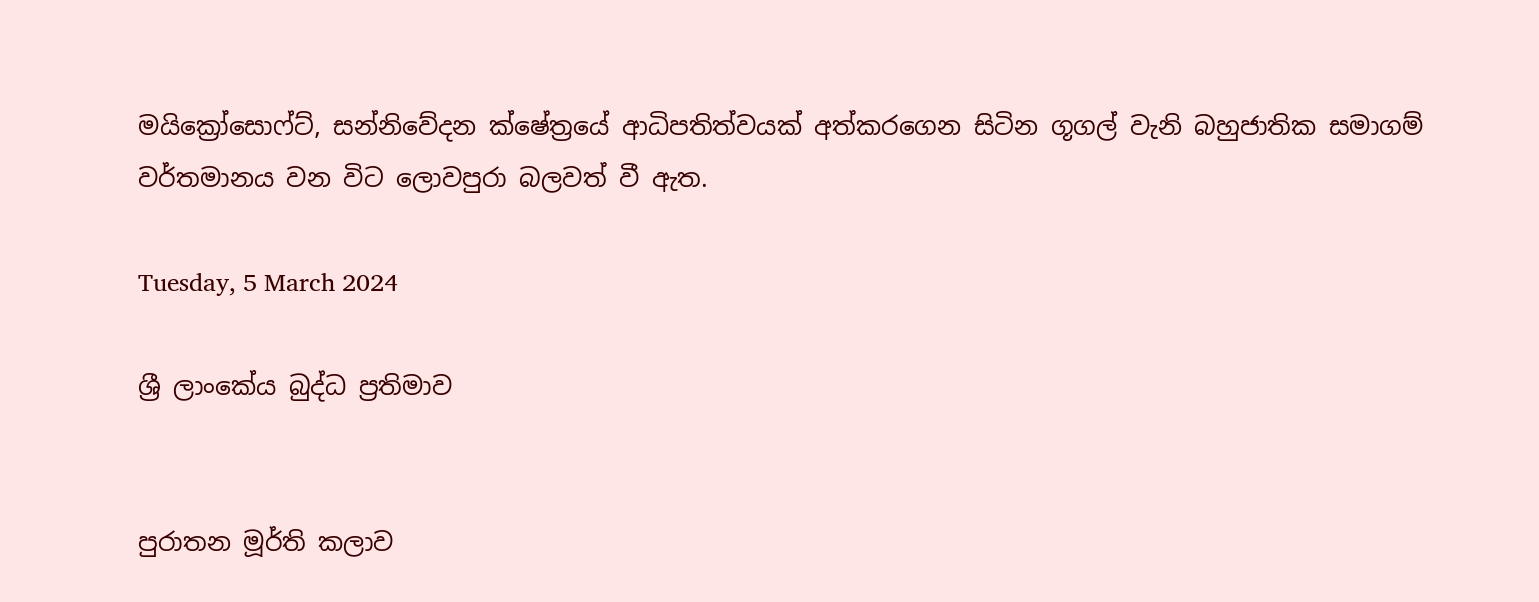මයික්‍රෝසොෆ්ට්, සන්නිවේදන ක්ෂේත්‍රයේ ආධිපතිත්වයක් අත්කරගෙන සිටින ගූගල් වැනි බහුජාතික සමාගම් වර්තමානය වන විට ලොවපුරා බලවත් වී ඇත.

Tuesday, 5 March 2024

ශ්‍රී ලාංකේය බුද්ධ ප්‍රතිමාව


පුරාතන මූර්ති කලාව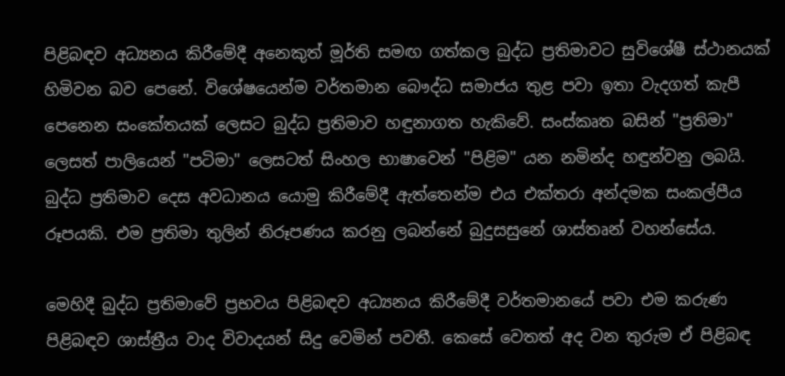පිළිබඳව අධ්‍යනය කිරීමේදී අනෙකුත් මූර්ති සමඟ ගත්කල බුද්ධ ප්‍රතිමාවට සුවිශේෂී ස්ථානයක් හිමිවන බව පෙනේ. විශේෂයෙන්ම වර්තමාන බෞද්ධ සමාජය තුළ පවා ඉතා වැදගත් කැපී පෙනෙන සංකේතයක් ලෙසට බුද්ධ ප්‍රතිමාව හඳුනාගත හැකිවේ. සංස්කෘත බසින් "ප්‍රතිමා" ලෙසත් පාලියෙන් "පටිමා" ලෙසටත් සිංහල භාෂාවෙන් "පිළිම" යන නමින්ද හඳුන්වනු ලබයි. බුද්ධ ප්‍රතිමාව දෙස අවධානය යොමු කිරීමේදී ඇත්තෙන්ම එය එක්තරා අන්දමක සංකල්පීය රූපයකි. එම ප්‍රතිමා තුලින් නිරූපණය කරනු ලබන්නේ බුදුසසුනේ ශාස්තෘන් වහන්සේය.

මෙහිදී බුද්ධ ප්‍රතිමාවේ ප්‍රභවය පිළිබඳව අධ්‍යනය කිරීමේදී වර්තමානයේ පවා එම කරුණ පිළිබඳව ශාස්ත්‍රීය වාද විවාදයන් සිදු වෙමින් පවතී. කෙසේ වෙතත් අද වන තුරුම ඒ පිළිබඳ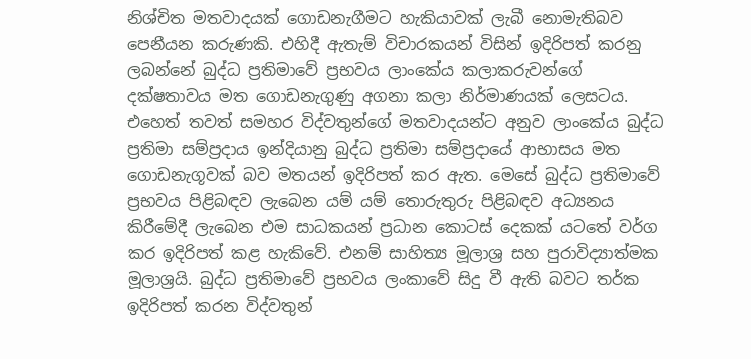නිශ්චිත මතවාදයක් ගොඩනැගීමට හැකියාවක් ලැබී නොමැතිබව පෙනීයන කරුණකි. එහිදී ඇතැම් විචාරකයන් විසින් ඉදිරිපත් කරනු ලබන්නේ බුද්ධ ප්‍රතිමාවේ ප්‍රභවය ලාංකේය කලාකරුවන්ගේ දක්ෂතාවය මත ගොඩනැගුණු අගනා කලා නිර්මාණයක් ලෙසටය. එහෙත් තවත් සමහර විද්වතුන්ගේ මතවාදයන්ට අනුව ලාංකේය බුද්ධ ප්‍රතිමා සම්ප්‍රදාය ඉන්දියානු බුද්ධ ප්‍රතිමා සම්ප්‍රදායේ ආභාසය මත ගොඩනැගූවක් බව මතයන් ඉදිරිපත් කර ඇත. මෙසේ බුද්ධ ප්‍රතිමාවේ ප්‍රභවය පිළිබඳව ලැබෙන යම් යම් තොරුතුරු පිළිබඳව අධ්‍යනය කිරීමේදී ලැබෙන එම සාධකයන් ප්‍රධාන කොටස් දෙකක් යටතේ වර්ග කර ඉදිරිපත් කළ හැකිවේ. එනම් සාහිත්‍ය මූලාශ්‍ර සහ පුරාවිද්‍යාත්මක මූලාශ්‍රයි. බුද්ධ ප්‍රතිමාවේ ප්‍රභවය ලංකාවේ සිදු වී ඇති බවට තර්ක ඉදිරිපත් කරන විද්වතුන්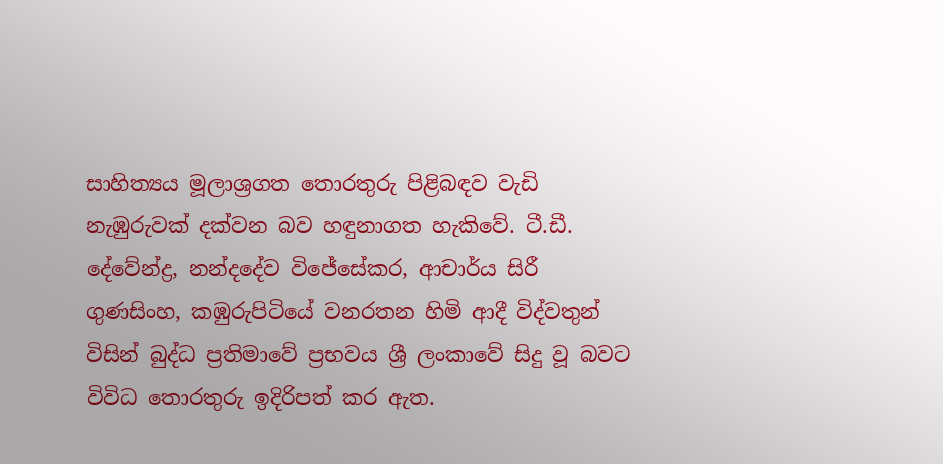සාහිත්‍යය මූලාශ්‍රගත තොරතුරු පිළිබඳව වැඩි නැඹුරුවක් දක්වන බව හඳුනාගත හැකිවේ. ටී.ඩී. දේවේන්ද්‍ර, නන්දදේව විජේසේකර, ආචාර්ය සිරී ගුණසිංහ, කඹුරුපිටියේ වනරතන හිමි ආදී විද්වතුන් විසින් බුද්ධ ප්‍රතිමාවේ ප්‍රභවය ශ්‍රී ලංකාවේ සිදු වූ බවට විවිධ තොරතුරු ඉදිරිපත් කර ඇත.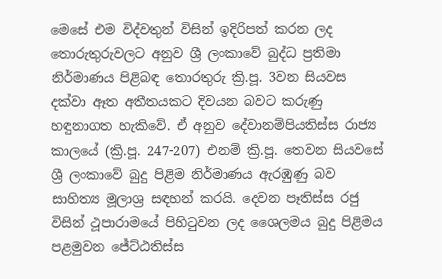මෙසේ එම විද්වතුන් විසින් ඉදිරිපත් කරන ලද තොරුතුරුවලට අනුව ශ්‍රී ලංකාවේ බුද්ධ ප්‍රතිමා නිර්මාණය පිළිබඳ තොරතුරු ක්‍රි.පූ. 3වන සියවස දක්වා ඈත අතීතයකට දිවයන බවට කරුණු හඳුනාගත හැකිවේ. ඒ අනුව දේවානම්පියතිස්ස රාජ්‍ය කාලයේ (ක්‍රි.පූ. 247-207) එනම් ක්‍රි.පූ. තෙවන සියවසේ ශ්‍රී ලංකාවේ බුදු පිළිම නිර්මාණය ඇරඹුණු බව සාහිත්‍ය මූලාශ්‍ර සඳහන් කරයි. දෙවන පෑතිස්ස රජු විසින් ථූපාරාමයේ පිහිටුවන ලද ශෛලමය බුදු පිළිමය පළමුවන ජේට්ඨතිස්ස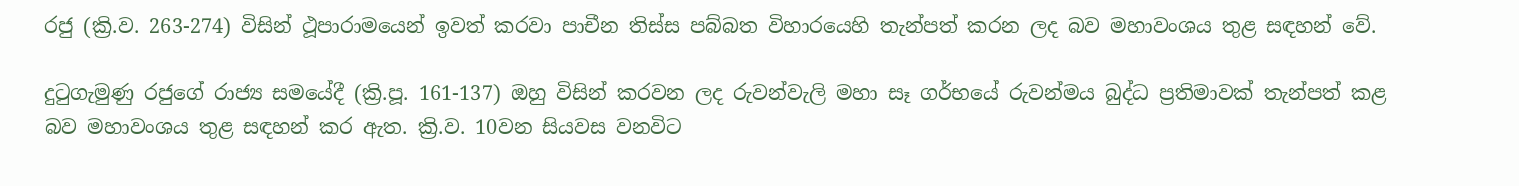රජු (ක්‍රි.ව. 263-274) විසින් ථූපාරාමයෙන් ඉවත් කරවා පාචීන තිස්ස පබ්බත විහාරයෙහි තැන්පත් කරන ලද බව මහාවංශය තුළ සඳහන් වේ.

දුටුගැමුණු රජුගේ රාජ්‍ය සමයේදී (ක්‍රි.පූ. 161-137) ඔහු විසින් කරවන ලද රුවන්වැලි මහා සෑ ගර්භයේ රුවන්මය බුද්ධ ප්‍රතිමාවක් තැන්පත් කළ බව මහාවංශය තුළ සඳහන් කර ඇත. ක්‍රි.ව. 10වන සියවස වනවිට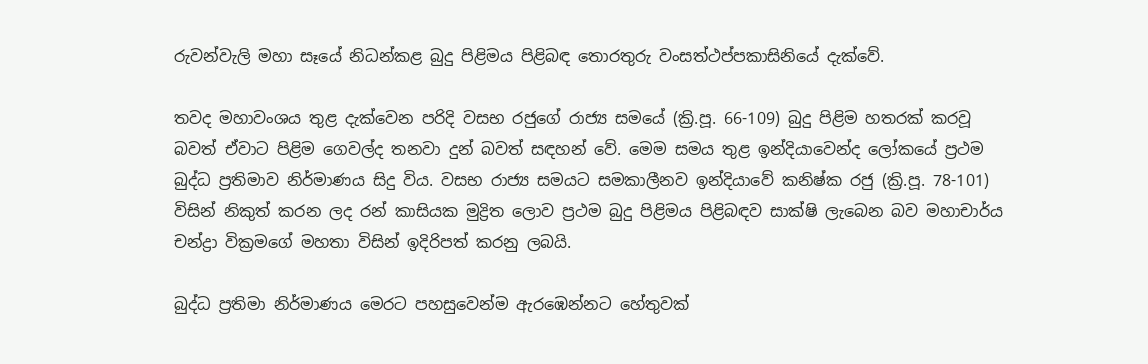රුවන්වැලි මහා සෑයේ නිධන්කළ බුදු පිළිමය පිළිබඳ තොරතුරු වංසත්ථප්පකාසිනියේ දැක්වේ.

තවද මහාවංශය තුළ දැක්වෙන පරිදි වසභ රජුගේ රාජ්‍ය සමයේ (ක්‍රි.පූ. 66-109) බුදු පිළිම හතරක් කරවූ බවත් ඒවාට පිළිම ගෙවල්ද තනවා දුන් බවත් සඳහන් වේ. මෙම සමය තුළ ඉන්දියාවෙන්ද ලෝකයේ ප්‍රථම බුද්ධ ප්‍රතිමාව නිර්මාණය සිදු විය. වසභ රාජ්‍ය සමයට සමකාලීනව ඉන්දියාවේ කනිෂ්ක රජු (ක්‍රි.පූ. 78-101) විසින් නිකුත් කරන ලද රන් කාසියක මුද්‍රිත ලොව ප්‍රථම බුදු පිළිමය පිළිබඳව සාක්ෂි ලැබෙන බව මහාචාර්ය චන්ද්‍රා වික්‍රමගේ මහතා විසින් ඉදිරිපත් කරනු ලබයි.

බුද්ධ ප්‍රතිමා නිර්මාණය මෙරට පහසුවෙන්ම ඇරඹෙන්නට හේතුවක්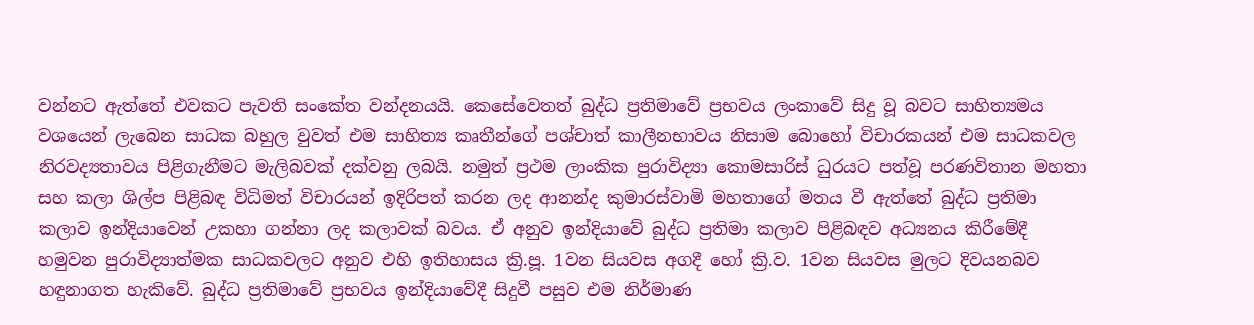වන්නට ඇත්තේ එවකට පැවති සංකේත වන්දනයයි. කෙසේවෙතත් බුද්ධ ප්‍රතිමාවේ ප්‍රභවය ලංකාවේ සිදු වූ බවට සාහිත්‍යමය වශයෙන් ලැබෙන සාධක බහුල වුවත් එම සාහිත්‍ය කෘතීන්ගේ පශ්චාත් කාලීනභාවය නිසාම බොහෝ විචාරකයන් එම සාධකවල නිරවද්‍යතාවය පිළිගැනීමට මැලිබවක් දක්වනු ලබයි. නමුත් ප්‍රථම ලාංකික පුරාවිද්‍යා කොමසාරිස් ධුරයට පත්වූ පරණවිතාන මහතා සහ කලා ශිල්ප පිළිබඳ විධිමත් විචාරයන් ඉදිරිපත් කරන ලද ආනන්ද කුමාරස්වාමි මහතාගේ මතය වී ඇත්තේ බුද්ධ ප්‍රතිමා කලාව ඉන්දියාවෙන් උකහා ගන්නා ලද කලාවක් බවය. ඒ අනුව ඉන්දියාවේ බුද්ධ ප්‍රතිමා කලාව පිළිබඳව අධ්‍යනය කිරීමේදී හමුවන පුරාවිද්‍යාත්මක සාධකවලට අනුව එහි ඉතිහාසය ක්‍රි.පූ. 1වන සියවස අගදී හෝ ක්‍රි.ව. 1වන සියවස මුලට දිවයනබව හඳුනාගත හැකිවේ. බුද්ධ ප්‍රතිමාවේ ප්‍රභවය ඉන්දියාවේදී සිදුවී පසුව එම නිර්මාණ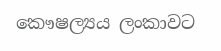කෞෂල්‍යය ලංකාවට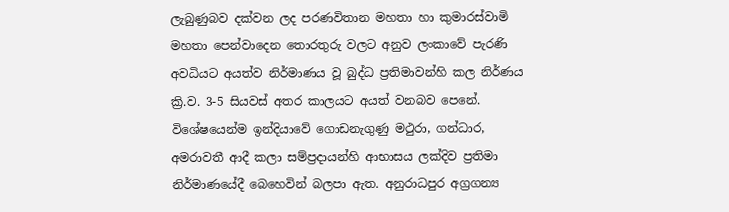ලැබුණුබව දක්වන ලද පරණවිතාන මහතා හා කුමාරස්වාමි මහතා පෙන්වාදෙන තොරතුරු වලට අනුව ලංකාවේ පැරණි අවධියට අයත්ව නිර්මාණය වූ බුද්ධ ප්‍රතිමාවන්හි කල නිර්ණය ක්‍රි.ව. 3-5 සියවස් අතර කාලයට අයත් වනබව පෙනේ. විශේෂයෙන්ම ඉන්දියාවේ ගොඩනැගුණු මථුරා, ගන්ධාර, අමරාවතී ආදී කලා සම්ප්‍රදායන්හි ආභාසය ලක්දිව ප්‍රතිමා නිර්මාණයේදී බෙහෙවින් බලපා ඇත. අනුරාධපුර අග්‍රගන්‍ය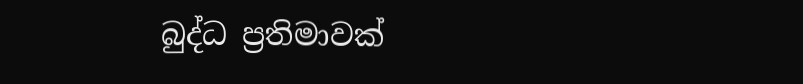බුද්ධ ප්‍රතිමාවක්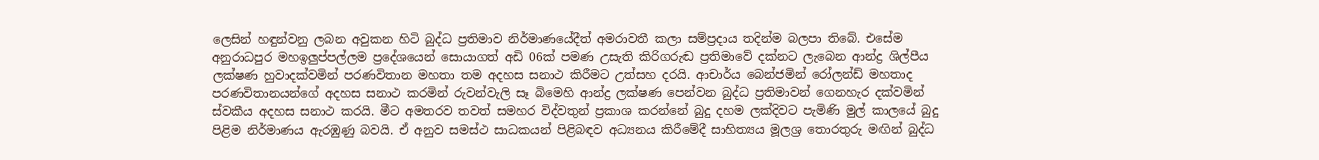ලෙසින් හඳුන්වනු ලබන අවුකන හිටි බුද්ධ ප්‍රතිමාව නිර්මාණයේදීත් අමරාවතී කලා සම්ප්‍රදාය තදින්ම බලපා තිබේ. එසේම අනුරාධපුර මහඉලුප්පල්ලම ප්‍රදේශයෙන් සොයාගත් අඩි 06ක් පමණ උසැති කිරිගරුඬ ප්‍රතිමාවේ දක්නට ලැබෙන ආන්ද්‍ර ශිල්පීය ලක්ෂණ හුවාදක්වමින් පරණවිතාන මහතා තම අදහස සනාථ කිරීමට උත්සහ දරයි. ආචාර්ය බෙන්ජමින් රෝලන්ඩ් මහතාද පරණවිතානයන්ගේ අදහස සනාථ කරමින් රුවන්වැලි සෑ බිමෙහි ආන්ද්‍ර ලක්ෂණ පෙන්වන බුද්ධ ප්‍රතිමාවන් ගෙනහැර දක්වමින් ස්වකීය අදහස සනාථ කරයි. මීට අමතරව තවත් සමහර විද්වතුන් ප්‍රකාශ කරන්නේ බුදු දහම ලක්දිවට පැමිණි මුල් කාලයේ බුදු පිළිම නිර්මාණය ඇරඹුණු බවයි. ඒ අනුව සමස්ථ සාධකයන් පිළිබඳව අධ්‍යනය කිරීමේදී සාහිත්‍යය මූලශ්‍ර තොරතුරු මඟින් බුද්ධ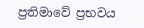ප්‍රතිමාවේ ප්‍රභවය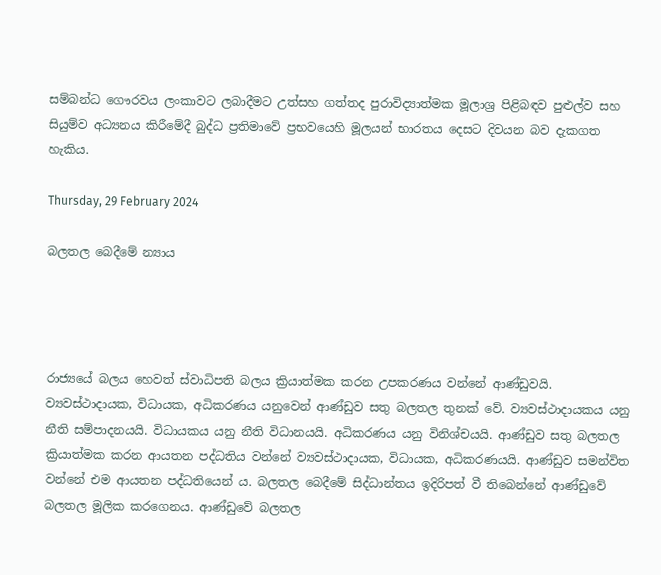සම්බන්ධ ගෞරවය ලංකාවට ලබාදීමට උත්සහ ගත්තද පුරාවිද්‍යාත්මක මූලාශ්‍ර පිළිබඳව පුළුල්ව සහ සියුම්ව අධ්‍යනය කිරීමේදී බුද්ධ ප්‍රතිමාවේ ප්‍රභවයෙහි මූලයන් භාරතය දෙසට දිවයන බව දැකගත හැකිය.

Thursday, 29 February 2024

බලතල බෙදීමේ න්‍යාය




රාජ්‍යයේ බලය හෙවත් ස්වාධිපති බලය ක්‍රියාත්මක කරන උපකරණය වන්නේ ආණ්ඩුවයි. ව්‍යවස්ථාදායක, විධායක, අධිකරණය යනුවෙන් ආණ්ඩුව සතු බලතල තුනක් වේ. ව්‍යවස්ථාදායකය යනු නීති සම්පාදනයයි. විධායකය යනු නීති විධානයයි. අධිකරණය යනු විනිශ්චයයි. ආණ්ඩුව සතු බලතල ක්‍රියාත්මක කරන ආයතන පද්ධතිය වන්නේ ව්‍යවස්ථාදායක, විධායක, අධිකරණයයි. ආණ්ඩුව සමන්විත වන්නේ එම ආයතන පද්ධතියෙන්‍ ය. බලතල බෙදීමේ සිද්ධාන්තය ඉදිරිපත් වී තිබෙන්නේ ආණ්ඩුවේ බලතල මූලික කරගෙනය. ආණ්ඩුවේ බලතල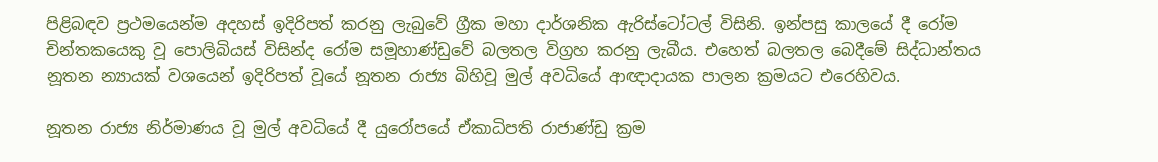පිළිබඳව ප්‍රථමයෙන්ම අදහස් ඉදිරිපත් කරනු ලැබුවේ ග්‍රීක මහා දාර්ශනික ඇරිස්ටෝටල් විසිනි. ඉන්පසු කාලයේ දී රෝම චින්තකයෙකු වූ පොලිබියස් විසින්ද රෝම සමූහාණ්ඩුවේ බලතල විග්‍රහ කරනු ලැබීය. එහෙත් බලතල බෙදීමේ සිද්ධාන්තය නූතන න්‍යායක් වශයෙන් ඉදිරිපත් වූයේ නූතන රාජ්‍ය බිහිවූ මුල් අවධියේ ආඥාදායක පාලන ක්‍රමයට එරෙහිවය.

නූතන රාජ්‍ය නිර්මාණය වූ මුල් අවධියේ දී යුරෝපයේ ඒකාධිපති රාජාණ්ඩු ක්‍රම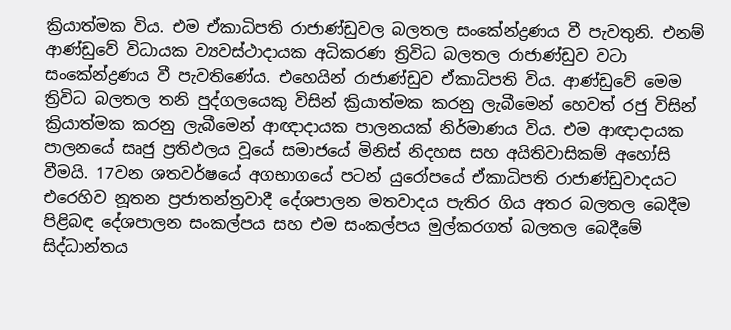ක්‍රියාත්මක විය. එම ඒකාධිපති රාජාණ්ඩුවල බලතල සංකේන්ද්‍රණය වී පැවතුනි. එනම් ආණ්ඩුවේ විධායක ව්‍යවස්ථාදායක අධිකරණ ත්‍රිවිධ බලතල රාජාණ්ඩුව වටා සංකේන්ද්‍රණය වී පැවතිණේය. එහෙයින් රාජාණ්ඩුව ඒකාධිපති විය. ආණ්ඩුවේ මෙම ත්‍රිවිධ බලතල තනි පුද්ගලයෙකු විසින් ක්‍රියාත්මක කරනු ලැබීමෙන් හෙවත් රජු විසින් ක්‍රියාත්මක කරනු ලැබීමෙන් ආඥාදායක පාලනයක් නිර්මාණය විය. එම ආඥාදායක පාලනයේ සෘජු ප්‍රතිඵලය වූයේ සමාජයේ මිනිස් නිදහස සහ අයිතිවාසිකම් අහෝසි වීමයි. 17වන ශතවර්ෂයේ අගභාගයේ පටන් යුරෝපයේ ඒකාධිපති රාජාණ්ඩුවාදයට එරෙහිව නූතන ප්‍රජාතන්ත්‍රවාදී දේශපාලන මතවාදය පැතිර ගිය අතර බලතල බෙදීම පිළිබඳ දේශපාලන සංකල්පය සහ එම සංකල්පය මුල්කරගත් බලතල බෙදීමේ සිද්ධාන්තය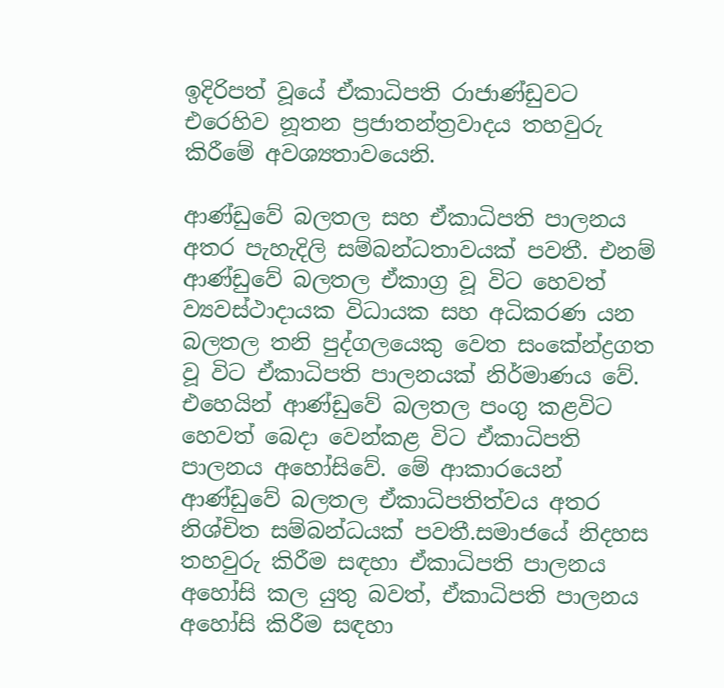ඉදිරිපත් වූයේ ඒකාධිපති රාජාණ්ඩුවට එරෙහිව නූතන ප්‍රජාතන්ත්‍රවාදය තහවුරු කිරීමේ අවශ්‍යතාවයෙනි.

ආණ්ඩුවේ බලතල සහ ඒකාධිපති පාලනය අතර පැහැදිලි සම්බන්ධතාවයක් පවතී. එනම් ආණ්ඩුවේ බලතල ඒකාග්‍ර වූ විට හෙවත් ව්‍යවස්ථාදායක විධායක සහ අධිකරණ යන බලතල තනි පුද්ගලයෙකු වෙත සංකේන්ද්‍රගත වූ විට ඒකාධිපති පාලනයක් නිර්මාණය වේ. එහෙයින් ආණ්ඩුවේ බලතල පංගු කළවිට හෙවත් බෙදා වෙන්කළ විට ඒකාධිපති පාලනය අහෝසිවේ. මේ ආකාරයෙන් ආණ්ඩුවේ බලතල ඒකාධිපතිත්වය අතර නිශ්චිත සම්බන්ධයක් පවතී.සමාජයේ නිදහස තහවුරු කිරීම සඳහා ඒකාධිපති පාලනය අහෝසි කල යුතු බවත්, ඒකාධිපති පාලනය අහෝසි කිරීම සඳහා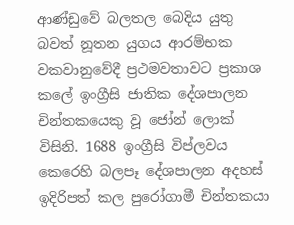ආණ්ඩුවේ බලතල බෙදිය යුතු බවත් නූතන යුගය ආරම්භක වකවානුවේදී ප්‍රථමවතාවට ප්‍රකාශ කලේ ඉංග්‍රීසි ජාතික දේශපාලන චින්තකයෙකු වූ ජෝන් ලොක්‍ විසිනි. 1688 ඉංග්‍රීසි විප්ලවය කෙරෙහි බලපෑ දේශපාලන අදහස් ඉදිරිපත් කල පුරෝගාමී චින්තකයා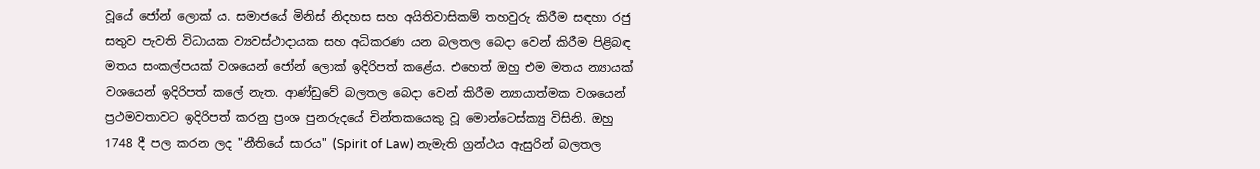වූයේ ජෝන් ලොක් ය. සමාජයේ මිනිස් නිදහස සහ අයිතිවාසිකම් තහවුරු කිරීම සඳහා රජු සතුව පැවති විධායක ව්‍යවස්ථාදායක සහ අධිකරණ යන බලතල බෙදා වෙන් කිරීම පිළිබඳ මතය සංකල්පයක් වශයෙන් ජෝන් ලොක් ඉදිරිපත් කළේය. එහෙත් ඔහු එම මතය න්‍යායක් වශයෙන් ඉදිරිපත් කලේ නැත. ආණ්ඩුවේ බලතල බෙදා වෙන් කිරීම න්‍යායාත්මක වශයෙන් ප්‍රථමවතාවට ඉදිරිපත් කරනු ප්‍රංශ පුනරුදයේ චින්තකයෙකු වූ මොන්ටෙස්ක්‍යු විසිනි. ඔහු 1748 දී පල කරන ලද "නීතියේ සාරය" (Spirit of Law) නැමැති ග්‍රන්ථය ඇසුරින් බලතල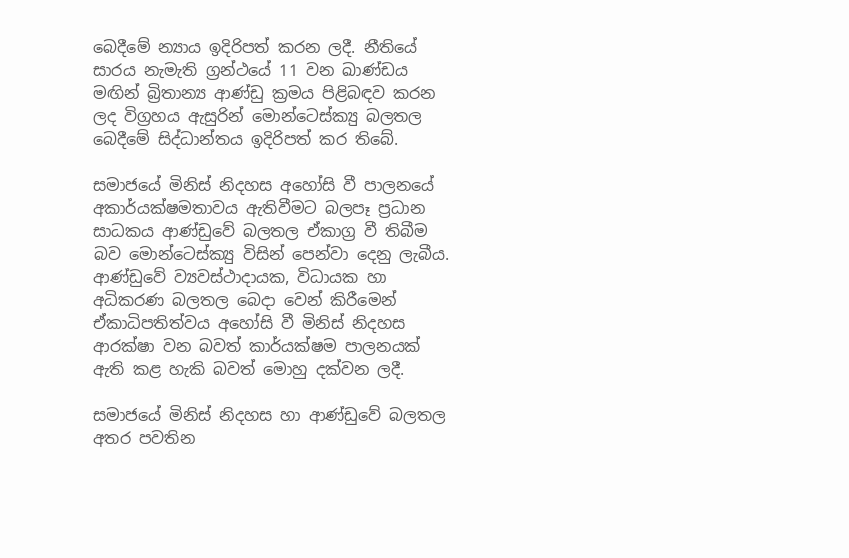බෙදීමේ න්‍යාය ඉදිරිපත් කරන ලදී. නීතියේ සාරය නැමැති ග්‍රන්ථයේ 11 වන ඛාණ්ඩය මඟින් බ්‍රිතාන්‍ය ආණ්ඩු ක්‍රමය පිළිබඳව කරන ලද විග්‍රහය ඇසුරින් මොන්ටෙස්ක්‍යු බලතල බෙදීමේ සිද්ධාන්තය ඉදිරිපත් කර තිබේ.

සමාජයේ මිනිස් නිදහස අහෝසි වී පාලනයේ අකාර්යක්ෂමතාවය ඇතිවීමට බලපෑ ප්‍රධාන සාධකය ආණ්ඩුවේ බලතල ඒකාග්‍ර වී තිබීම බව මොන්ටෙස්ක්‍යු විසින් පෙන්වා දෙනු ලැබීය. ආණ්ඩුවේ ව්‍යවස්ථාදායක, විධායක හා අධිකරණ බලතල බෙදා වෙන් කිරීමෙන් ඒකාධිපතිත්වය අහෝසි වී මිනිස් නිදහස ආරක්ෂා වන බවත් කාර්යක්ෂම පාලනයක් ඇති කළ හැකි බවත් මොහු දක්වන ලදී.

සමාජයේ මිනිස් නිදහස හා ආණ්ඩුවේ බලතල අතර පවතින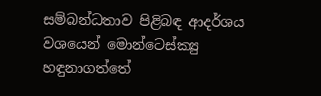සම්බන්ධතාව පිළිබඳ ආදර්ශය වශයෙන් මොන්ටෙස්ක්‍යු හඳුනාගත්තේ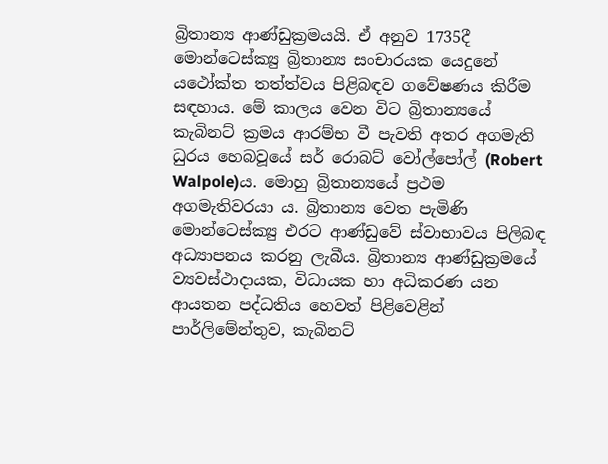බ්‍රිතාන්‍ය ආණ්ඩුක්‍රමයයි. ඒ අනුව 1735දී මොන්ටෙස්ක්‍යු බ්‍රිතාන්‍ය සංචාරයක යෙදුනේ යථෝක්ත තත්ත්වය පිළිබඳව ගවේෂණය කිරීම සඳහාය. මේ කාලය වෙන විට බ්‍රිතාන්‍යයේ කැබිනට් ක්‍රමය ආරම්භ වී පැවති අතර අගමැති ධුරය හෙබවූයේ සර් රොබට් වෝල්පෝල් (Robert Walpole)ය. මොහු බ්‍රිතාන්‍යයේ ප්‍රථම අගමැතිවරයා ය. බ්‍රිතාන්‍ය වෙත පැමිණි මොන්ටෙස්ක්‍යු එරට ආණ්ඩුවේ ස්වාභාවය පිලිබඳ අධ්‍යාපනය කරනු ලැබීය. බ්‍රිතාන්‍ය ආණ්ඩුක්‍රමයේ ව්‍යවස්ථාදායක, විධායක හා අධිකරණ යන ආයතන පද්ධතිය හෙවත් පිළිවෙළින් පාර්ලිමේන්තුව, කැබිනට්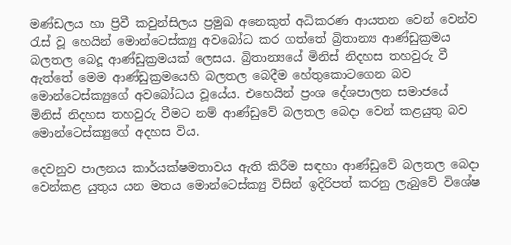මණ්ඩලය හා ප්‍රිවී කවුන්සිලය ප්‍රමුඛ අනෙකුත් අධිකරණ ආයතන වෙන් වෙන්ව රැස් වූ හෙයින් මොන්ටෙස්ක්‍යු අවබෝධ කර ගත්තේ බ්‍රිතාන්‍ය ආණ්ඩුක්‍රමය බලතල බෙදූ ආණ්ඩුක්‍රමයක් ලෙසය. බ්‍රිතාන්‍යයේ මිනිස් නිදහස තහවුරු වී ඇත්තේ මෙම ආණ්ඩුක්‍රමයෙහි බලතල බෙදීම හේතුකොටගෙන බව මොන්ටෙස්ක්‍යුගේ අවබෝධය වූයේය. එහෙයින් ප්‍රංශ දේශපාලන සමාජයේ මිනිස් නිදහස තහවුරු වීමට නම් ආණ්ඩුවේ බලතල බෙදා වෙන් කළයුතු බව මොන්ටෙස්ක්‍යුගේ අදහස විය.

දෙවනුව පාලනය කාර්යක්ෂමතාවය ඇති කිරීම සඳහා ආණ්ඩුවේ බලතල බෙදා වෙන්කළ යුතුය යන මතය මොන්ටෙස්ක්‍යු විසින් ඉදිරිපත් කරනු ලැබුවේ විශේෂ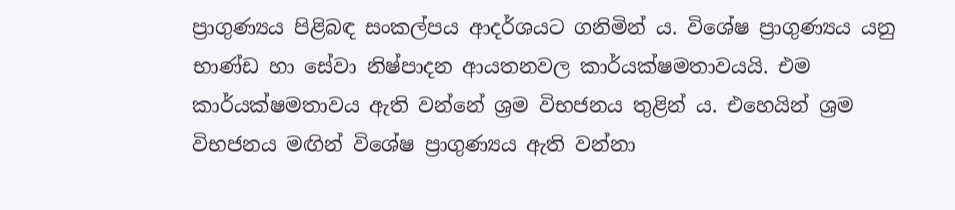ප්‍රාගුණ්‍යය පිළිබඳ සංකල්පය ආදර්ශයට ගනිමින්‍ ය. විශේෂ ප්‍රාගුණ්‍යය යනු භාණ්ඩ හා සේවා නිෂ්පාදන ආයතනවල කාර්යක්ෂමතාවයයි. එම කාර්යක්ෂමතාවය ඇති වන්නේ ශ්‍රම විභජනය තුළින්‍ ය. එහෙයින් ශ්‍රම විභජනය මඟින් විශේෂ ප්‍රාගුණ්‍යය ඇති වන්නා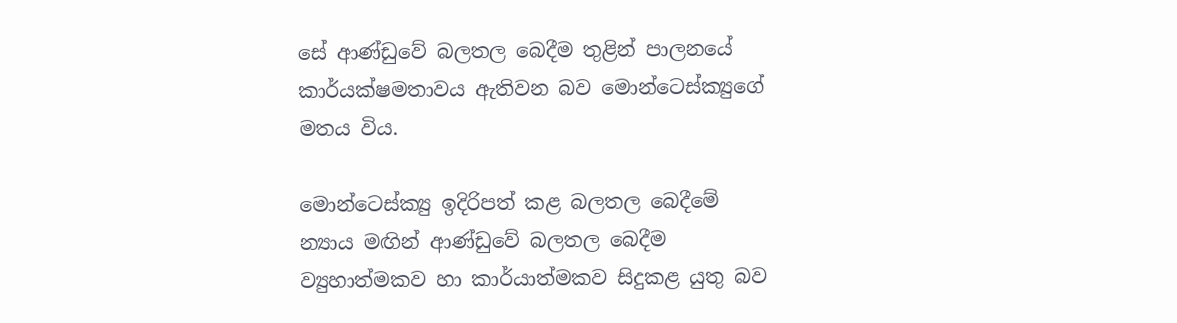සේ ආණ්ඩුවේ බලතල බෙදීම තුළින් පාලනයේ කාර්යක්ෂමතාවය ඇතිවන බව මොන්ටෙස්ක්‍යුගේ මතය විය.

මොන්ටෙස්ක්‍යු ඉදිරිපත් කළ බලතල බෙදීමේ න්‍යාය මඟින් ආණ්ඩුවේ බලතල බෙදීම ව්‍යුහාත්මකව හා කාර්යාත්මකව සිදුකළ යුතු බව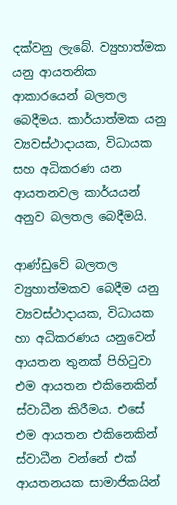දක්වනු ලැබේ. ව්‍යුහාත්මක යනු ආයතනික ආකාරයෙන් බලතල බෙදීමය. කාර්යාත්මක යනු ව්‍යවස්ථාදායක, විධායක සහ අධිකරණ යන ආයතනවල කාර්යයන් අනුව බලතල බෙදීමයි.

ආණ්ඩුවේ බලතල ව්‍යුහාත්මකව බෙදීම යනු ව්‍යවස්ථාදායක, විධායක හා අධිකරණය යනුවෙන් ආයතන තුනක් පිහිටුවා එම ආයතන එකිනෙකින් ස්වාධීන කිරීමය. එසේ එම ආයතන එකිනෙකින් ස්වාධීන වන්නේ එක් ආයතනයක සාමාජිකයින්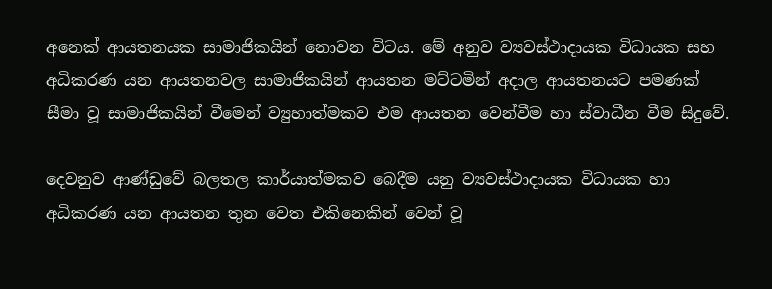අනෙක් ආයතනයක සාමාජිකයින් නොවන විටය. මේ අනුව ව්‍යවස්ථාදායක විධායක සහ අධිකරණ යන ආයතනවල සාමාජිකයින් ආයතන මට්ටමින් අදාල ආයතනයට පමණක් සීමා වූ සාමාජිකයින් වීමෙන් ව්‍යුහාත්මකව එම ආයතන වෙන්වීම හා ස්වාධීන වීම සිදුවේ.

දෙවනුව ආණ්ඩුවේ බලතල කාර්යාත්මකව බෙදීම යනු ව්‍යවස්ථාදායක විධායක හා අධිකරණ යන ආයතන තුන වෙත එකිනෙකින් වෙන් වූ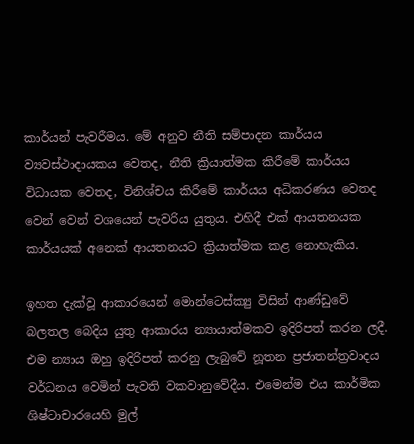කාර්යන් පැවරීමය. මේ අනුව නීති සම්පාදන කාර්යය ව්‍යවස්ථාදායකය වෙතද, නීති ක්‍රියාත්මක කිරීමේ කාර්යය විධායක වෙතද, විනිශ්චය කිරීමේ කාර්යය අධිකරණය වෙතද වෙන් වෙන් වශයෙන් පැවරිය යුතුය. එහිදී එක් ආයතනයක කාර්යයක් අනෙක් ආයතනයට ක්‍රියාත්මක කළ නොහැකිය.

ඉහත දැක්වූ ආකාරයෙන් මොන්ටෙස්ක්‍යු විසින් ආණ්ඩුවේ බලතල බෙදිය යුතු ආකාරය න්‍යායාත්මකව ඉදිරිපත් කරන ලදී. එම න්‍යාය ඔහු ඉදිරිපත් කරනු ලැබුවේ නූතන ප්‍රජාතන්ත්‍රවාදය වර්ධනය වෙමින් පැවති වකවානුවේදීය. එමෙන්ම එය කාර්මික ශිෂ්ටාචාරයෙහි මුල්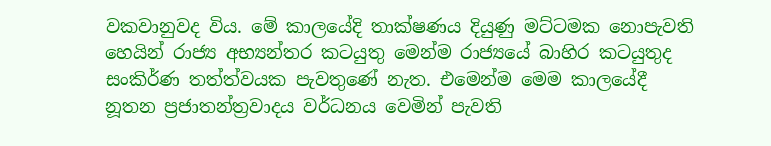වකවානුවද විය. මේ කාලයේදි තාක්ෂණය දියුණු මට්ටමක නොපැවති හෙයින් රාජ්‍ය අභ්‍යන්තර කටයුතු මෙන්ම රාජ්‍යයේ බාහිර කටයුතුද සංකිර්ණ තත්ත්වයක පැවතුණේ නැත. එමෙන්ම මෙම කාලයේදී නූතන ප්‍රජාතන්ත්‍රවාදය වර්ධනය වෙමින් පැවති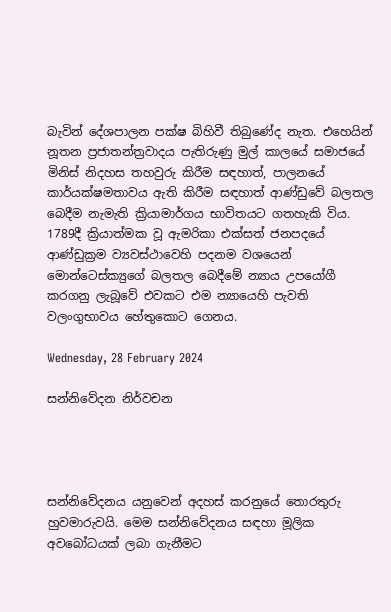බැවින් දේශපාලන පක්ෂ බිහිවී තිබුණේද නැත. එහෙයින් නූතන ප්‍රජාතන්ත්‍රවාදය පැතිරුණු මුල් කාලයේ සමාජයේ මිනිස් නිදහස තහවුරු කිරීම සඳහාත්, පාලනයේ කාර්යක්ෂමතාවය ඇති කිරීම සඳහාත් ආණ්ඩුවේ බලතල බෙදීම නැමැති ක්‍රියාමාර්ගය භාවිතයට ගතහැකි විය. 1789දී ක්‍රියාත්මක වූ ඇමරිකා එක්සත් ජනපදයේ ආණ්ඩුක්‍රම ව්‍යවස්ථාවෙහි පදනම වශයෙන් මොන්ටෙස්ක්‍යුගේ බලතල බෙදීමේ න්‍යාය උපයෝගී කරගනු ලැබූවේ එවකට එම න්‍යායෙහි පැවති වලංගුභාවය හේතුකොට ගෙනය.

Wednesday, 28 February 2024

සන්නිවේදන නිර්වචන




සන්නිවේදනය යනුවෙන් අදහස් කරනුයේ තොරතුරු හුවමාරුවයි. මෙම සන්නිවේදනය සඳහා මූලික අවබෝධයක් ලබා ගැනීමට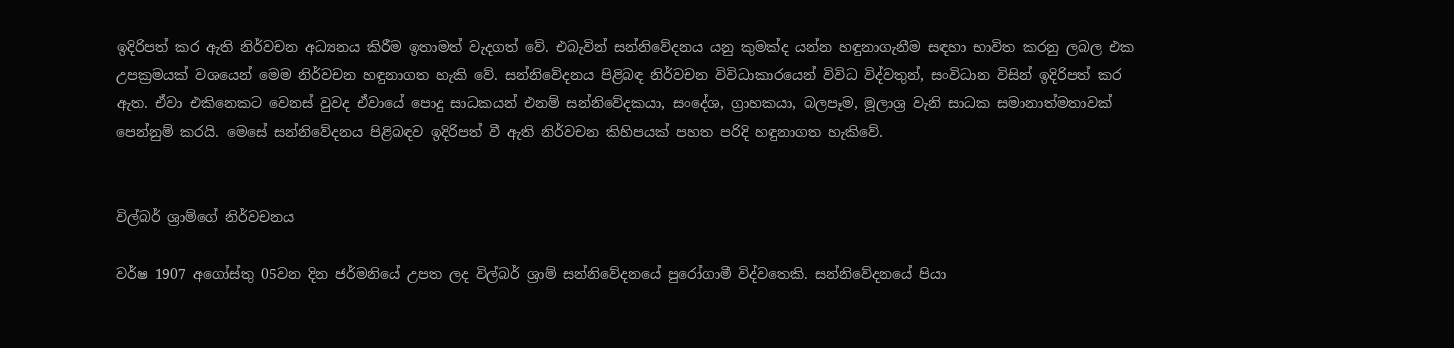ඉදිරිපත් කර ඇති නිර්වචන අධ්‍යනය කිරීම ඉතාමත් වැදගත් වේ. එබැවින් සන්නිවේදනය යනු කුමක්ද යන්න හඳුනාගැනීම සඳහා භාවිත කරනු ලබල එක උපක්‍රමයක් වශයෙන් මෙම නිර්වචන හඳුනාගත හැකි වේ. සන්නිවේදනය පිළිබඳ නිර්වචන විවිධාකාරයෙන් විවිධ විද්වතුන්, සංවිධාන විසින් ඉදිරිපත් කර ඇත. ඒවා එකිනෙකට වෙනස් වුවද ඒවායේ පොදු සාධකයන් එනම් සන්නිවේදකයා, සංදේශ, ග්‍රාහකයා, බලපෑම, මූලාශ්‍ර වැනි සාධක සමානාත්මතාවක් පෙන්නුම් කරයි. මෙසේ සන්නිවේදනය පිළිබඳව ඉදිරිපත් වී ඇති නිර්වචන කිහිපයක් පහත පරිදි හඳුනාගත හැකිවේ.


විල්බර් ශ්‍රාම්ගේ නිර්වචනය

වර්ෂ 1907 අගෝස්තු 05වන දින ජර්මනියේ උපත ලද විල්බර් ශ්‍රාම් සන්නිවේදනයේ පුරෝගාමී විද්වතෙකි. සන්නිවේදනයේ පියා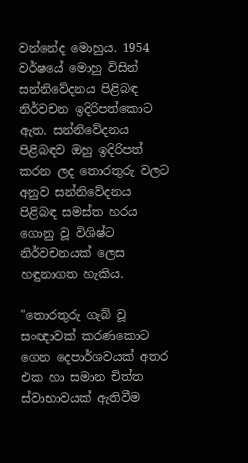වන්නේද මොහුය. 1954 වර්ෂයේ මොහු විසින් සන්නිවේදනය පිළිබඳ නිර්වචන ඉදිරිපත්කොට ඇත. සන්නිවේදනය පිළිබඳව ඔහු ඉදිරිපත් කරන ලද තොරතුරු වලට අනුව සන්නිවේදනය පිළිබඳ සමස්ත හරය ගොනු වූ විශිෂ්ට නිර්වචනයක් ලෙස හඳුනාගත හැකිය.

"තොරතුරු ගැබ් වූ සංඥාවක් කරණකොට ගෙන දෙපාර්ශවයක් අතර එක හා සමාන චිත්ත ස්වාභාවයක් ඇතිවීම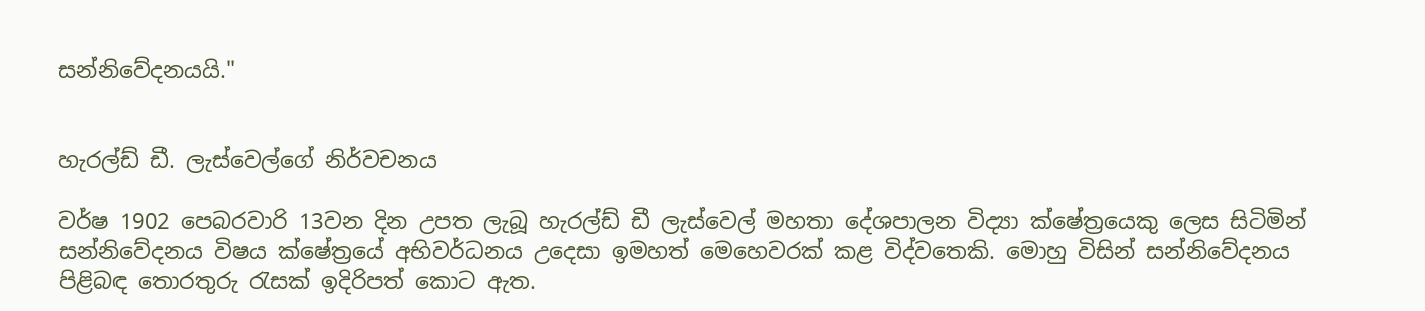සන්නිවේදනයයි."


හැරල්ඩ් ඩී. ලැස්වෙල්ගේ නිර්වචනය

වර්ෂ 1902 පෙබරවාරි 13වන දින උපත ලැබූ හැරල්ඩ් ඩී ලැස්වෙල් මහතා දේශපාලන විද්‍යා ක්ෂේත්‍රයෙකු ලෙස සිටිමින් සන්නිවේදනය විෂය ක්ෂේත්‍රයේ අභිවර්ධනය උදෙසා ඉමහත් මෙහෙවරක් කළ විද්වතෙකි. මොහු විසින් සන්නිවේදනය පිළිබඳ තොරතුරු රැසක් ඉදිරිපත් කොට ඇත.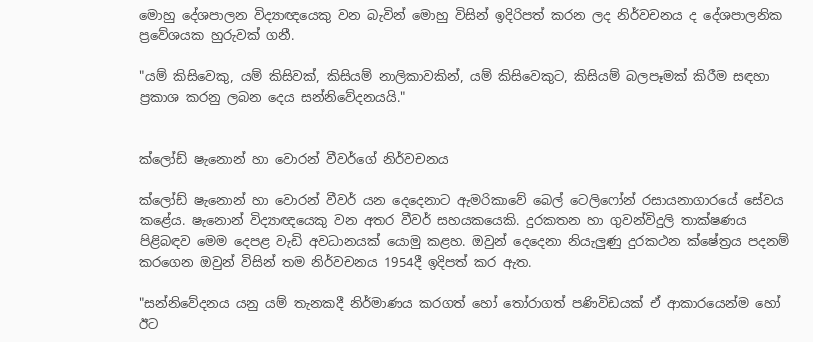මොහු දේශපාලන විද්‍යාඥයෙකු වන බැවින් මොහු විසින් ඉදිරිපත් කරන ලද නිර්වචනය ද දේශපාලනික ප්‍රවේශයක හුරුවක් ගනී.

"යම් කිසිවෙකු, යම් කිසිවක්, කිසියම් නාලිකාවකින්, යම් කිසිවෙකුට, කිසියම් බලපෑමක් කිරීම සඳහා ප්‍රකාශ කරනු ලබන දෙය සන්නිවේදනයයි."


ක්ලෝඩ් ෂැනොන් හා වොරන් වීවර්ගේ නිර්වචනය

ක්ලෝඩ් ෂැනොන් හා වොරන් වීවර් යන දෙදෙනාට ඇමරිකාවේ බෙල් ටෙලිෆෝන් රසායනාගාරයේ සේවය කළේය. ෂැනොන් විද්‍යාඥයෙකු වන අතර වීවර් සහයකයෙකි. දුරකතන හා ගුවන්විදුලි තාක්ෂණය පිළිබඳව මෙම දෙපළ වැඩි අවධානයක් යොමු කළහ. ඔවුන් දෙදෙනා නියැලුණු දුරකථන ක්ෂේත්‍රය පදනම් කරගෙන ඔවුන් විසින් තම නිර්වචනය 1954දී ඉදිපත් කර ඇත.

"සන්නිවේදනය යනු යම් තැනකදී නිර්මාණය කරගත් හෝ තෝරාගත් පණිවිඩයක් ඒ ආකාරයෙන්ම හෝ ඊට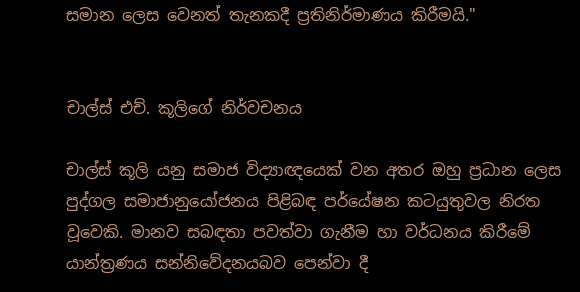සමාන ලෙස වෙනත් තැනකදී ප්‍රතිනිර්මාණය කිරීමයි."


චාල්ස් එච්. කූලිගේ නිර්වචනය

චාල්ස් කූලි යනු සමාජ විද්‍යාඥයෙක් වන අතර ඔහු ප්‍රධාන ලෙස පුද්ගල සමාජානුයෝජනය පිළිබඳ පර්යේෂන කටයුතුවල නිරත වූවෙකි. මානව සබඳතා පවත්වා ගැනීම හා වර්ධනය කිරීමේ යාන්ත්‍රණය සන්නිවේදනයබව පෙන්වා දී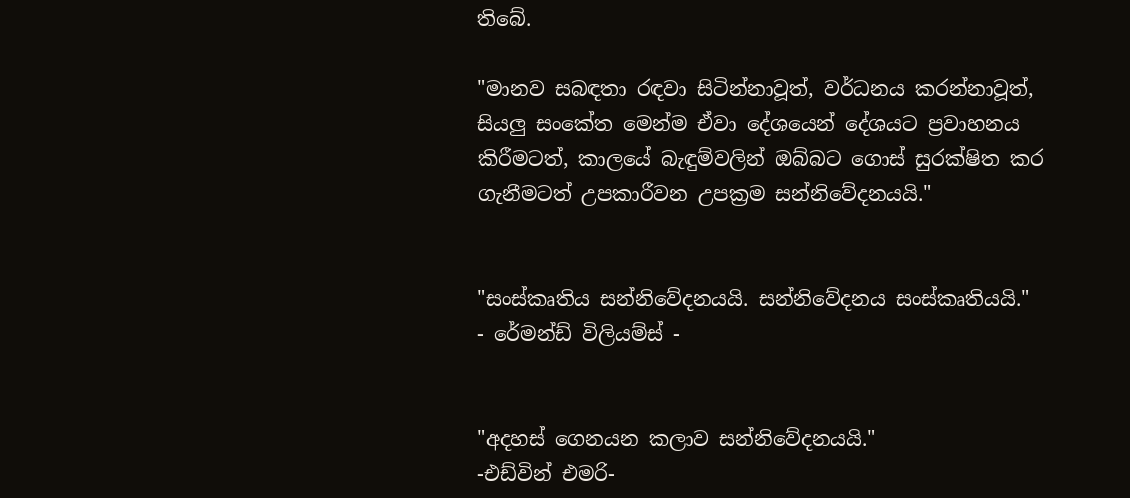තිබේ.

"මානව සබඳතා රඳවා සිටින්නාවූත්, වර්ධනය කරන්නාවූත්, සියලු සංකේත මෙන්ම ඒවා දේශයෙන් දේශයට ප්‍රවාහනය කිරීමටත්, කාලයේ බැඳුම්වලින් ඔබ්බට ගොස් සුරක්ෂිත කර ගැනීමටත් උපකාරීවන උපක්‍රම සන්නිවේදනයයි."


"සංස්කෘතිය සන්නිවේදනයයි. සන්නිවේදනය සංස්කෘතියයි."    - රේමන්ඩ් විලියම්ස් -


"අදහස් ගෙනයන කලාව සන්නිවේදනයයි."                                                    -එඩ්වින් එමරි-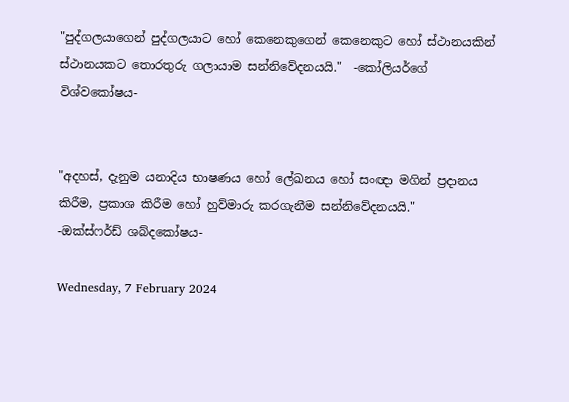"පුද්ගලයාගෙන් පුද්ගලයාට හෝ කෙනෙකුගෙන් කෙනෙකුට හෝ ස්ථානයකින් ස්ථානයකට තොරතුරු ගලායාම සන්නිවේදනයයි."  -කෝලියර්ගේ විශ්වකෝෂය-


"අදහස්, දැනුම යනාදිය භාෂණය හෝ ලේඛනය හෝ සංඥා මගින් ප්‍රදානය කිරීම, ප්‍රකාශ කිරීම හෝ හුව්මාරු කරගැනීම සන්නිවේදනයයි."      -ඔක්ස්ෆර්ඩ් ශබ්දකෝෂය-

Wednesday, 7 February 2024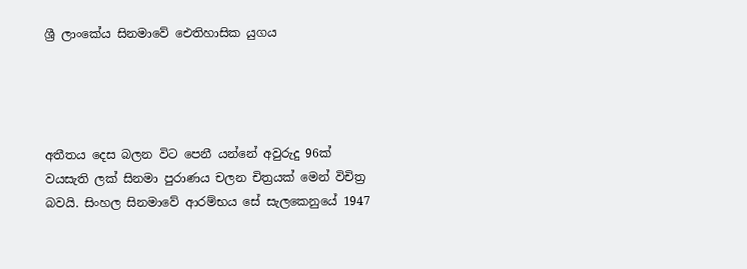ශ්‍රී ලාංකේය සිනමාවේ ඓතිහාසික යුගය




අතීතය දෙස බලන විට පෙනී යන්නේ අවුරුදු 96ක් වයසැති ලක් සිනමා පුරාණය චලන චිත්‍රයක් මෙන් විචිත්‍ර බවයි. සිංහල සිනමාවේ ආරම්භය සේ සැලකෙනුයේ 1947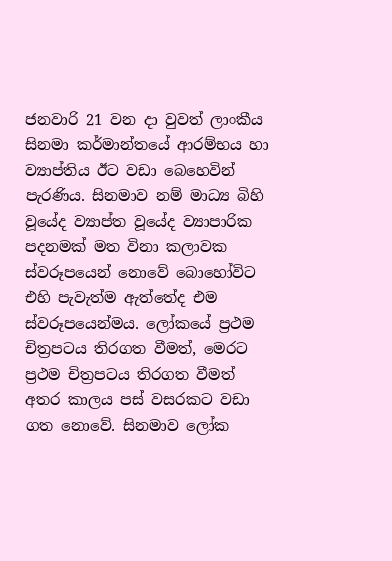ජනවාරි 21 වන දා වුවත් ලාංකීය සිනමා කර්මාන්තයේ ආරම්භය හා ව්‍යාප්තිය ඊට වඩා බෙහෙවින් පැරණිය. සිනමාව නම් මාධ්‍ය බිහි වූයේද ව්‍යාප්ත වූයේද ව්‍යාපාරික පදනමක් මත විනා කලාවක ස්වරූපයෙන් නොවේ බොහෝවිට එහි පැවැත්ම ඇත්තේද එම ස්වරූපයෙන්මය. ලෝකයේ ප්‍රථම චිත්‍රපටය තිරගත වීමත්, මෙරට ප්‍රථම චිත්‍රපටය තිරගත වීමත් අතර කාලය පස් වසරකට වඩා ගත නොවේ. සිනමාව ලෝක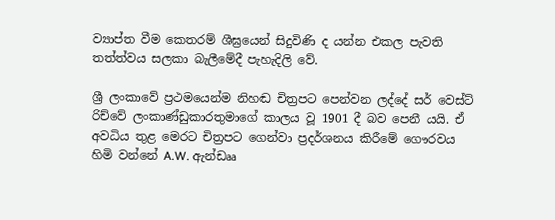ව්‍යාප්ත වීම කෙතරම් ශීඝ්‍රයෙන් සිදුවිණි ද යන්න එකල පැවති තත්ත්වය සලකා බැලීමේදී පැහැදිලි වේ.

ශ්‍රී ලංකාවේ ප්‍රථමයෙන්ම නිහඬ චිත්‍රපට පෙන්වන ලද්දේ සර් වෙස්ට් රිච්වේ ලංකාණ්ඩුකාරතුමාගේ කාලය වූ 1901 දී බව පෙනී යයි. ඒ අවධිය තුළ මෙරට චිත්‍රපට ගෙන්වා ප්‍රදර්ශනය කිරීමේ ගෞරවය හිමි වන්නේ A.W. ඇන්ඩෲ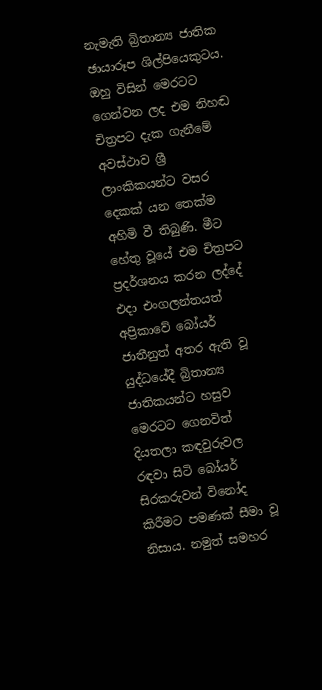නැමැති බ්‍රිතාන්‍ය ජාතික ඡායාරූප ශිල්පියෙකුටය. ඔහු විසින් මෙරටට ගෙන්වන ලද එම නිහඬ චිත්‍රපට දැක ගැනීමේ අවස්ථාව ශ්‍රී ලාංකිකයන්ට වසර දෙකක් යන තෙක්ම අහිමි වී තිබුණි. මීට හේතු වූයේ එම චිත්‍රපට ප්‍රදර්ශනය කරන ලද්දේ එදා එංගලන්තයත් අප්‍රිකාවේ බෝයර් ජාතීනුත් අතර ඇති වූ යුද්ධයේදී බ්‍රිතාන්‍ය ජාතිකයන්ට හසුව මෙරටට ගෙනවිත් දියතලා කඳවුරුවල රඳවා සිටි බෝයර් සිරකරුවන් විනෝද කිරීමට පමණක් සීමා වූ නිසාය. නමුත් සමහර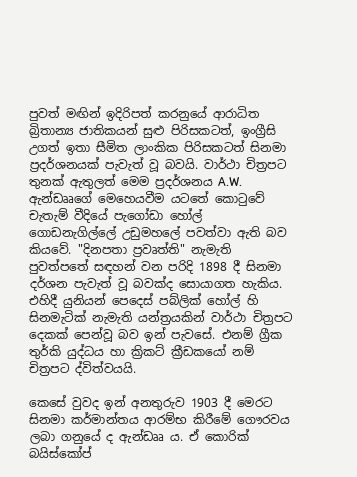පුවත් මඟින් ඉදිරිපත් කරනුයේ ආරාධිත බ්‍රිතාන්‍ය ජාතිකයන් සුළු පිරිසකටත්, ඉංග්‍රීසි උගත් ඉතා සීමිත ලාංකික පිරිසකටත් සිනමා ප්‍රදර්ශනයක් පැවැත් වූ බවයි. වාර්ථා චිත්‍රපට තුනක් ඇතුලත් මෙම ප්‍රදර්ශනය A.W. ඇන්ඩෲගේ මෙහෙයවීම යටතේ කොටුවේ චැතැම් වීදියේ පැගෝඩා හෝල් ගොඩනැගිල්ලේ උඩුමහලේ පවත්වා ඇති බව කියවේ. "දිනපතා ප්‍රවෘත්ති" නැමැති පුවත්පතේ සඳහන් වන පරිදි 1898 දී සිනමා දර්ශන පැවැත් වූ බවක්ද සොයාගත හැකිය. එහිදී යුනියන් පෙදෙස් පබ්ලික් හෝල් හි සිනමැටික් නැමැති යන්ත්‍රයකින් වාර්ථා චිත්‍රපට දෙකක් පෙන්වූ බව ඉන් පැවසේ. එනම් ග්‍රීක තුර්කි යුද්ධය හා ක්‍රිකට් ක්‍රීඩකයෝ නම් චිත්‍රපට ද්විත්වයයි.

කෙසේ වුවද ඉන් අනතුරුව 1903 දී මෙරට සිනමා කර්මාන්තය ආරම්භ කිරීමේ ගෞරවය ලබා ගනුයේ ද ඇන්ඩෲ ය. ඒ කොරික් බයිස්කෝප්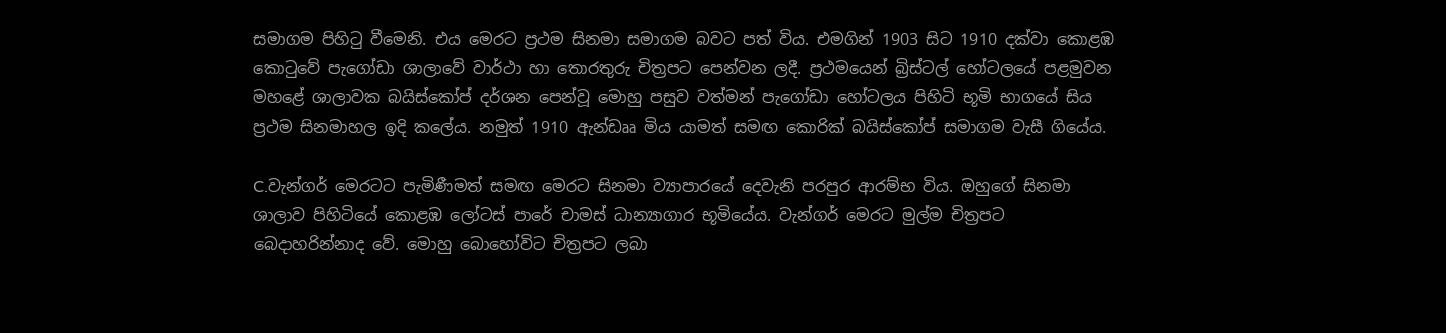සමාගම පිහිටු වීමෙනි. එය මෙරට ප්‍රථම සිනමා සමාගම බවට පත් විය. එමගින් 1903 සිට 1910 දක්වා කොළඹ කොටුවේ පැගෝඩා ශාලාවේ වාර්ථා හා තොරතුරු චිත්‍රපට පෙන්වන ලදී. ප්‍රථමයෙන් බ්‍රිස්ටල් හෝටලයේ පළමුවන මහළේ ශාලාවක බයිස්කෝප් දර්ශන පෙන්වූ මොහු පසුව වත්මන් පැගෝඩා හෝටලය පිහිටි භූමි භාගයේ සිය ප්‍රථම සිනමාහල ඉදි කලේය. නමුත් 1910 ඇන්ඩෲ මිය යාමත් සමඟ කොරික් බයිස්කෝප් සමාගම වැසී ගියේය.

C.වැන්ගර් මෙරටට පැමිණීමත් සමඟ මෙරට සිනමා ව්‍යාපාරයේ දෙවැනි පරපුර ආරම්භ විය. ඔහුගේ සිනමා ශාලාව පිහිටියේ කොළඹ ලෝටස් පාරේ චාමස් ධාන්‍යාගාර භූමියේය. වැන්ගර් මෙරට මුල්ම චිත්‍රපට බෙදාහරින්නාද වේ. මොහු බොහෝවිට චිත්‍රපට ලබා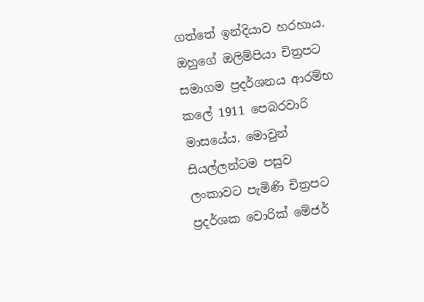ගත්තේ ඉන්දියාව හරහාය. ඔහුගේ ඔලිම්පියා චිත්‍රපට සමාගම ප්‍රදර්ශනය ආරම්භ කලේ 1911 පෙබරවාරි මාසයේය. මොවුන් සියල්ලන්ටම පසුව ලංකාවට පැමිණි චිත්‍රපට ප්‍රදර්ශක වොරික් මේජර්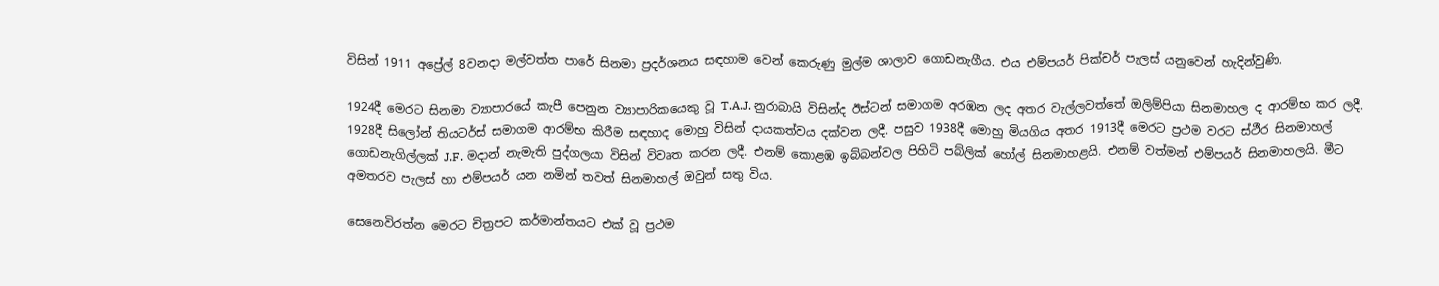විසින් 1911 අප්‍රේල් 8වනදා මල්වත්ත පාරේ සිනමා ප්‍රදර්ශනය සඳහාම වෙන් කෙරුණු මුල්ම ශාලාව ගොඩනැගීය. එය එම්පයර් පික්චර් පැලස් යනුවෙන් හැදින්වුණි.

1924දී මෙරට සිනමා ව්‍යාපාරයේ කැපී පෙනුන ව්‍යාපාරිකයෙකු වූ T.A.J. නුරාබායි විසින්ද ඊස්ටන් සමාගම අරඹන ලද අතර වැල්ලවත්තේ ඔලිම්පියා සිනමාහල ද ආරම්භ කර ලදී. 1928දී සිලෝන් තියටර්ස් සමාගම ආරම්භ කිරීම සඳහාද මොහු විසින් දායකත්වය දක්වන ලදී. පසුව 1938දී මොහු මියගිය අතර 1913දී මෙරට ප්‍රථම වරට ස්ථීර සිනමාහල් ගොඩනැගිල්ලක් J.F. මදාන් නැමැති පුද්ගලයා විසින් විවෘත කරන ලදී. එනම් කොළඹ ඉබ්බන්වල පිහිටි පබ්ලික් හෝල් සිනමාහළයි. එනම් වත්මන් එම්පයර් සිනමාහලයි. මීට අමතරව පැලස් හා එම්පයර් යන නමින් තවත් සිනමාහල් ඔවුන් සතු විය.

සෙනෙවිරත්න මෙරට චිත්‍රපට කර්මාන්තයට එක් වූ ප්‍රථම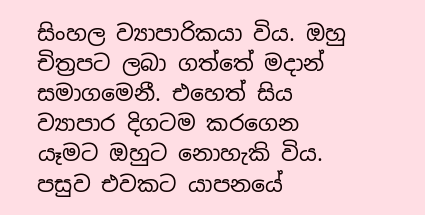සිංහල ව්‍යාපාරිකයා විය. ඔහු චිත්‍රපට ලබා ගත්තේ මදාන් සමාගමෙනී. එහෙත් සිය ව්‍යාපාර දිගටම කරගෙන යෑමට ඔහුට නොහැකි විය. පසුව එවකට යාපනයේ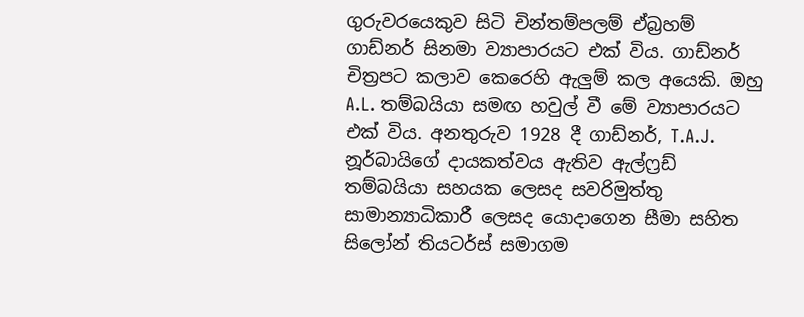ගුරුවරයෙකුව සිටි චින්තම්පලම් ඒබ්‍රහම් ගාඩ්නර් සිනමා ව්‍යාපාරයට එක් විය. ගාඩ්නර් චිත්‍රපට කලාව කෙරෙහි ඇලුම් කල අයෙකි. ඔහු A.L. තම්බයියා සමඟ හවුල් වී මේ ව්‍යාපාරයට එක් විය. අනතුරුව 1928 දී ගාඩ්නර්, T.A.J. නූර්බායිගේ දායකත්වය ඇතිව ඇල්ෆ්‍රඩ් තම්බයියා සහයක ලෙසද සවරිමුත්තු සාමාන්‍යාධිකාරී ලෙසද යොදාගෙන සීමා සහිත සිලෝන් තියටර්ස් සමාගම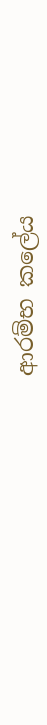ආරම්භ කලේය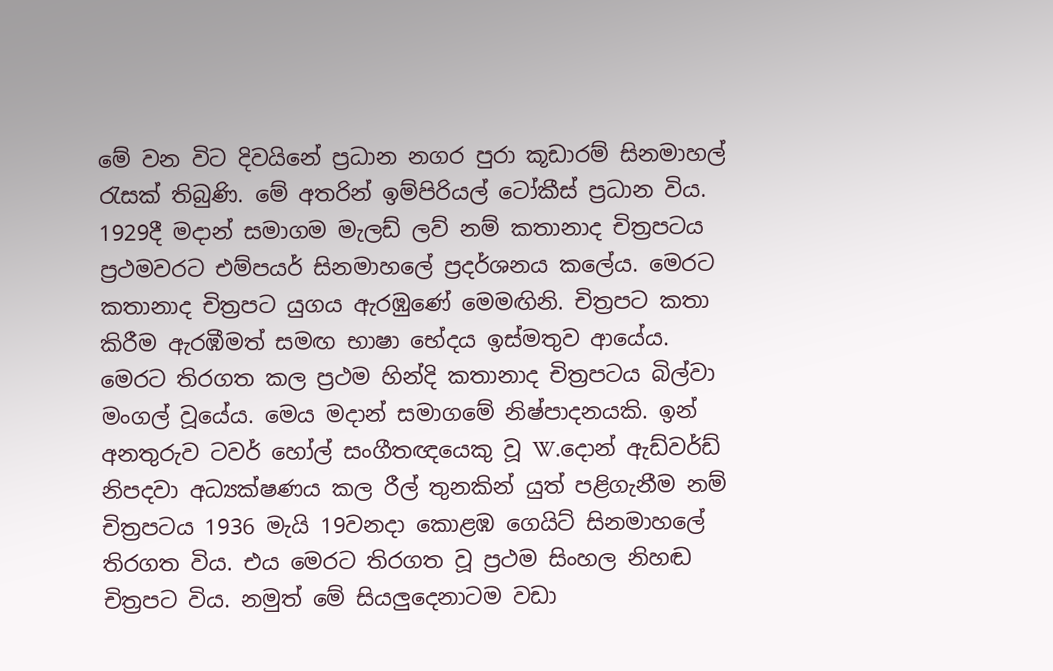මේ වන විට දිවයිනේ ප්‍රධාන නගර පුරා කූඩාරම් සිනමාහල් රැසක් තිබුණි. මේ අතරින් ඉම්පිරියල් ටෝකීස් ප්‍රධාන විය. 1929දී මදාන් සමාගම මැලඩ් ලව් නම් කතානාද චිත්‍රපටය ප්‍රථමවරට එම්පයර් සිනමාහලේ ප්‍රදර්ශනය කලේය. මෙරට කතානාද චිත්‍රපට යුගය ඇරඹුණේ මෙමඟිනි. චිත්‍රපට කතා කිරීම ඇරඹීමත් සමඟ භාෂා භේදය ඉස්මතුව ආයේය. මෙරට තිරගත කල ප්‍රථම හින්දි කතානාද චිත්‍රපටය බිල්වා මංගල් වූයේය. මෙය මදාන් සමාගමේ නිෂ්පාදනයකි. ඉන් අනතුරුව ටවර් හෝල් සංගීතඥයෙකු වූ W.දොන් ඇඩ්වර්ඩ් නිපදවා අධ්‍යක්ෂණය කල රීල් තුනකින් යුත් පළිගැනීම නම් චිත්‍රපටය 1936 මැයි 19වනදා කොළඹ ගෙයිට් සිනමාහලේ තිරගත විය. එය මෙරට තිරගත වූ ප්‍රථම සිංහල නිහඬ චිත්‍රපට විය. නමුත් මේ සියලුදෙනාටම වඩා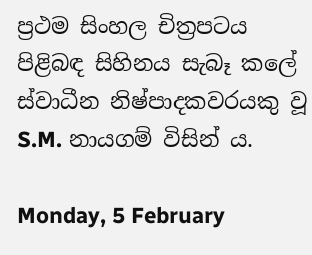ප්‍රථම සිංහල චිත්‍රපටය පිළිබඳ සිහිනය සැබෑ කලේ ස්වාධීන නිෂ්පාදකවරයකු වූ S.M. නායගම් විසින්‍ ය.

Monday, 5 February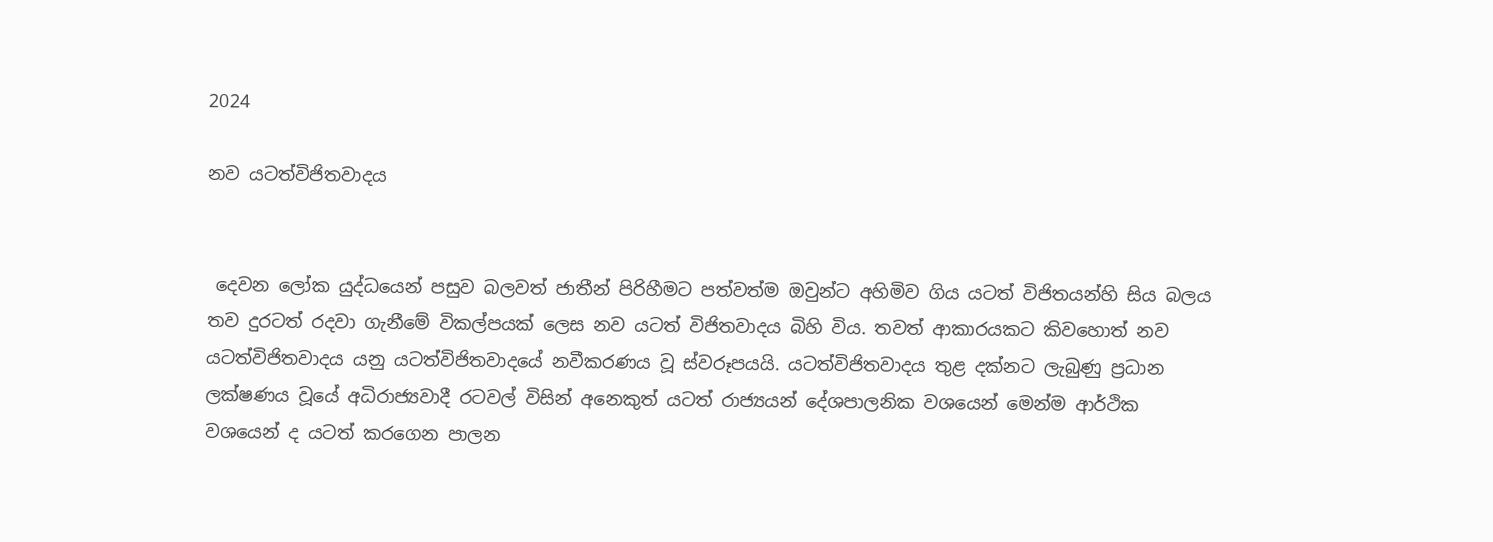2024

නව යටත්විජිතවාදය


 දෙවන ලෝක යුද්ධයෙන් පසුව බලවත් ජාතීන් පිරිහීමට පත්වත්ම ඔවුන්ට අහිමිව ගිය යටත් විජිතයන්හි සිය බලය තව දුරටත් රදවා ගැනීමේ විකල්පයක් ලෙස නව යටත් විජිතවාදය බිහි විය. තවත් ආකාරයකට කිවහොත් නව යටත්විජිතවාදය යනු යටත්විජිතවාදයේ නවීකරණය වූ ස්වරූපයයි. යටත්විජිතවාදය තුළ දක්නට ලැබුණු ප්‍රධාන ලක්ෂණය වූයේ අධිරාජ්‍යවාදී රටවල් විසින් අනෙකුත් යටත් රාජ්‍යයන් දේශපාලනික වශයෙන් මෙන්ම ආර්ථික වශයෙන් ද යටත් කරගෙන පාලන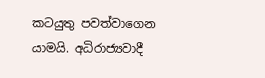කටයුතු පවත්වාගෙන යාමයි. අධිරාජ්‍යවාදී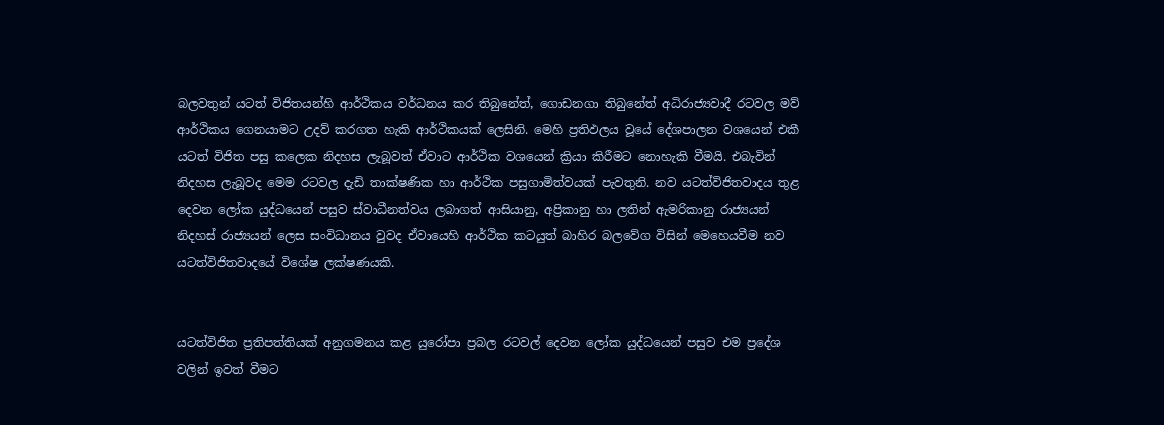බලවතුන් යටත් විජිතයන්හි ආර්ථිකය වර්ධනය කර තිබුනේත්, ගොඩනගා තිබුනේත් අධිරාජ්‍යවාදී රටවල මව් ආර්ථිකය ගෙනයාමට උදව් කරගත හැකි ආර්ථිකයක් ලෙසිනි. මෙහි ප්‍රතිඵලය වූයේ දේශපාලන වශයෙන් එකී යටත් විජිත පසු කලෙක නිදහස ලැබූවත් ඒවාට ආර්ථික වශයෙන් ක්‍රියා කිරීමට නොහැකි වීමයි. එබැවින් නිදහස ලැබූවද මෙම රටවල දැඩි තාක්ෂණික හා ආර්ථික පසුගාමිත්වයක් පැවතුනි. නව යටත්විජිතවාදය තුළ දෙවන ලෝක යුද්ධයෙන් පසුව ස්වාධීනත්වය ලබාගත් ආසියානු, අප්‍රිකානු හා ලතින් ඇමරිකානු රාජ්‍යයන් නිදහස් රාජ්‍යයන් ලෙස සංවිධානය වුවද ඒවායෙහි ආර්ථික කටයුත් බාහිර බලවේග විසින් මෙහෙයවීම නව යටත්විජිතවාදයේ විශේෂ ලක්ෂණයකි.


යටත්විජිත ප්‍රතිපත්තියක් අනුගමනය කළ යුරෝපා ප්‍රබල රටවල් දෙවන ලෝක යුද්ධයෙන් පසුව එම ප්‍රදේශ වලින් ඉවත් වීමට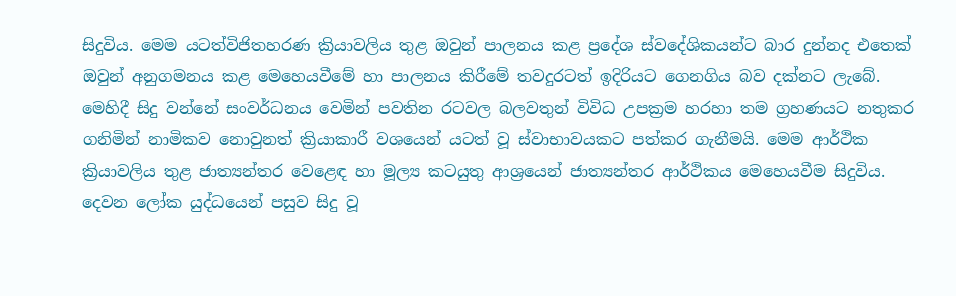සිදුවිය. මෙම යටත්විජිතහරණ ක්‍රියාවලිය තුළ ඔවුන් පාලනය කළ ප්‍රදේශ ස්වදේශිකයන්ට බාර දුන්නද එතෙක් ඔවුන් අනුගමනය කළ මෙහෙයවීමේ හා පාලනය කිරීමේ තවදුරටත් ඉදිරියට ගෙනගිය බව දක්නට ලැබේ. මෙහිදී සිදු වන්නේ සංවර්ධනය වෙමින් පවතින රටවල බලවතුන් විවිධ උපක්‍රම හරහා තම ග්‍රහණයට නතුකර ගනිමින් නාමිකව නොවුනත් ක්‍රියාකාරී වශයෙන් යටත් වූ ස්වාභාවයකට පත්කර ගැනීමයි. මෙම ආර්ථික ක්‍රියාවලිය තුළ ජාත්‍යන්තර වෙළෙඳ හා මූල්‍ය කටයුතු ආශ්‍රයෙන් ජාත්‍යන්තර ආර්ථිකය මෙහෙයවීම සිදුවිය. දෙවන ලෝක යුද්ධයෙන් පසුව සිදු වූ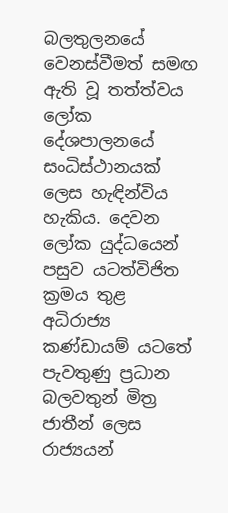බලතුලනයේ වෙනස්වීමත් සමඟ ඇති වූ තත්ත්වය ලෝක දේශපාලනයේ සංධිස්ථානයක් ලෙස හැඳින්විය හැකිය. දෙවන ලෝක යුද්ධයෙන් පසුව යටත්විජිත ක්‍රමය තුළ අධිරාජ්‍ය කණ්ඩායම් යටතේ පැවතුණු ප්‍රධාන බලවතුන් මිත්‍ර ජාතීන් ලෙස රාජ්‍යයන්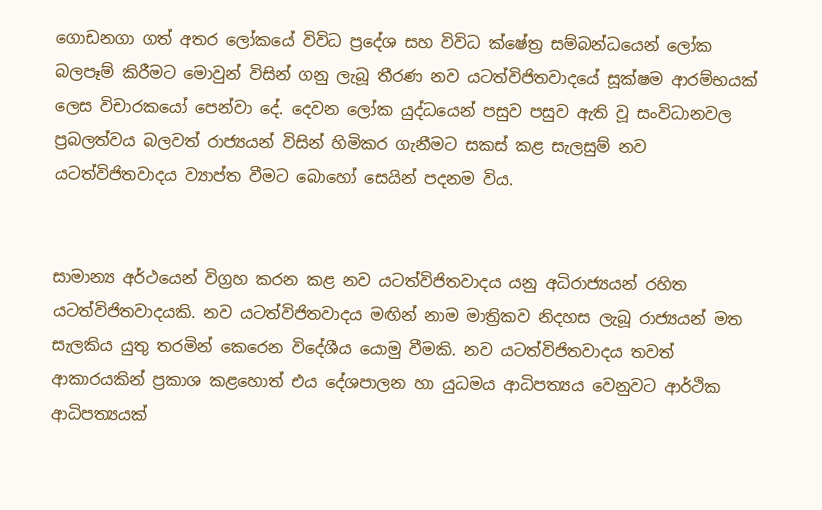ගොඩනගා ගත් අතර ලෝකයේ විවිධ ප්‍රදේශ සහ විවිධ ක්ෂේත්‍ර සම්බන්ධයෙන් ලෝක බලපෑම් කිරීමට මොවුන් විසින් ගනු ලැබූ තීරණ නව යටත්විජිතවාදයේ සූක්ෂම ආරම්භයක් ලෙස විචාරකයෝ පෙන්වා දේ. දෙවන ලෝක යුද්ධයෙන් පසුව පසුව ඇති වූ සංවිධානවල ප්‍රබලත්වය බලවත් රාජ්‍යයන් විසින් හිමිකර ගැනීමට සකස් කළ සැලසුම් නව යටත්විජිතවාදය ව්‍යාප්ත වීමට බොහෝ සෙයින් පදනම විය.


සාමාන්‍ය අර්ථයෙන් විග්‍රහ කරන කළ නව යටත්විජිතවාදය යනු අධිරාජ්‍යයන් රහිත යටත්විජිතවාදයකි. නව යටත්විජිතවාදය මඟින් නාම මාත්‍රිකව නිදහස ලැබූ රාජ්‍යයන් මත සැලකිය යුතු තරමින් කෙරෙන විදේශීය යොමු වීමකි. නව යටත්විජිතවාදය තවත් ආකාරයකින් ප්‍රකාශ කළහොත් එය දේශපාලන හා යුධමය ආධිපත්‍යය වෙනුවට ආර්ථික ආධිපත්‍යයක්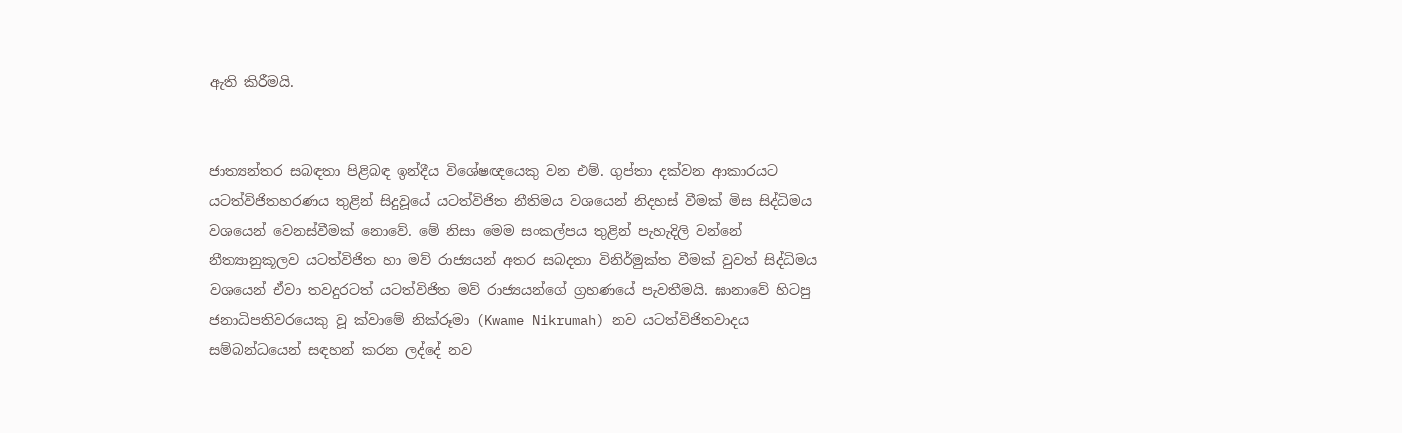ඇති කිරීමයි.


ජාත්‍යන්තර සබඳතා පිළිබඳ ඉන්දීය විශේෂඥයෙකු වන එම්. ගුප්තා දක්වන ආකාරයට යටත්විජිතහරණය තුළින් සිදුවූයේ යටත්විජිත නීතිමය වශයෙන් නිදහස් වීමක් මිස සිද්ධිමය වශයෙන් වෙනස්වීමක් නොවේ. මේ නිසා මෙම සංකල්පය තුළින් පැහැදිලි වන්නේ නීත්‍යානුකූලව යටත්විජිත හා මව් රාජ්‍යයන් අතර සබදතා විනිර්මුක්ත වීමක් වුවත් සිද්ධිමය වශයෙන් ඒවා තවදුරටත් යටත්විජිත මව් රාජ්‍යයන්ගේ ග්‍රහණයේ පැවතීමයි. ඝානාවේ හිටපු ජනාධිපතිවරයෙකු වූ ක්වාමේ නික්රූමා (Kwame Nikrumah) නව යටත්විජිතවාදය සම්බන්ධයෙන් සඳහන් කරන ලද්දේ නව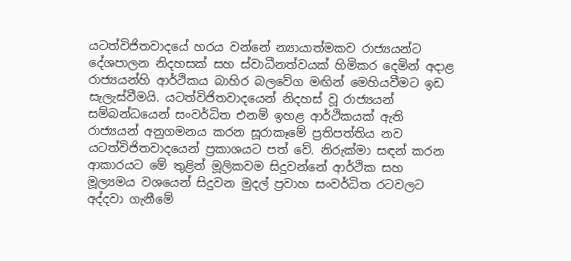යටත්විජිතවාදයේ හරය වන්නේ න්‍යායාත්මකව රාජ්‍යයන්ට දේශපාලන නිදහසක් සහ ස්වාධීනත්වයක් හිමිකර දෙමින් අදාළ රාජ්‍යයන්හි ආර්ථිකය බාහිර බලවේග මඟින් මෙහියවීමට ඉඩ සැලැස්වීමයි. යටත්විජිතවාදයෙන් නිදහස් වූ රාජ්‍යයන් සම්බන්ධයෙන් සංවර්ධිත එනම් ඉහළ ආර්ථිකයක් ඇති රාජ්‍යයන් අනුගමනය කරන සූරාකෑමේ ප්‍රතිපත්තිය නව යටත්විජිතවාදයෙන් ප්‍රකාශයට පත් වේ. නිරුක්මා සඳන් කරන ආකාරයට මේ තුළින් මූලිකවම සිදුවන්නේ ආර්ථික සහ මූල්‍යමය වශයෙන් සිදුවන මුදල් ප්‍රවාහ සංවර්ධිත රටවලට අද්දවා ගැනීමේ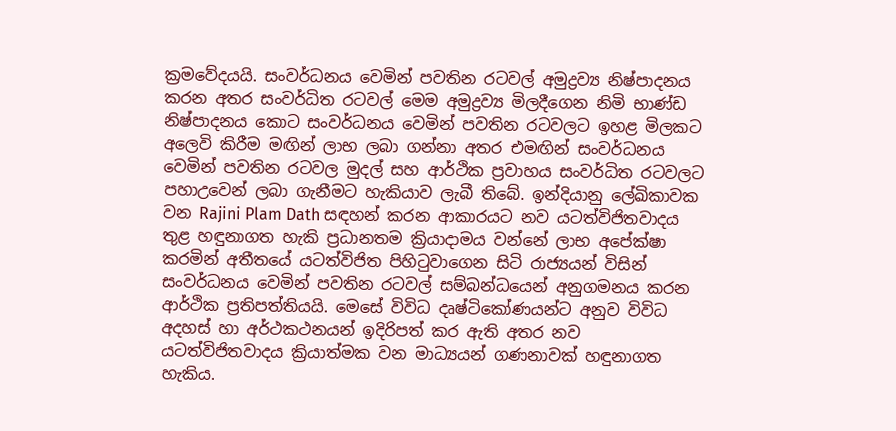ක්‍රමවේදයයි. සංවර්ධනය වෙමින් පවතින රටවල් අමුද්‍රව්‍ය නිෂ්පාදනය කරන අතර සංවර්ධිත රටවල් මෙම අමුද්‍රව්‍ය මිලදීගෙන නිමි භාණ්ඩ නිෂ්පාදනය කොට සංවර්ධනය වෙමින් පවතින රටවලට ඉහළ මිලකට අලෙවි කිරීම මඟින් ලාභ ලබා ගන්නා අතර එමඟින් සංවර්ධනය වෙමින් පවතින රටවල මුදල් සහ ආර්ථික ප්‍රවාහය සංවර්ධිත රටවලට පහාඋවෙන් ලබා ගැනීමට හැකියාව ලැබී තිබේ. ඉන්දියානු ලේඛිකාවක වන Rajini Plam Dath සඳහන් කරන ආකාරයට නව යටත්විජිතවාදය තුළ හඳුනාගත හැකි ප්‍රධානතම ක්‍රියාදාමය වන්නේ ලාභ අපේක්ෂා කරමින් අතීතයේ යටත්විජිත පිහිටුවාගෙන සිටි රාජ්‍යයන් විසින් සංවර්ධනය වෙමින් පවතින රටවල් සම්බන්ධයෙන් අනුගමනය කරන ආර්ථික ප්‍රතිපත්තියයි. මෙසේ විවිධ දෘෂ්ටිකෝණයන්ට අනුව විවිධ අදහස් හා අර්ථකථනයන් ඉදිරිපත් කර ඇති අතර නව යටත්විජිතවාදය ක්‍රියාත්මක වන මාධ්‍යයන් ගණනාවක් හඳුනාගත හැකිය.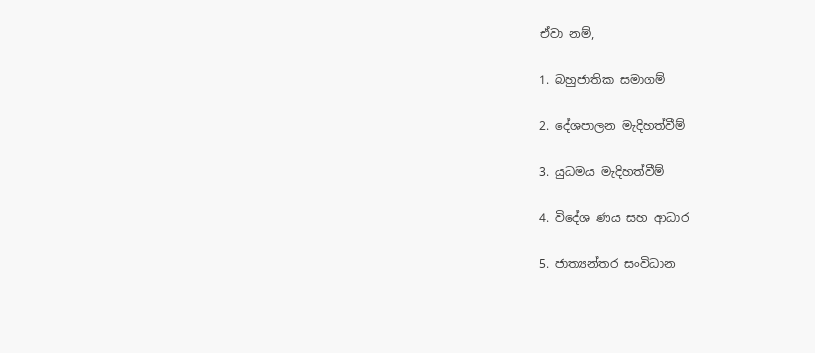ඒවා නම්,

1. බහුජාතික සමාගම්

2. දේශපාලන මැදිහත්වීම්

3. යුධමය මැදිහත්වීම්

4. විදේශ ණය සහ ආධාර

5. ජාත්‍යන්තර සංවිධාන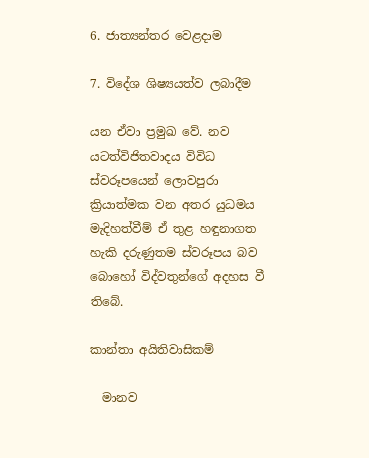6. ජාත්‍යන්තර වෙළදාම

7. විදේශ ශිෂ්‍යයත්ව ලබාදීම

යන ඒවා ප්‍රමුඛ වේ. නව යටත්විජිතවාදය විවිධ ස්වරූපයෙන් ලොවපුරා ක්‍රියාත්මක වන අතර යුධමය මැදිහත්වීම් ඒ තුළ හඳුනාගත හැකි දරුණුතම ස්වරූපය බව බොහෝ විද්වතුන්ගේ අදහස වී තිබේ.

කාන්තා අයිතිවාසිකම්

  මානව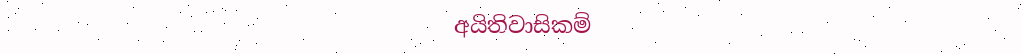අයිතිවාසිකම්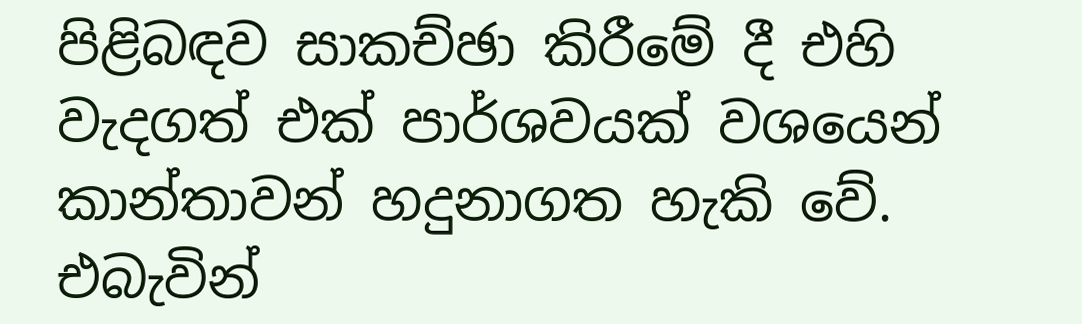පිළිබඳව සාකච්ඡා කිරීමේ දී එහි වැදගත් එක් පාර්ශවයක් වශයෙන් කාන්තාවන් හදුනාගත හැකි වේ. එබැවින්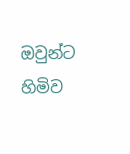ඔවුන්ට හිමිව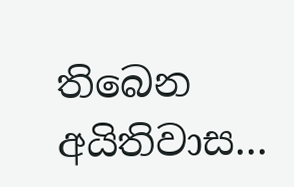තිබෙන අයිතිවාස...